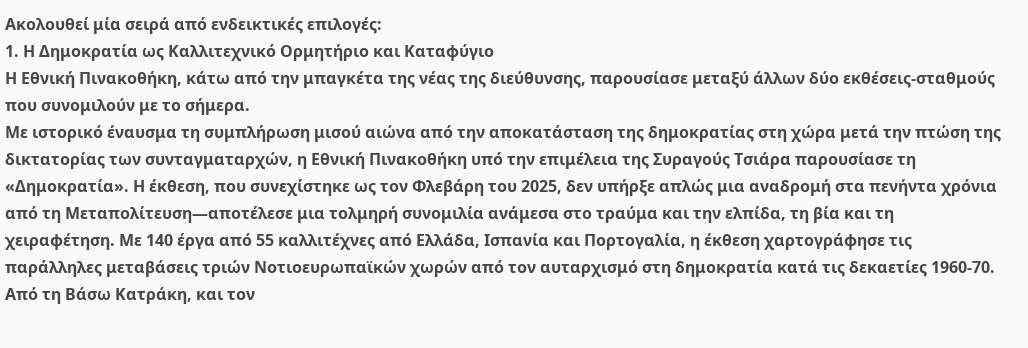Ακολουθεί μία σειρά από ενδεικτικές επιλογές:
1. Η Δημοκρατία ως Καλλιτεχνικό Ορμητήριο και Καταφύγιο
Η Εθνική Πινακοθήκη, κάτω από την μπαγκέτα της νέας της διεύθυνσης, παρουσίασε μεταξύ άλλων δύο εκθέσεις-σταθμούς που συνομιλούν με το σήμερα.
Με ιστορικό έναυσμα τη συμπλήρωση μισού αιώνα από την αποκατάσταση της δημοκρατίας στη χώρα μετά την πτώση της δικτατορίας των συνταγματαρχών, η Εθνική Πινακοθήκη υπό την επιμέλεια της Συραγούς Τσιάρα παρουσίασε τη «Δημοκρατία». Η έκθεση, που συνεχίστηκε ως τον Φλεβάρη του 2025, δεν υπήρξε απλώς μια αναδρομή στα πενήντα χρόνια από τη Μεταπολίτευση—αποτέλεσε μια τολμηρή συνομιλία ανάμεσα στο τραύμα και την ελπίδα, τη βία και τη χειραφέτηση. Με 140 έργα από 55 καλλιτέχνες από Ελλάδα, Ισπανία και Πορτογαλία, η έκθεση χαρτογράφησε τις παράλληλες μεταβάσεις τριών Νοτιοευρωπαϊκών χωρών από τον αυταρχισμό στη δημοκρατία κατά τις δεκαετίες 1960-70. Από τη Βάσω Κατράκη, και τον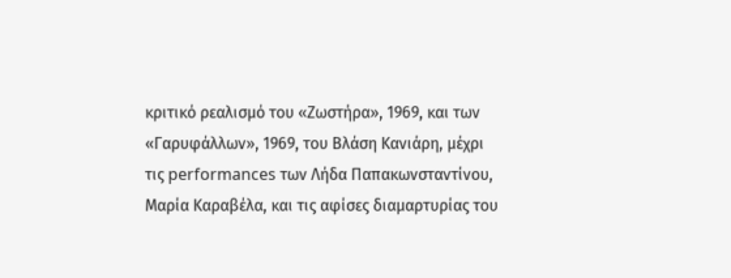κριτικό ρεαλισμό του «Ζωστήρα», 1969, και των «Γαρυφάλλων», 1969, του Βλάση Κανιάρη, μέχρι τις performances των Λήδα Παπακωνσταντίνου, Μαρία Καραβέλα, και τις αφίσες διαμαρτυρίας του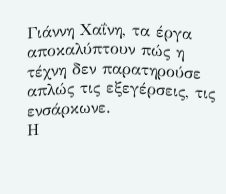Γιάννη Χαΐνη, τα έργα αποκαλύπτουν πώς η τέχνη δεν παρατηρούσε απλώς τις εξεγέρσεις, τις ενσάρκωνε.
Η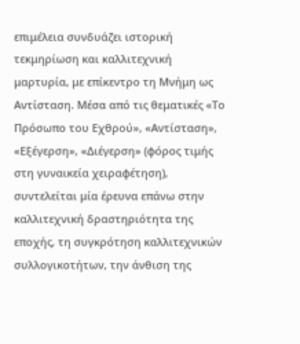επιμέλεια συνδυάζει ιστορική τεκμηρίωση και καλλιτεχνική μαρτυρία, με επίκεντρο τη Μνήμη ως Αντίσταση. Μέσα από τις θεματικές «Το Πρόσωπο του Εχθρού», «Αντίσταση», «Εξέγερση», «Διέγερση» (φόρος τιμής στη γυναικεία χειραφέτηση), συντελείται μία έρευνα επάνω στην καλλιτεχνική δραστηριότητα της εποχής, τη συγκρότηση καλλιτεχνικών συλλογικοτήτων, την άνθιση της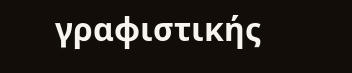γραφιστικής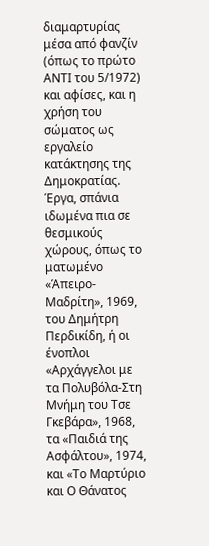διαμαρτυρίας μέσα από φανζίν (όπως το πρώτο ΑΝΤΙ του 5/1972) και αφίσες, και η χρήση του σώματος ως εργαλείο κατάκτησης της Δημοκρατίας. Έργα, σπάνια ιδωμένα πια σε θεσμικούς χώρους, όπως το ματωμένο «Άπειρο-Μαδρίτη», 1969, του Δημήτρη Περδικίδη, ή οι ένοπλοι «Αρχάγγελοι με τα Πολυβόλα-Στη Μνήμη του Τσε Γκεβάρα», 1968, τα «Παιδιά της Ασφάλτου», 1974, και «Το Μαρτύριο και Ο Θάνατος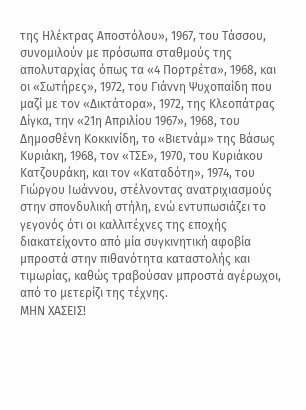της Ηλέκτρας Αποστόλου», 1967, του Τάσσου, συνομιλούν με πρόσωπα σταθμούς της απολυταρχίας όπως τα «4 Πορτρέτα», 1968, και οι «Σωτήρες», 1972, του Γιάννη Ψυχοπαίδη που μαζί με τον «Δικτάτορα», 1972, της Κλεοπάτρας Δίγκα, την «21η Απριλίου 1967», 1968, του Δημοσθένη Κοκκινίδη, το «Βιετνάμ» της Βάσως Κυριάκη, 1968, τον «ΤΣΕ», 1970, του Κυριάκου Κατζουράκη, και τον «Καταδότη», 1974, του Γιώργου Ιωάννου, στέλνοντας ανατριχιασμούς στην σπονδυλική στήλη, ενώ εντυπωσιάζει το γεγονός ότι οι καλλιτέχνες της εποχής διακατείχοντο από μία συγκινητική αφοβία μπροστά στην πιθανότητα καταστολής και τιμωρίας, καθώς τραβούσαν μπροστά αγέρωχοι, από το μετερίζι της τέχνης.
ΜΗΝ ΧΑΣΕΙΣ!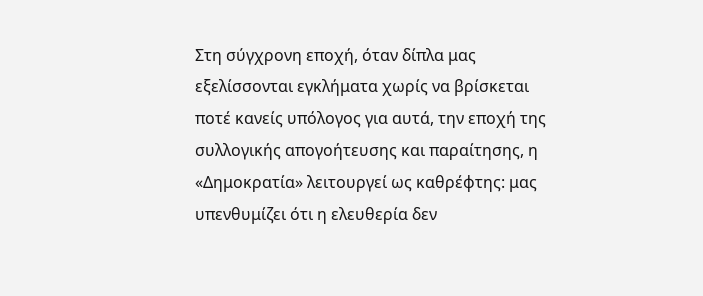Στη σύγχρονη εποχή, όταν δίπλα μας εξελίσσονται εγκλήματα χωρίς να βρίσκεται ποτέ κανείς υπόλογος για αυτά, την εποχή της συλλογικής απογοήτευσης και παραίτησης, η «Δημοκρατία» λειτουργεί ως καθρέφτης: μας υπενθυμίζει ότι η ελευθερία δεν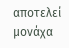αποτελεί μονάχα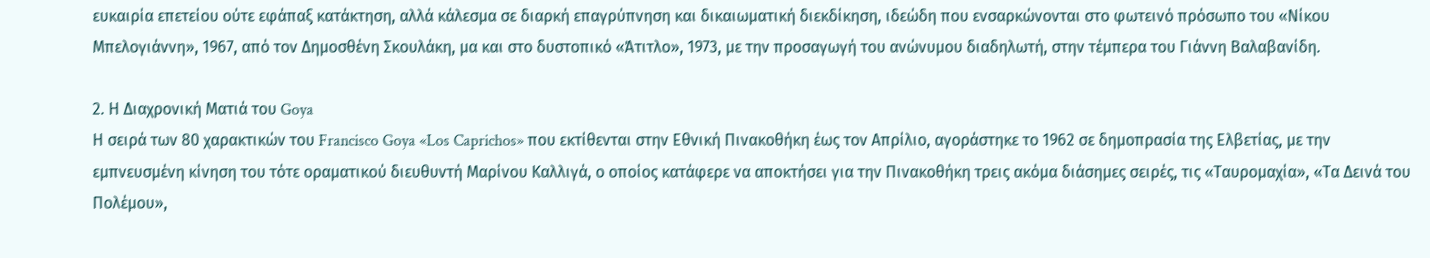ευκαιρία επετείου ούτε εφάπαξ κατάκτηση, αλλά κάλεσμα σε διαρκή επαγρύπνηση και δικαιωματική διεκδίκηση, ιδεώδη που ενσαρκώνονται στο φωτεινό πρόσωπο του «Νίκου Μπελογιάννη», 1967, από τον Δημοσθένη Σκουλάκη, μα και στο δυστοπικό «Άτιτλο», 1973, με την προσαγωγή του ανώνυμου διαδηλωτή, στην τέμπερα του Γιάννη Βαλαβανίδη.

2. Η Διαχρονική Ματιά του Goya
Η σειρά των 80 χαρακτικών του Francisco Goya «Los Caprichos» που εκτίθενται στην Εθνική Πινακοθήκη έως τον Απρίλιο, αγοράστηκε το 1962 σε δημοπρασία της Ελβετίας, με την εμπνευσμένη κίνηση του τότε οραματικού διευθυντή Μαρίνου Καλλιγά, ο οποίος κατάφερε να αποκτήσει για την Πινακοθήκη τρεις ακόμα διάσημες σειρές, τις «Ταυρομαχία», «Τα Δεινά του Πολέμου»,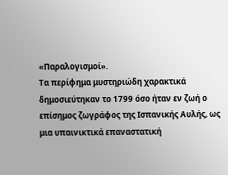«Παραλογισμοί».
Τα περίφημα μυστηριώδη χαρακτικά δημοσιεύτηκαν το 1799 όσο ήταν εν ζωή ο επίσημος ζωγράφος της Ισπανικής Αυλής, ως μια υπαινικτικά επαναστατική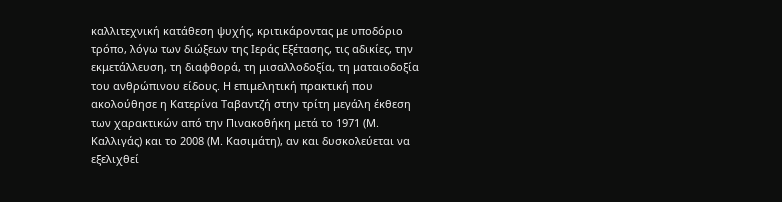καλλιτεχνική κατάθεση ψυχής, κριτικάροντας με υποδόριο τρόπο, λόγω των διώξεων της Ιεράς Εξέτασης, τις αδικίες, την εκμετάλλευση, τη διαφθορά, τη μισαλλοδοξία, τη ματαιοδοξία του ανθρώπινου είδους. Η επιμελητική πρακτική που ακολούθησε η Κατερίνα Ταβαντζή στην τρίτη μεγάλη έκθεση των χαρακτικών από την Πινακοθήκη μετά το 1971 (Μ. Καλλιγάς) και το 2008 (Μ. Κασιμάτη), αν και δυσκολεύεται να εξελιχθεί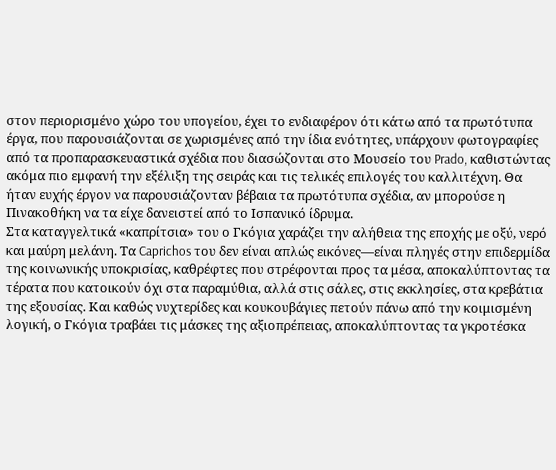στον περιορισμένο χώρο του υπογείου, έχει το ενδιαφέρον ότι κάτω από τα πρωτότυπα έργα, που παρουσιάζονται σε χωρισμένες από την ίδια ενότητες, υπάρχουν φωτογραφίες από τα προπαρασκευαστικά σχέδια που διασώζονται στο Μουσείο του Prado, καθιστώντας ακόμα πιο εμφανή την εξέλιξη της σειράς και τις τελικές επιλογές του καλλιτέχνη. Θα ήταν ευχής έργον να παρουσιάζονταν βέβαια τα πρωτότυπα σχέδια, αν μπορούσε η Πινακοθήκη να τα είχε δανειστεί από το Ισπανικό ίδρυμα.
Στα καταγγελτικά «καπρίτσια» του ο Γκόγια χαράζει την αλήθεια της εποχής με οξύ, νερό και μαύρη μελάνη. Τα Caprichos του δεν είναι απλώς εικόνες—είναι πληγές στην επιδερμίδα της κοινωνικής υποκρισίας, καθρέφτες που στρέφονται προς τα μέσα, αποκαλύπτοντας τα τέρατα που κατοικούν όχι στα παραμύθια, αλλά στις σάλες, στις εκκλησίες, στα κρεβάτια της εξουσίας. Και καθώς νυχτερίδες και κουκουβάγιες πετούν πάνω από την κοιμισμένη λογική, ο Γκόγια τραβάει τις μάσκες της αξιοπρέπειας, αποκαλύπτοντας τα γκροτέσκα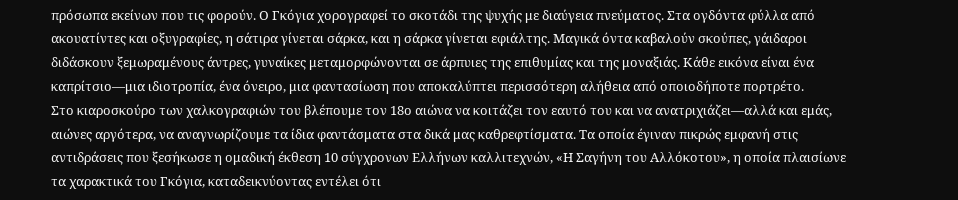πρόσωπα εκείνων που τις φορούν. Ο Γκόγια χορογραφεί το σκοτάδι της ψυχής με διαύγεια πνεύματος. Στα ογδόντα φύλλα από ακουατίντες και οξυγραφίες, η σάτιρα γίνεται σάρκα, και η σάρκα γίνεται εφιάλτης. Μαγικά όντα καβαλούν σκούπες, γάιδαροι διδάσκουν ξεμωραμένους άντρες, γυναίκες μεταμορφώνονται σε άρπυιες της επιθυμίας και της μοναξιάς. Κάθε εικόνα είναι ένα καπρίτσιο—μια ιδιοτροπία, ένα όνειρο, μια φαντασίωση που αποκαλύπτει περισσότερη αλήθεια από οποιοδήποτε πορτρέτο.
Στο κιαροσκούρο των χαλκογραφιών του βλέπουμε τον 18ο αιώνα να κοιτάζει τον εαυτό του και να ανατριχιάζει—αλλά και εμάς, αιώνες αργότερα, να αναγνωρίζουμε τα ίδια φαντάσματα στα δικά μας καθρεφτίσματα. Τα οποία έγιναν πικρώς εμφανή στις αντιδράσεις που ξεσήκωσε η ομαδική έκθεση 10 σύγχρονων Ελλήνων καλλιτεχνών, «Η Σαγήνη του Αλλόκοτου», η οποία πλαισίωνε τα χαρακτικά του Γκόγια, καταδεικνύοντας εντέλει ότι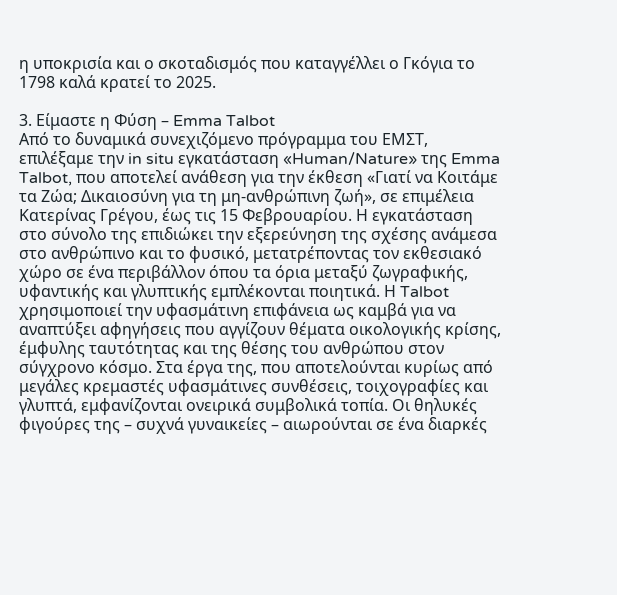η υποκρισία και ο σκοταδισμός που καταγγέλλει ο Γκόγια το 1798 καλά κρατεί το 2025.

3. Είμαστε η Φύση – Emma Talbot
Από το δυναμικά συνεχιζόμενο πρόγραμμα του ΕΜΣΤ, επιλέξαμε την in situ εγκατάσταση «Human/Nature» της Emma Talbot, που αποτελεί ανάθεση για την έκθεση «Γιατί να Κοιτάμε τα Ζώα; Δικαιοσύνη για τη μη-ανθρώπινη ζωή», σε επιμέλεια Κατερίνας Γρέγου, έως τις 15 Φεβρουαρίου. Η εγκατάσταση στο σύνολο της επιδιώκει την εξερεύνηση της σχέσης ανάμεσα στο ανθρώπινο και το φυσικό, μετατρέποντας τον εκθεσιακό χώρο σε ένα περιβάλλον όπου τα όρια μεταξύ ζωγραφικής, υφαντικής και γλυπτικής εμπλέκονται ποιητικά. Η Talbot χρησιμοποιεί την υφασμάτινη επιφάνεια ως καμβά για να αναπτύξει αφηγήσεις που αγγίζουν θέματα οικολογικής κρίσης, έμφυλης ταυτότητας και της θέσης του ανθρώπου στον σύγχρονο κόσμο. Στα έργα της, που αποτελούνται κυρίως από μεγάλες κρεμαστές υφασμάτινες συνθέσεις, τοιχογραφίες και γλυπτά, εμφανίζονται ονειρικά συμβολικά τοπία. Οι θηλυκές φιγούρες της – συχνά γυναικείες – αιωρούνται σε ένα διαρκές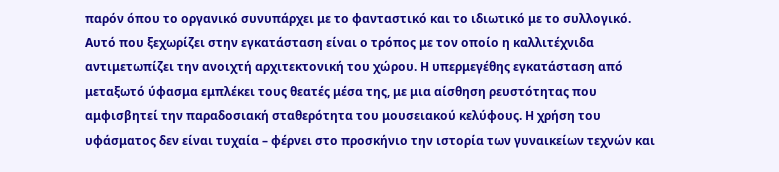παρόν όπου το οργανικό συνυπάρχει με το φανταστικό και το ιδιωτικό με το συλλογικό.
Αυτό που ξεχωρίζει στην εγκατάσταση είναι ο τρόπος με τον οποίο η καλλιτέχνιδα αντιμετωπίζει την ανοιχτή αρχιτεκτονική του χώρου. Η υπερμεγέθης εγκατάσταση από μεταξωτό ύφασμα εμπλέκει τους θεατές μέσα της, με μια αίσθηση ρευστότητας που αμφισβητεί την παραδοσιακή σταθερότητα του μουσειακού κελύφους. Η χρήση του υφάσματος δεν είναι τυχαία – φέρνει στο προσκήνιο την ιστορία των γυναικείων τεχνών και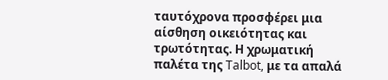ταυτόχρονα προσφέρει μια αίσθηση οικειότητας και τρωτότητας. Η χρωματική παλέτα της Talbot, με τα απαλά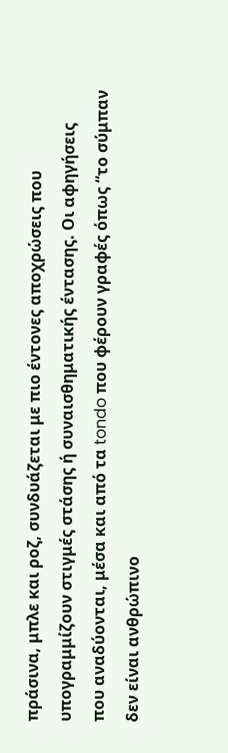πράσινα, μπλε και ροζ, συνδυάζεται με πιο έντονες αποχρώσεις που υπογραμμίζουν στιγμές στάσης ή συναισθηματικής έντασης. Οι αφηγήσεις που αναδύονται, μέσα και από τα tondo που φέρουν γραφές όπως “το σύμπαν δεν είναι ανθρώπινο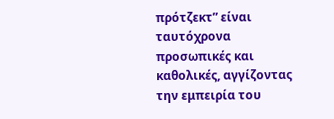πρότζεκτ” είναι ταυτόχρονα προσωπικές και καθολικές, αγγίζοντας την εμπειρία του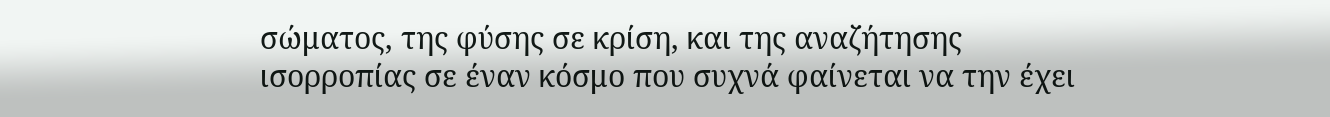σώματος, της φύσης σε κρίση, και της αναζήτησης ισορροπίας σε έναν κόσμο που συχνά φαίνεται να την έχει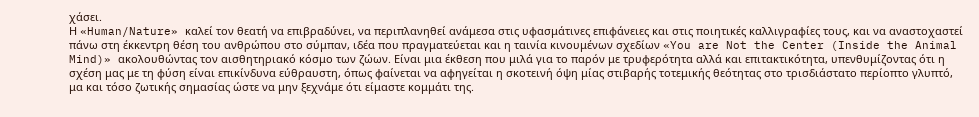χάσει.
Η «Human/Nature» καλεί τον θεατή να επιβραδύνει, να περιπλανηθεί ανάμεσα στις υφασμάτινες επιφάνειες και στις ποιητικές καλλιγραφίες τους, και να αναστοχαστεί πάνω στη έκκεντρη θέση του ανθρώπου στο σύμπαν, ιδέα που πραγματεύεται και η ταινία κινουμένων σχεδίων «You are Not the Center (Inside the Animal Mind)» ακολουθώντας τον αισθητηριακό κόσμο των ζώων. Είναι μια έκθεση που μιλά για το παρόν με τρυφερότητα αλλά και επιτακτικότητα, υπενθυμίζοντας ότι η σχέση μας με τη φύση είναι επικίνδυνα εύθραυστη, όπως φαίνεται να αφηγείται η σκοτεινή όψη μίας στιβαρής τοτεμικής θεότητας στο τρισδιάστατο περίοπτο γλυπτό, μα και τόσο ζωτικής σημασίας ώστε να μην ξεχνάμε ότι είμαστε κομμάτι της.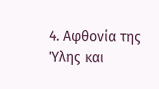4. Αφθονία της Ύλης και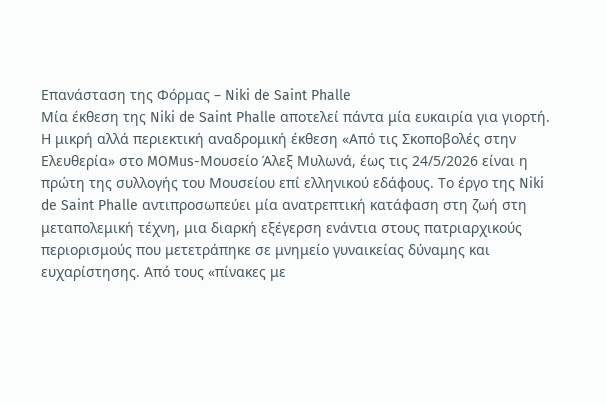Επανάσταση της Φόρμας – Niki de Saint Phalle
Μία έκθεση της Niki de Saint Phalle αποτελεί πάντα μία ευκαιρία για γιορτή. Η μικρή αλλά περιεκτική αναδρομική έκθεση «Από τις Σκοποβολές στην Ελευθερία» στο MOMus-Μουσείο Άλεξ Μυλωνά, έως τις 24/5/2026 είναι η πρώτη της συλλογής του Μουσείου επί ελληνικού εδάφους. Το έργο της Niki de Saint Phalle αντιπροσωπεύει μία ανατρεπτική κατάφαση στη ζωή στη μεταπολεμική τέχνη, μια διαρκή εξέγερση ενάντια στους πατριαρχικούς περιορισμούς που μετετράπηκε σε μνημείο γυναικείας δύναμης και ευχαρίστησης. Από τους «πίνακες με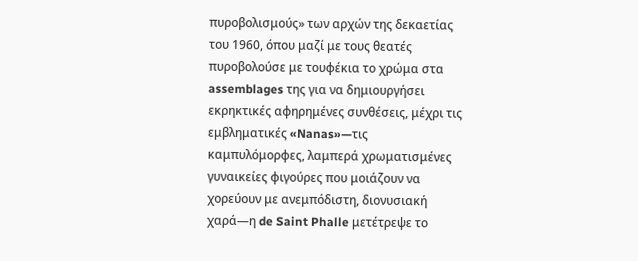πυροβολισμούς» των αρχών της δεκαετίας του 1960, όπου μαζί με τους θεατές πυροβολούσε με τουφέκια το χρώμα στα assemblages της για να δημιουργήσει εκρηκτικές αφηρημένες συνθέσεις, μέχρι τις εμβληματικές «Nanas»—τις καμπυλόμορφες, λαμπερά χρωματισμένες γυναικείες φιγούρες που μοιάζουν να χορεύουν με ανεμπόδιστη, διονυσιακή χαρά—η de Saint Phalle μετέτρεψε το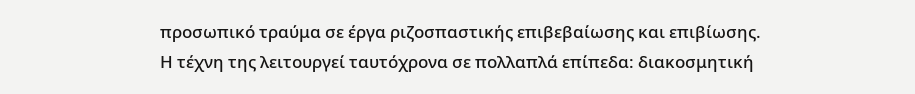προσωπικό τραύμα σε έργα ριζοσπαστικής επιβεβαίωσης και επιβίωσης.
Η τέχνη της λειτουργεί ταυτόχρονα σε πολλαπλά επίπεδα: διακοσμητική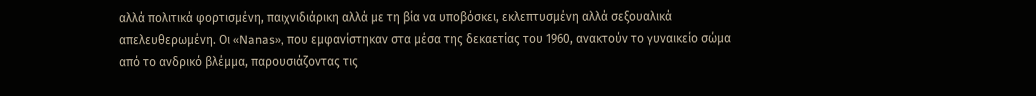αλλά πολιτικά φορτισμένη, παιχνιδιάρικη αλλά με τη βία να υποβόσκει, εκλεπτυσμένη αλλά σεξουαλικά απελευθερωμένη. Οι «Nanas», που εμφανίστηκαν στα μέσα της δεκαετίας του 1960, ανακτούν το γυναικείο σώμα από το ανδρικό βλέμμα, παρουσιάζοντας τις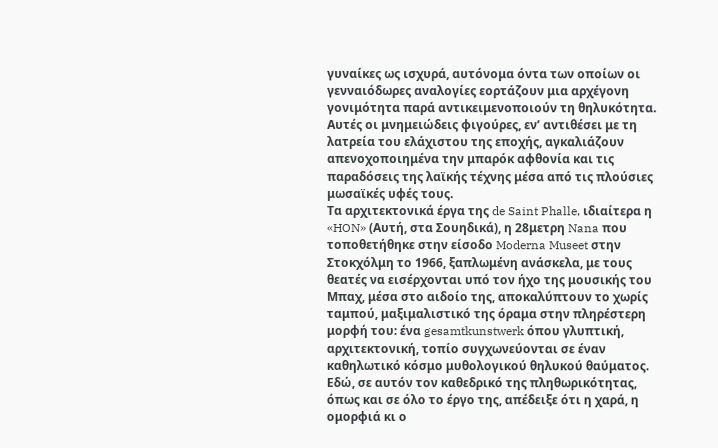γυναίκες ως ισχυρά, αυτόνομα όντα των οποίων οι γενναιόδωρες αναλογίες εορτάζουν μια αρχέγονη γονιμότητα παρά αντικειμενοποιούν τη θηλυκότητα. Αυτές οι μνημειώδεις φιγούρες, εν’ αντιθέσει με τη λατρεία του ελάχιστου της εποχής, αγκαλιάζουν απενοχοποιημένα την μπαρόκ αφθονία και τις παραδόσεις της λαϊκής τέχνης μέσα από τις πλούσιες μωσαϊκές υφές τους.
Τα αρχιτεκτονικά έργα της de Saint Phalle, ιδιαίτερα η «HON» (Αυτή, στα Σουηδικά), η 28μετρη Nana που τοποθετήθηκε στην είσοδο Moderna Museet στην Στοκχόλμη το 1966, ξαπλωμένη ανάσκελα, με τους θεατές να εισέρχονται υπό τον ήχο της μουσικής του Μπαχ, μέσα στο αιδοίο της, αποκαλύπτουν το χωρίς ταμπού, μαξιμαλιστικό της όραμα στην πληρέστερη μορφή του: ένα gesamtkunstwerk όπου γλυπτική, αρχιτεκτονική, τοπίο συγχωνεύονται σε έναν καθηλωτικό κόσμο μυθολογικού θηλυκού θαύματος. Εδώ, σε αυτόν τον καθεδρικό της πληθωρικότητας, όπως και σε όλο το έργο της, απέδειξε ότι η χαρά, η ομορφιά κι ο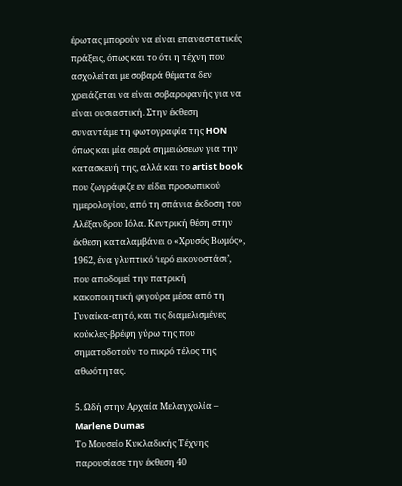έρωτας μπορούν να είναι επαναστατικές πράξεις, όπως και το ότι η τέχνη που ασχολείται με σοβαρά θέματα δεν χρειάζεται να είναι σοβαροφανής για να είναι ουσιαστική. Στην έκθεση συναντάμε τη φωτογραφία της HON όπως και μία σειρά σημειώσεων για την κατασκευή της, αλλά και το artist book που ζωγράφιζε εν είδει προσωπικού ημερολογίου, από τη σπάνια έκδοση του Αλέξανδρου Ιόλα. Κεντρική θέση στην έκθεση καταλαμβάνει ο «Χρυσός Βωμός», 1962, ένα γλυπτικό ‘ιερό εικονοστάσι’, που αποδομεί την πατρική κακοποιητική φιγούρα μέσα από τη Γυναίκα-αητό, και τις διαμελισμένες κούκλες-βρέφη γύρω της που σηματοδοτούν το πικρό τέλος της αθωότητας.

5. Ωδή στην Αρχαία Μελαγχολία – Marlene Dumas
Το Μουσείο Κυκλαδικής Τέχνης παρουσίασε την έκθεση 40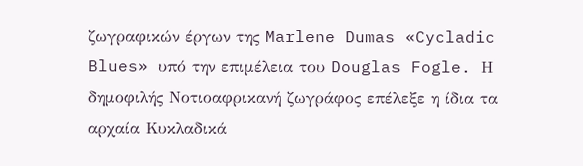ζωγραφικών έργων της Marlene Dumas «Cycladic Blues» υπό την επιμέλεια του Douglas Fogle. Η δημοφιλής Νοτιοαφρικανή ζωγράφος επέλεξε η ίδια τα αρχαία Κυκλαδικά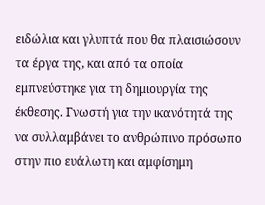ειδώλια και γλυπτά που θα πλαισιώσουν τα έργα της, και από τα οποία εμπνεύστηκε για τη δημιουργία της έκθεσης. Γνωστή για την ικανότητά της να συλλαμβάνει το ανθρώπινο πρόσωπο στην πιο ευάλωτη και αμφίσημη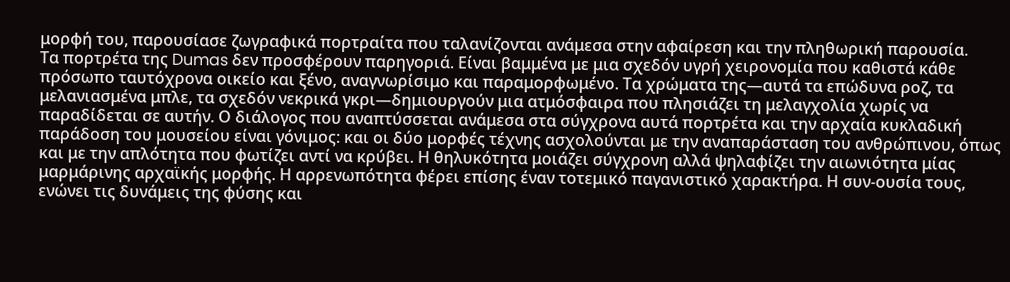μορφή του, παρουσίασε ζωγραφικά πορτραίτα που ταλανίζονται ανάμεσα στην αφαίρεση και την πληθωρική παρουσία.
Τα πορτρέτα της Dumas δεν προσφέρουν παρηγοριά. Είναι βαμμένα με μια σχεδόν υγρή χειρονομία που καθιστά κάθε πρόσωπο ταυτόχρονα οικείο και ξένο, αναγνωρίσιμο και παραμορφωμένο. Τα χρώματα της—αυτά τα επώδυνα ροζ, τα μελανιασμένα μπλε, τα σχεδόν νεκρικά γκρι—δημιουργούν μια ατμόσφαιρα που πλησιάζει τη μελαγχολία χωρίς να παραδίδεται σε αυτήν. Ο διάλογος που αναπτύσσεται ανάμεσα στα σύγχρονα αυτά πορτρέτα και την αρχαία κυκλαδική παράδοση του μουσείου είναι γόνιμος: και οι δύο μορφές τέχνης ασχολούνται με την αναπαράσταση του ανθρώπινου, όπως και με την απλότητα που φωτίζει αντί να κρύβει. Η θηλυκότητα μοιάζει σύγχρονη αλλά ψηλαφίζει την αιωνιότητα μίας μαρμάρινης αρχαϊκής μορφής. Η αρρενωπότητα φέρει επίσης έναν τοτεμικό παγανιστικό χαρακτήρα. Η συν-ουσία τους, ενώνει τις δυνάμεις της φύσης και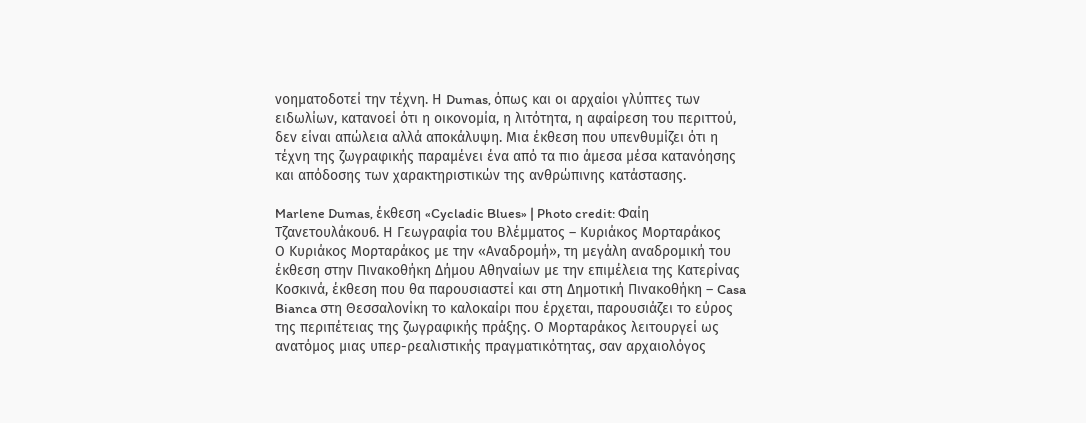νοηματοδοτεί την τέχνη. Η Dumas, όπως και οι αρχαίοι γλύπτες των ειδωλίων, κατανοεί ότι η οικονομία, η λιτότητα, η αφαίρεση του περιττού, δεν είναι απώλεια αλλά αποκάλυψη. Μια έκθεση που υπενθυμίζει ότι η τέχνη της ζωγραφικής παραμένει ένα από τα πιο άμεσα μέσα κατανόησης και απόδοσης των χαρακτηριστικών της ανθρώπινης κατάστασης.

Marlene Dumas, έκθεση «Cycladic Blues» | Photo credit: Φαίη Τζανετουλάκου6. Η Γεωγραφία του Βλέμματος – Κυριάκος Μορταράκος
Ο Κυριάκος Μορταράκος με την «Αναδρομή», τη μεγάλη αναδρομική του έκθεση στην Πινακοθήκη Δήμου Αθηναίων με την επιμέλεια της Κατερίνας Κοσκινά, έκθεση που θα παρουσιαστεί και στη Δημοτική Πινακοθήκη – Casa Bianca στη Θεσσαλονίκη το καλοκαίρι που έρχεται, παρουσιάζει το εύρος της περιπέτειας της ζωγραφικής πράξης. Ο Μορταράκος λειτουργεί ως ανατόμος μιας υπερ-ρεαλιστικής πραγματικότητας, σαν αρχαιολόγος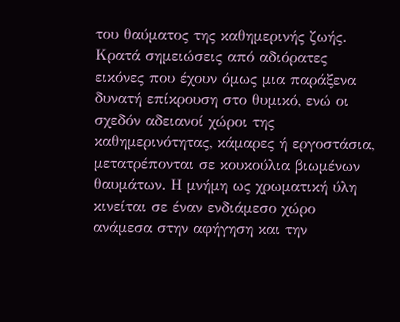του θαύματος της καθημερινής ζωής. Κρατά σημειώσεις από αδιόρατες εικόνες που έχουν όμως μια παράξενα δυνατή επίκρουση στο θυμικό, ενώ οι σχεδόν αδειανοί χώροι της καθημερινότητας, κάμαρες ή εργοστάσια, μετατρέπονται σε κουκούλια βιωμένων θαυμάτων. Η μνήμη ως χρωματική ύλη κινείται σε έναν ενδιάμεσο χώρο ανάμεσα στην αφήγηση και την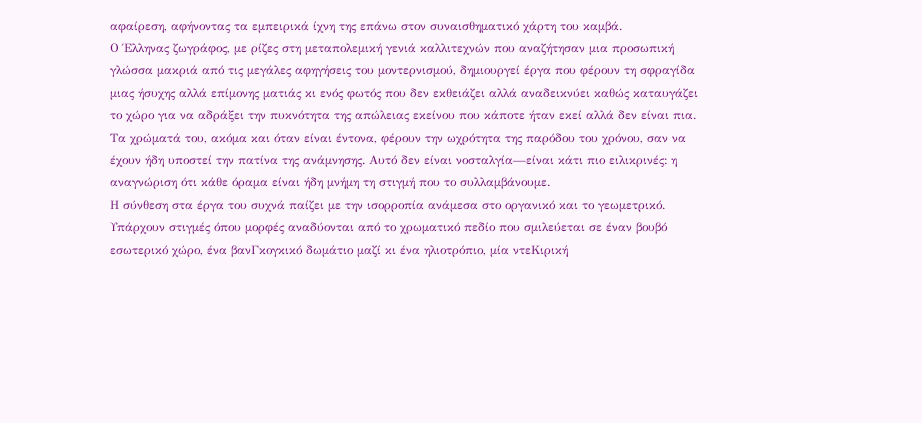αφαίρεση, αφήνοντας τα εμπειρικά ίχνη της επάνω στον συναισθηματικό χάρτη του καμβά.
Ο Έλληνας ζωγράφος, με ρίζες στη μεταπολεμική γενιά καλλιτεχνών που αναζήτησαν μια προσωπική γλώσσα μακριά από τις μεγάλες αφηγήσεις του μοντερνισμού, δημιουργεί έργα που φέρουν τη σφραγίδα μιας ήσυχης αλλά επίμονης ματιάς κι ενός φωτός που δεν εκθειάζει αλλά αναδεικνύει καθώς καταυγάζει το χώρο για να αδράξει την πυκνότητα της απώλειας εκείνου που κάποτε ήταν εκεί αλλά δεν είναι πια. Τα χρώματά του, ακόμα και όταν είναι έντονα, φέρουν την ωχρότητα της παρόδου του χρόνου, σαν να έχουν ήδη υποστεί την πατίνα της ανάμνησης. Αυτό δεν είναι νοσταλγία—είναι κάτι πιο ειλικρινές: η αναγνώριση ότι κάθε όραμα είναι ήδη μνήμη τη στιγμή που το συλλαμβάνουμε.
Η σύνθεση στα έργα του συχνά παίζει με την ισορροπία ανάμεσα στο οργανικό και το γεωμετρικό. Υπάρχουν στιγμές όπου μορφές αναδύονται από το χρωματικό πεδίο που σμιλεύεται σε έναν βουβό εσωτερικό χώρο, ένα βανΓκογκικό δωμάτιο μαζί κι ένα ηλιοτρόπιο, μία ντεΚιρική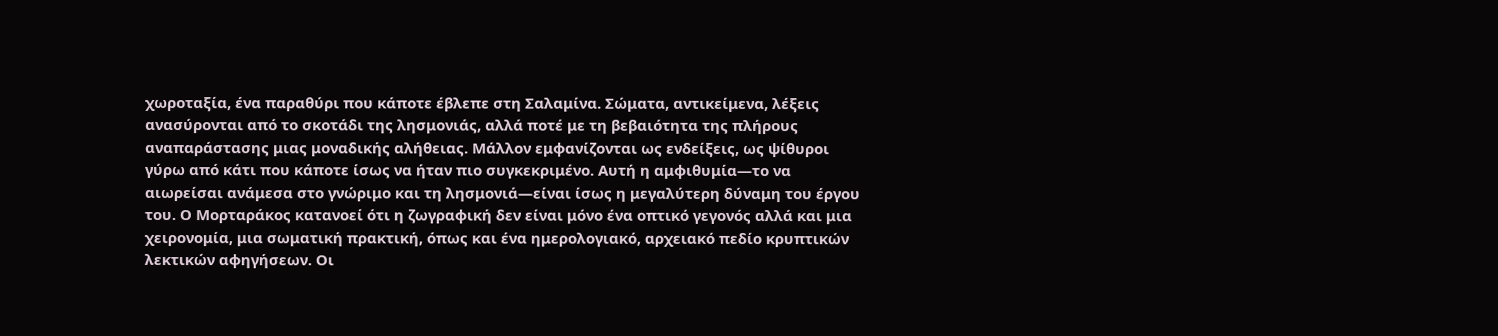χωροταξία, ένα παραθύρι που κάποτε έβλεπε στη Σαλαμίνα. Σώματα, αντικείμενα, λέξεις ανασύρονται από το σκοτάδι της λησμονιάς, αλλά ποτέ με τη βεβαιότητα της πλήρους αναπαράστασης μιας μοναδικής αλήθειας. Μάλλον εμφανίζονται ως ενδείξεις, ως ψίθυροι γύρω από κάτι που κάποτε ίσως να ήταν πιο συγκεκριμένο. Αυτή η αμφιθυμία—το να αιωρείσαι ανάμεσα στο γνώριμο και τη λησμονιά—είναι ίσως η μεγαλύτερη δύναμη του έργου του. Ο Μορταράκος κατανοεί ότι η ζωγραφική δεν είναι μόνο ένα οπτικό γεγονός αλλά και μια χειρονομία, μια σωματική πρακτική, όπως και ένα ημερολογιακό, αρχειακό πεδίο κρυπτικών λεκτικών αφηγήσεων. Οι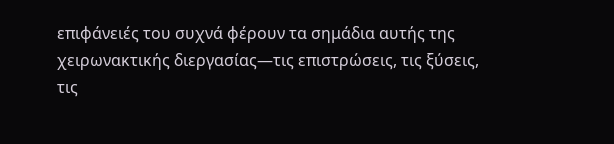επιφάνειές του συχνά φέρουν τα σημάδια αυτής της χειρωνακτικής διεργασίας—τις επιστρώσεις, τις ξύσεις, τις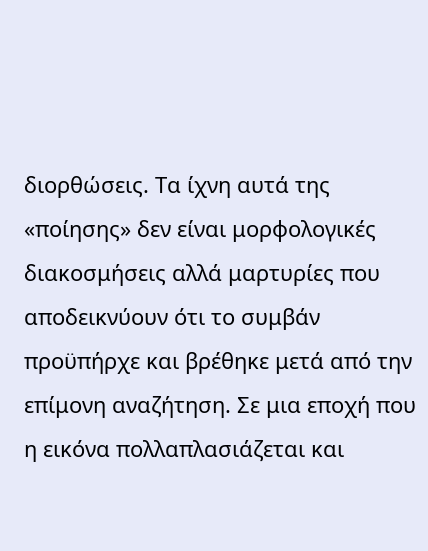διορθώσεις. Τα ίχνη αυτά της «ποίησης» δεν είναι μορφολογικές διακοσμήσεις αλλά μαρτυρίες που αποδεικνύουν ότι το συμβάν προϋπήρχε και βρέθηκε μετά από την επίμονη αναζήτηση. Σε μια εποχή που η εικόνα πολλαπλασιάζεται και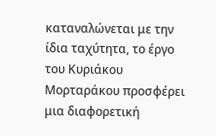καταναλώνεται με την ίδια ταχύτητα, το έργο του Κυριάκου Μορταράκου προσφέρει μια διαφορετική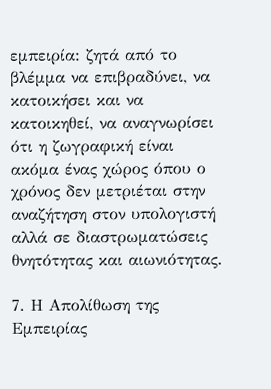εμπειρία: ζητά από το βλέμμα να επιβραδύνει, να κατοικήσει και να κατοικηθεί, να αναγνωρίσει ότι η ζωγραφική είναι ακόμα ένας χώρος όπου ο χρόνος δεν μετριέται στην αναζήτηση στον υπολογιστή αλλά σε διαστρωματώσεις θνητότητας και αιωνιότητας.

7. Η Απολίθωση της Εμπειρίας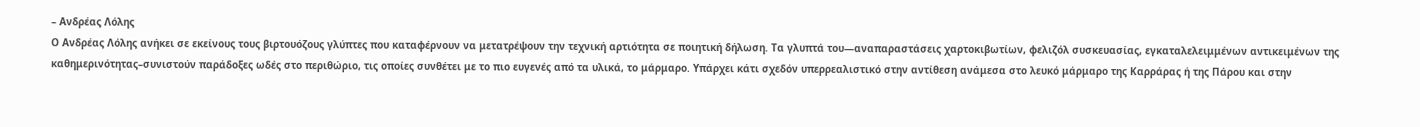– Ανδρέας Λόλης
Ο Ανδρέας Λόλης ανήκει σε εκείνους τους βιρτουόζους γλύπτες που καταφέρνουν να μετατρέψουν την τεχνική αρτιότητα σε ποιητική δήλωση. Τα γλυπτά του—αναπαραστάσεις χαρτοκιβωτίων, φελιζόλ συσκευασίας, εγκαταλελειμμένων αντικειμένων της καθημερινότητας–συνιστούν παράδοξες ωδές στο περιθώριο, τις οποίες συνθέτει με το πιο ευγενές από τα υλικά, το μάρμαρο. Υπάρχει κάτι σχεδόν υπερρεαλιστικό στην αντίθεση ανάμεσα στο λευκό μάρμαρο της Καρράρας ή της Πάρου και στην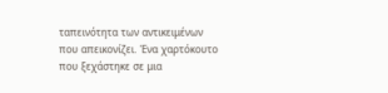ταπεινότητα των αντικειμένων που απεικονίζει. Ένα χαρτόκουτο που ξεχάστηκε σε μια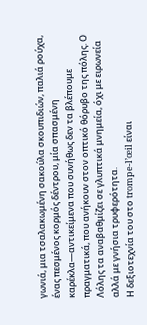γωνιά, μια τσαλακωμένη σακούλα σκουπιδιών, παλιά ρούχα, ένας πεσμένος κορμός δέντρου, μία σπασμένη καρέκλα—αντικείμενα που συνήθως δεν τα βλέπουμε πραγματικά, που ανήκουν στον οπτικό θόρυβο της πόλης. Ο Λόλης τα αναβαθμίζει σε γλυπτικά μνημεία, όχι με ειρωνεία αλλά με γνήσια τρυφερότητα.
Η δεξιοτεχνία του στο trompe-l’œil είναι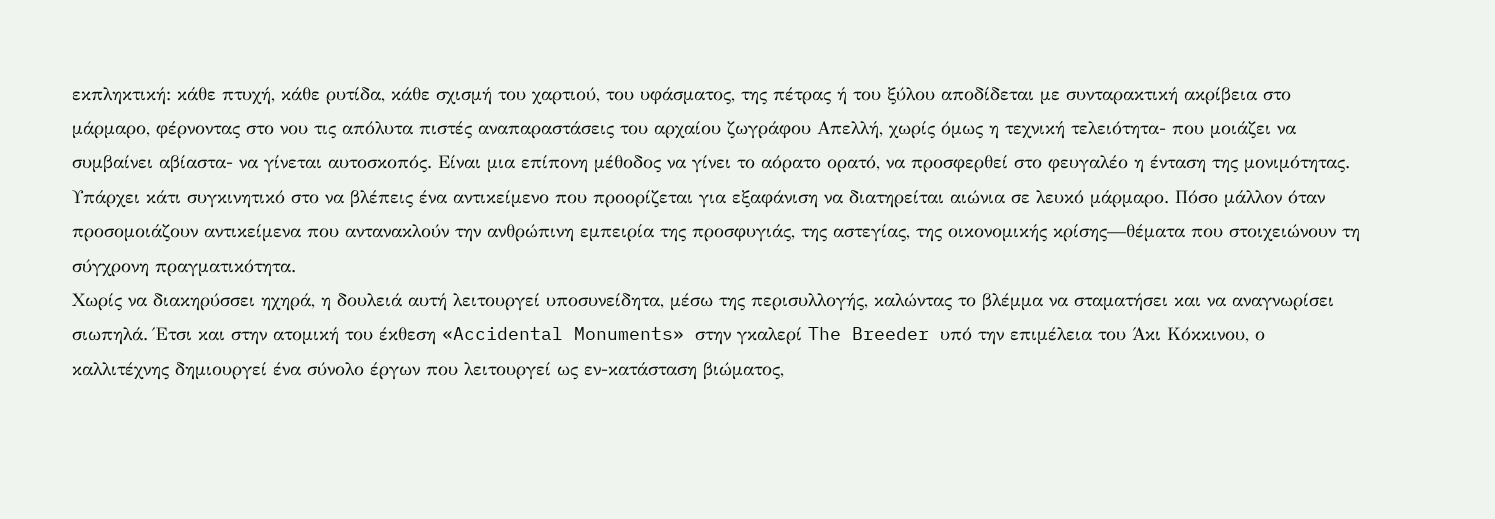εκπληκτική: κάθε πτυχή, κάθε ρυτίδα, κάθε σχισμή του χαρτιού, του υφάσματος, της πέτρας ή του ξύλου αποδίδεται με συνταρακτική ακρίβεια στο μάρμαρο, φέρνοντας στο νου τις απόλυτα πιστές αναπαραστάσεις του αρχαίου ζωγράφου Απελλή, χωρίς όμως η τεχνική τελειότητα- που μοιάζει να συμβαίνει αβίαστα- να γίνεται αυτοσκοπός. Είναι μια επίπονη μέθοδος να γίνει το αόρατο ορατό, να προσφερθεί στο φευγαλέο η ένταση της μονιμότητας. Υπάρχει κάτι συγκινητικό στο να βλέπεις ένα αντικείμενο που προορίζεται για εξαφάνιση να διατηρείται αιώνια σε λευκό μάρμαρο. Πόσο μάλλον όταν προσομοιάζουν αντικείμενα που αντανακλούν την ανθρώπινη εμπειρία της προσφυγιάς, της αστεγίας, της οικονομικής κρίσης—θέματα που στοιχειώνουν τη σύγχρονη πραγματικότητα.
Χωρίς να διακηρύσσει ηχηρά, η δουλειά αυτή λειτουργεί υποσυνείδητα, μέσω της περισυλλογής, καλώντας το βλέμμα να σταματήσει και να αναγνωρίσει σιωπηλά. Έτσι και στην ατομική του έκθεση «Accidental Monuments» στην γκαλερί The Breeder υπό την επιμέλεια του Άκι Κόκκινου, ο καλλιτέχνης δημιουργεί ένα σύνολο έργων που λειτουργεί ως εν-κατάσταση βιώματος,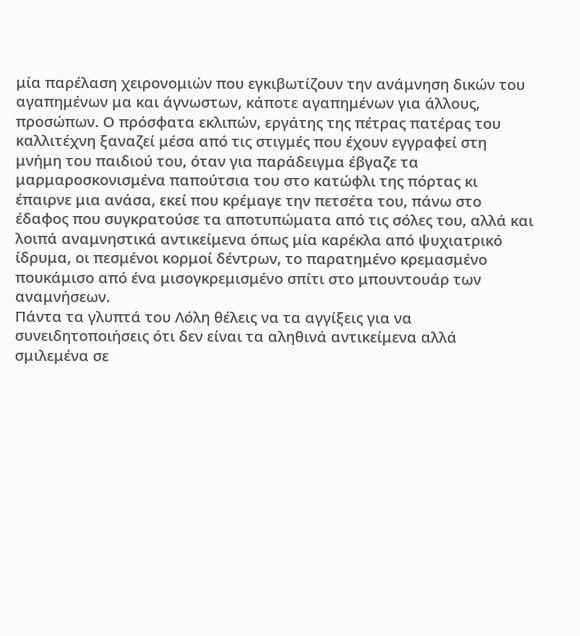μία παρέλαση χειρονομιών που εγκιβωτίζουν την ανάμνηση δικών του αγαπημένων μα και άγνωστων, κάποτε αγαπημένων για άλλους, προσώπων. Ο πρόσφατα εκλιπών, εργάτης της πέτρας πατέρας του καλλιτέχνη ξαναζεί μέσα από τις στιγμές που έχουν εγγραφεί στη μνήμη του παιδιού του, όταν για παράδειγμα έβγαζε τα μαρμαροσκονισμένα παπούτσια του στο κατώφλι της πόρτας κι έπαιρνε μια ανάσα, εκεί που κρέμαγε την πετσέτα του, πάνω στο έδαφος που συγκρατούσε τα αποτυπώματα από τις σόλες του, αλλά και λοιπά αναμνηστικά αντικείμενα όπως μία καρέκλα από ψυχιατρικό ίδρυμα, οι πεσμένοι κορμοί δέντρων, το παρατημένο κρεμασμένο πουκάμισο από ένα μισογκρεμισμένο σπίτι στο μπουντουάρ των αναμνήσεων.
Πάντα τα γλυπτά του Λόλη θέλεις να τα αγγίξεις για να συνειδητοποιήσεις ότι δεν είναι τα αληθινά αντικείμενα αλλά σμιλεμένα σε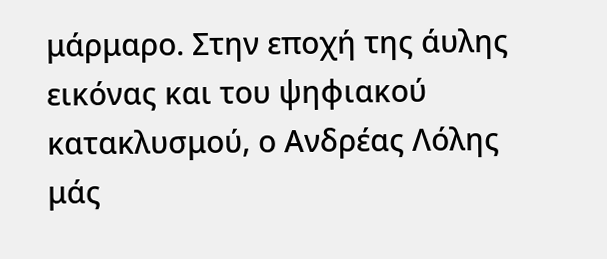μάρμαρο. Στην εποχή της άυλης εικόνας και του ψηφιακού κατακλυσμού, ο Ανδρέας Λόλης μάς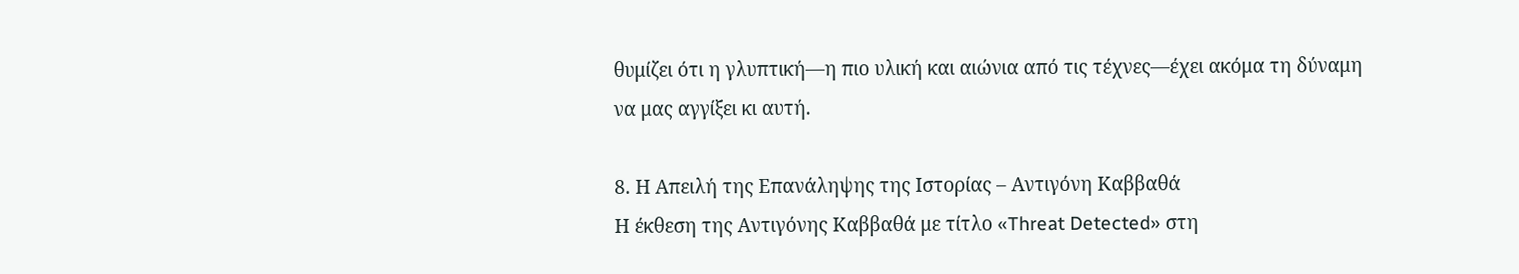θυμίζει ότι η γλυπτική—η πιο υλική και αιώνια από τις τέχνες—έχει ακόμα τη δύναμη να μας αγγίξει κι αυτή.

8. Η Απειλή της Επανάληψης της Ιστορίας – Αντιγόνη Καββαθά
Η έκθεση της Αντιγόνης Καββαθά με τίτλο «Threat Detected» στη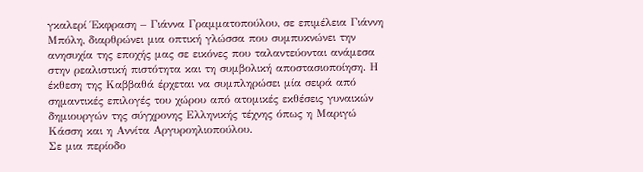γκαλερί Έκφραση – Γιάννα Γραμματοπούλου, σε επιμέλεια Γιάννη Μπόλη, διαρθρώνει μια οπτική γλώσσα που συμπυκνώνει την ανησυχία της εποχής μας σε εικόνες που ταλαντεύονται ανάμεσα στην ρεαλιστική πιστότητα και τη συμβολική αποστασιοποίηση. Η έκθεση της Καββαθά έρχεται να συμπληρώσει μία σειρά από σημαντικές επιλογές του χώρου από ατομικές εκθέσεις γυναικών δημιουργών της σύγχρονης Ελληνικής τέχνης όπως η Μαριγώ Κάσση και η Αννίτα Αργυροηλιοπούλου.
Σε μια περίοδο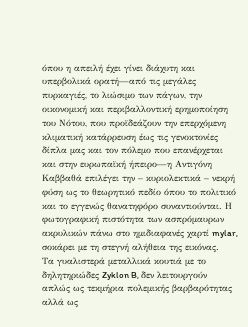όπου η απειλή έχει γίνει διάχυτη και υπερβολικά ορατή—από τις μεγάλες πυρκαγιές, το λιώσιμο των πάγων, την οικονομική και περιβαλλοντική ερημοποίηση του Νότου, που προϊδεάζουν την επερχόμενη κλιματική κατάρρευση έως τις γενοκτονίες δίπλα μας και τον πόλεμο που επανέρχεται και στην ευρωπαϊκή ήπειρο—η Αντιγόνη Καββαθά επιλέγει την – κυριολεκτικά – νεκρή φύση ως το θεωρητικό πεδίο όπου το πολιτικό και το εγγενώς θανατηφόρο συναντιούνται. Η φωτογραφική πιστότητα των ασπρόμαυρων ακρυλικών πάνω στο ημιδιαφανές χαρτί mylar, σοκάρει με τη στεγνή αλήθεια της εικόνας.
Τα γυαλιστερά μεταλλικά κουτιά με το δηλητηριώδες Zyklon B, δεν λειτουργούν απλώς ως τεκμήρια πολεμικής βαρβαρότητας αλλά ως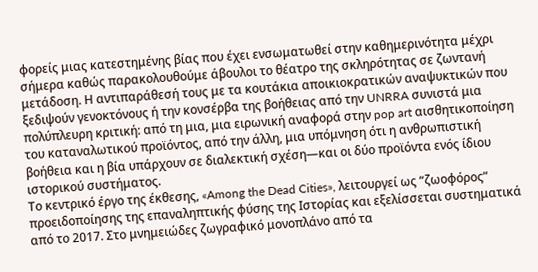φορείς μιας κατεστημένης βίας που έχει ενσωματωθεί στην καθημερινότητα μέχρι σήμερα καθώς παρακολουθούμε άβουλοι το θέατρο της σκληρότητας σε ζωντανή μετάδοση. Η αντιπαράθεσή τους με τα κουτάκια αποικιοκρατικών αναψυκτικών που ξεδιψούν γενοκτόνους ή την κονσέρβα της βοήθειας από την UNRRA συνιστά μια πολύπλευρη κριτική: από τη μια, μια ειρωνική αναφορά στην pop art αισθητικοποίηση του καταναλωτικού προϊόντος, από την άλλη, μια υπόμνηση ότι η ανθρωπιστική βοήθεια και η βία υπάρχουν σε διαλεκτική σχέση—και οι δύο προϊόντα ενός ίδιου ιστορικού συστήματος.
Το κεντρικό έργο της έκθεσης, «Among the Dead Cities», λειτουργεί ως “ζωοφόρος” προειδοποίησης της επαναληπτικής φύσης της Ιστορίας και εξελίσσεται συστηματικά από το 2017. Στο μνημειώδες ζωγραφικό μονοπλάνο από τα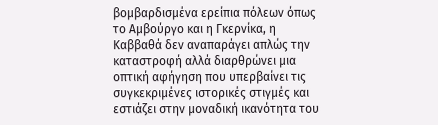βομβαρδισμένα ερείπια πόλεων όπως το Αμβούργο και η Γκερνίκα, η Καββαθά δεν αναπαράγει απλώς την καταστροφή αλλά διαρθρώνει μια οπτική αφήγηση που υπερβαίνει τις συγκεκριμένες ιστορικές στιγμές και εστιάζει στην μοναδική ικανότητα του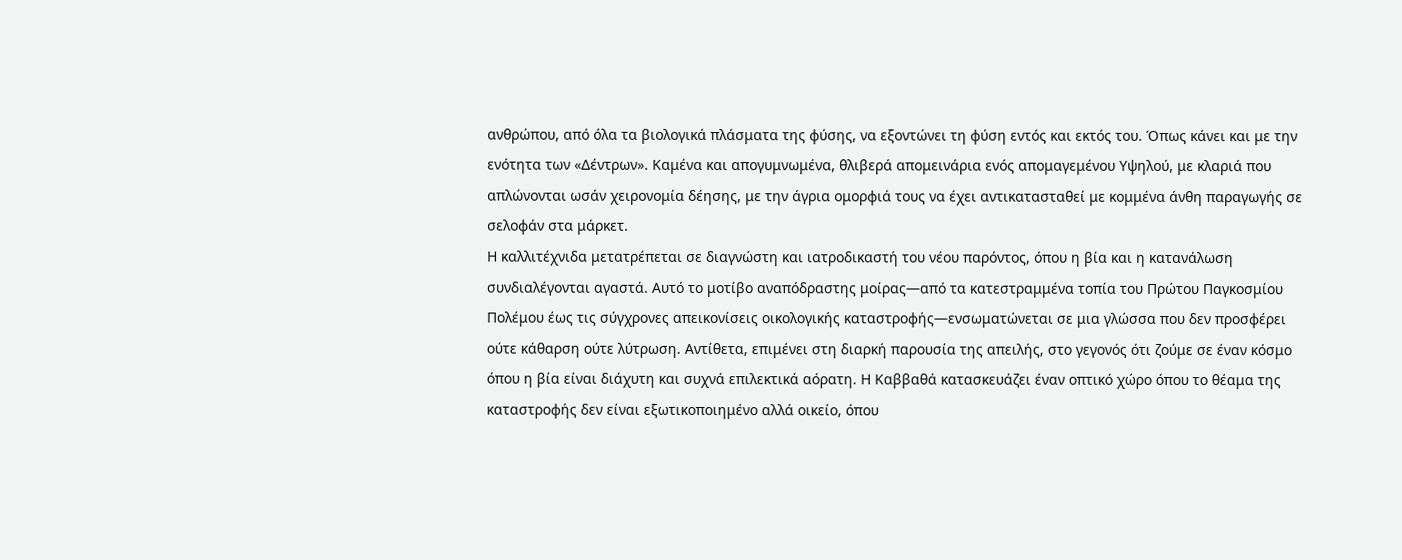ανθρώπου, από όλα τα βιολογικά πλάσματα της φύσης, να εξοντώνει τη φύση εντός και εκτός του. Όπως κάνει και με την ενότητα των «Δέντρων». Καμένα και απογυμνωμένα, θλιβερά απομεινάρια ενός απομαγεμένου Υψηλού, με κλαριά που απλώνονται ωσάν χειρονομία δέησης, με την άγρια ομορφιά τους να έχει αντικατασταθεί με κομμένα άνθη παραγωγής σε σελοφάν στα μάρκετ.
Η καλλιτέχνιδα μετατρέπεται σε διαγνώστη και ιατροδικαστή του νέου παρόντος, όπου η βία και η κατανάλωση συνδιαλέγονται αγαστά. Αυτό το μοτίβο αναπόδραστης μοίρας—από τα κατεστραμμένα τοπία του Πρώτου Παγκοσμίου Πολέμου έως τις σύγχρονες απεικονίσεις οικολογικής καταστροφής—ενσωματώνεται σε μια γλώσσα που δεν προσφέρει ούτε κάθαρση ούτε λύτρωση. Αντίθετα, επιμένει στη διαρκή παρουσία της απειλής, στο γεγονός ότι ζούμε σε έναν κόσμο όπου η βία είναι διάχυτη και συχνά επιλεκτικά αόρατη. Η Καββαθά κατασκευάζει έναν οπτικό χώρο όπου το θέαμα της καταστροφής δεν είναι εξωτικοποιημένο αλλά οικείο, όπου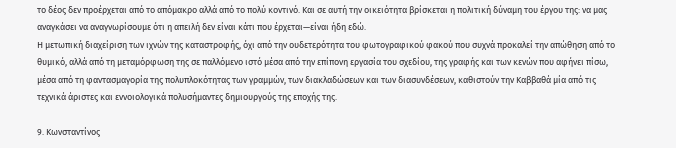το δέος δεν προέρχεται από το απόμακρο αλλά από το πολύ κοντινό. Και σε αυτή την οικειότητα βρίσκεται η πολιτική δύναμη του έργου της: να μας αναγκάσει να αναγνωρίσουμε ότι η απειλή δεν είναι κάτι που έρχεται—είναι ήδη εδώ.
Η μετωπική διαχείριση των ιχνών της καταστροφής, όχι από την ουδετερότητα του φωτογραφικού φακού που συχνά προκαλεί την απώθηση από το θυμικό, αλλά από τη μεταμόρφωση της σε παλλόμενο ιστό μέσα από την επίπονη εργασία του σχεδίου, της γραφής και των κενών που αφήνει πίσω, μέσα από τη φαντασμαγορία της πολυπλοκότητας των γραμμών, των διακλαδώσεων και των διασυνδέσεων, καθιστούν την Καββαθά μία από τις τεχνικά άριστες και εννοιολογικά πολυσήμαντες δημιουργούς της εποχής της.

9. Κωνσταντίνος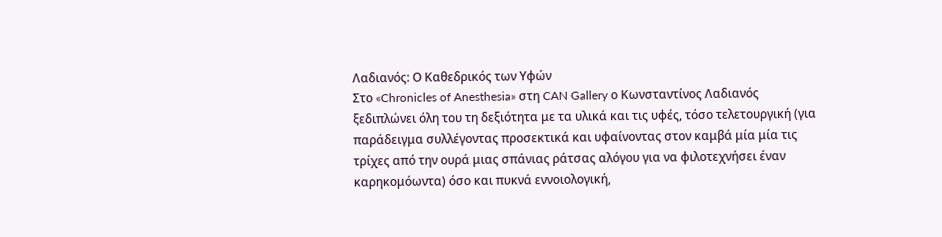Λαδιανός: Ο Καθεδρικός των Υφών
Στο «Chronicles of Anesthesia» στη CAN Gallery ο Κωνσταντίνος Λαδιανός ξεδιπλώνει όλη του τη δεξιότητα με τα υλικά και τις υφές, τόσο τελετουργική (για παράδειγμα συλλέγοντας προσεκτικά και υφαίνοντας στον καμβά μία μία τις τρίχες από την ουρά μιας σπάνιας ράτσας αλόγου για να φιλοτεχνήσει έναν καρηκομόωντα) όσο και πυκνά εννοιολογική,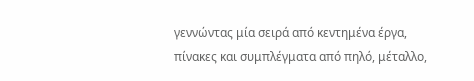γεννώντας μία σειρά από κεντημένα έργα, πίνακες και συμπλέγματα από πηλό, μέταλλο,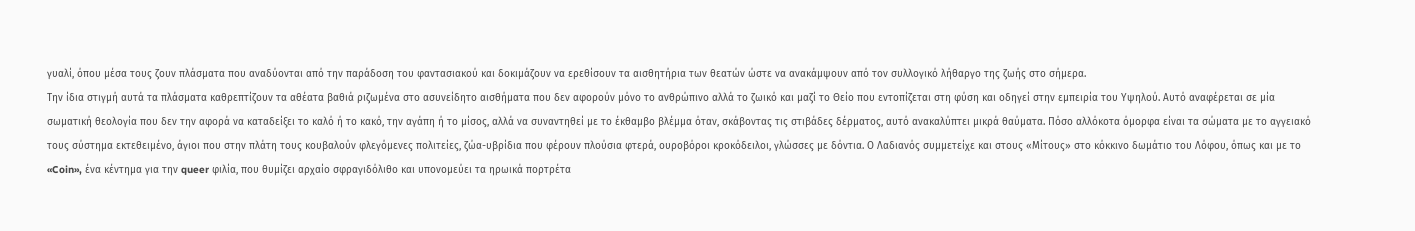γυαλί, όπου μέσα τους ζουν πλάσματα που αναδύονται από την παράδοση του φαντασιακού και δοκιμάζουν να ερεθίσουν τα αισθητήρια των θεατών ώστε να ανακάμψουν από τον συλλογικό λήθαργο της ζωής στο σήμερα.
Την ίδια στιγμή αυτά τα πλάσματα καθρεπτίζουν τα αθέατα βαθιά ριζωμένα στο ασυνείδητο αισθήματα που δεν αφορούν μόνο το ανθρώπινο αλλά το ζωικό και μαζί το Θείο που εντοπίζεται στη φύση και οδηγεί στην εμπειρία του Υψηλού. Αυτό αναφέρεται σε μία σωματική θεολογία που δεν την αφορά να καταδείξει το καλό ή το κακό, την αγάπη ή το μίσος, αλλά να συναντηθεί με το έκθαμβο βλέμμα όταν, σκάβοντας τις στιβάδες δέρματος, αυτό ανακαλύπτει μικρά θαύματα. Πόσο αλλόκοτα όμορφα είναι τα σώματα με το αγγειακό τους σύστημα εκτεθειμένο, άγιοι που στην πλάτη τους κουβαλούν φλεγόμενες πολιτείες, ζώα-υβρίδια που φέρουν πλούσια φτερά, ουροβόροι κροκόδειλοι, γλώσσες με δόντια. Ο Λαδιανός συμμετείχε και στους «Μίτους» στο κόκκινο δωμάτιο του Λόφου, όπως και με το «Coin», ένα κέντημα για την queer φιλία, που θυμίζει αρχαίο σφραγιδόλιθο και υπονομεύει τα ηρωικά πορτρέτα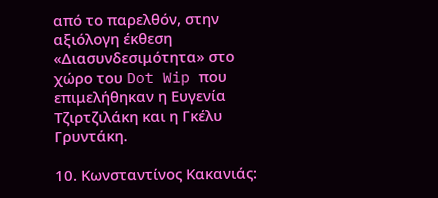από το παρελθόν, στην αξιόλογη έκθεση «Διασυνδεσιμότητα» στο χώρο του Dot Wip που επιμελήθηκαν η Ευγενία Τζιρτζιλάκη και η Γκέλυ Γρυντάκη.

10. Κωνσταντίνος Κακανιάς: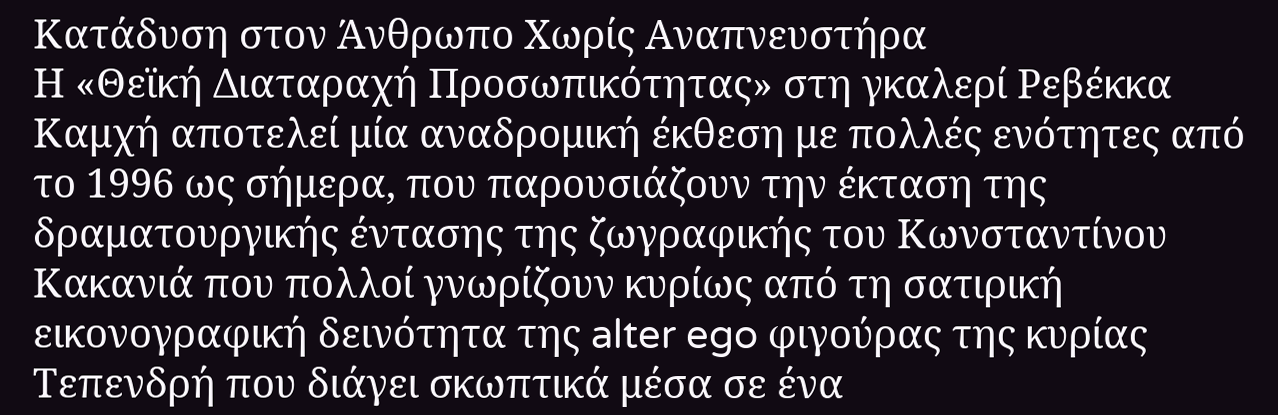Κατάδυση στον Άνθρωπο Χωρίς Αναπνευστήρα
Η «Θεϊκή Διαταραχή Προσωπικότητας» στη γκαλερί Ρεβέκκα Καμχή αποτελεί μία αναδρομική έκθεση με πολλές ενότητες από το 1996 ως σήμερα, που παρουσιάζουν την έκταση της δραματουργικής έντασης της ζωγραφικής του Κωνσταντίνου Κακανιά που πολλοί γνωρίζουν κυρίως από τη σατιρική εικονογραφική δεινότητα της alter ego φιγούρας της κυρίας Τεπενδρή που διάγει σκωπτικά μέσα σε ένα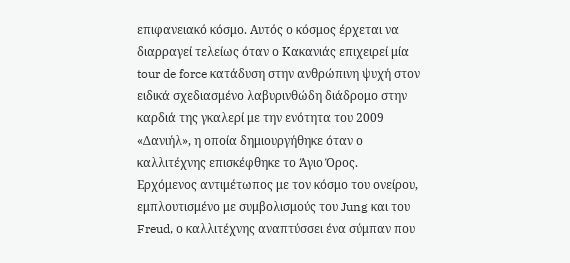επιφανειακό κόσμο. Αυτός ο κόσμος έρχεται να διαρραγεί τελείως όταν ο Κακανιάς επιχειρεί μία tour de force κατάδυση στην ανθρώπινη ψυχή στον ειδικά σχεδιασμένο λαβυρινθώδη διάδρομο στην καρδιά της γκαλερί με την ενότητα του 2009 «Δανιήλ», η οποία δημιουργήθηκε όταν ο καλλιτέχνης επισκέφθηκε το Άγιο Όρος.
Ερχόμενος αντιμέτωπος με τον κόσμο του ονείρου, εμπλουτισμένο με συμβολισμούς του Jung και του Freud, ο καλλιτέχνης αναπτύσσει ένα σύμπαν που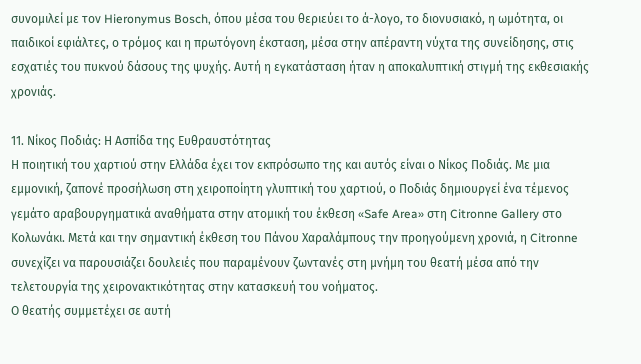συνομιλεί με τον Hieronymus Bosch, όπου μέσα του θεριεύει το ά-λογο, το διονυσιακό, η ωμότητα, οι παιδικοί εφιάλτες, ο τρόμος και η πρωτόγονη έκσταση, μέσα στην απέραντη νύχτα της συνείδησης, στις εσχατιές του πυκνού δάσους της ψυχής. Αυτή η εγκατάσταση ήταν η αποκαλυπτική στιγμή της εκθεσιακής χρονιάς.

11. Νίκος Ποδιάς: Η Ασπίδα της Ευθραυστότητας
Η ποιητική του χαρτιού στην Ελλάδα έχει τον εκπρόσωπο της και αυτός είναι ο Νίκος Ποδιάς. Με μια εμμονική, ζαπονέ προσήλωση στη χειροποίητη γλυπτική του χαρτιού, ο Ποδιάς δημιουργεί ένα τέμενος γεμάτο αραβουργηματικά αναθήματα στην ατομική του έκθεση «Safe Area» στη Citronne Gallery στο Κολωνάκι. Μετά και την σημαντική έκθεση του Πάνου Χαραλάμπους την προηγούμενη χρονιά, η Citronne συνεχίζει να παρουσιάζει δουλειές που παραμένουν ζωντανές στη μνήμη του θεατή μέσα από την τελετουργία της χειρονακτικότητας στην κατασκευή του νοήματος.
Ο θεατής συμμετέχει σε αυτή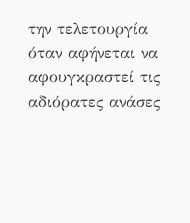την τελετουργία όταν αφήνεται να αφουγκραστεί τις αδιόρατες ανάσες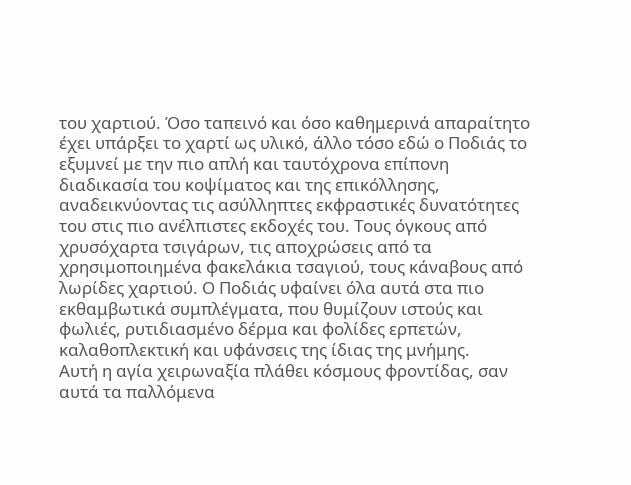του χαρτιού. Όσο ταπεινό και όσο καθημερινά απαραίτητο έχει υπάρξει το χαρτί ως υλικό, άλλο τόσο εδώ ο Ποδιάς το εξυμνεί με την πιο απλή και ταυτόχρονα επίπονη διαδικασία του κοψίματος και της επικόλλησης, αναδεικνύοντας τις ασύλληπτες εκφραστικές δυνατότητες του στις πιο ανέλπιστες εκδοχές του. Τους όγκους από χρυσόχαρτα τσιγάρων, τις αποχρώσεις από τα χρησιμοποιημένα φακελάκια τσαγιού, τους κάναβους από λωρίδες χαρτιού. Ο Ποδιάς υφαίνει όλα αυτά στα πιο εκθαμβωτικά συμπλέγματα, που θυμίζουν ιστούς και φωλιές, ρυτιδιασμένο δέρμα και φολίδες ερπετών, καλαθοπλεκτική και υφάνσεις της ίδιας της μνήμης.
Αυτή η αγία χειρωναξία πλάθει κόσμους φροντίδας, σαν αυτά τα παλλόμενα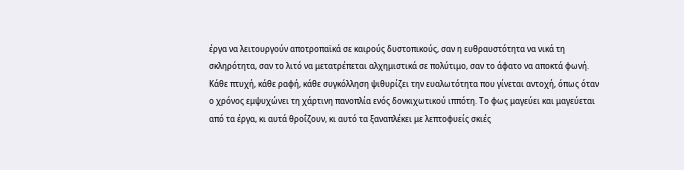έργα να λειτουργούν αποτροπαϊκά σε καιρούς δυστοπικούς, σαν η ευθραυστότητα να νικά τη σκληρότητα, σαν το λιτό να μετατρέπεται αλχημιστικά σε πολύτιμο, σαν το άφατο να αποκτά φωνή. Κάθε πτυχή, κάθε ραφή, κάθε συγκόλληση ψιθυρίζει την ευαλωτότητα που γίνεται αντοχή, όπως όταν ο χρόνος εμψυχώνει τη χάρτινη πανοπλία ενός δονκιχωτικού ιππότη. Το φως μαγεύει και μαγεύεται από τα έργα, κι αυτά θροΐζουν, κι αυτό τα ξαναπλέκει με λεπτοφυείς σκιές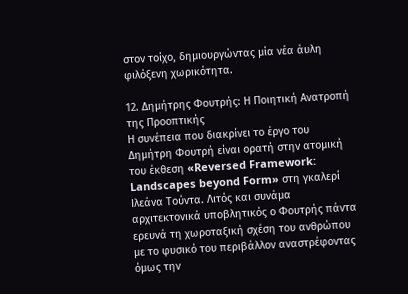στον τοίχο, δημιουργώντας μία νέα άυλη φιλόξενη χωρικότητα.

12. Δημήτρης Φουτρής: Η Ποιητική Ανατροπή της Προοπτικής
Η συνέπεια που διακρίνει το έργο του Δημήτρη Φουτρή είναι ορατή στην ατομική του έκθεση «Reversed Framework: Landscapes beyond Form» στη γκαλερί Ιλεάνα Τούντα. Λιτός και συνάμα αρχιτεκτονικά υποβλητικός ο Φουτρής πάντα ερευνά τη χωροταξική σχέση του ανθρώπου με το φυσικό του περιβάλλον αναστρέφοντας όμως την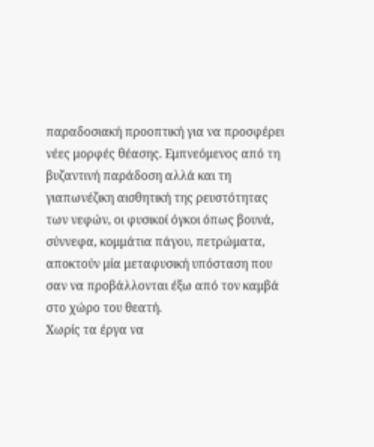παραδοσιακή προοπτική για να προσφέρει νέες μορφές θέασης. Εμπνεόμενος από τη βυζαντινή παράδοση αλλά και τη γιαπωνέζικη αισθητική της ρευστότητας των νεφών, οι φυσικοί όγκοι όπως βουνά, σύννεφα, κομμάτια πάγου, πετρώματα, αποκτούν μία μεταφυσική υπόσταση που σαν να προβάλλονται έξω από τον καμβά στο χώρο του θεατή.
Χωρίς τα έργα να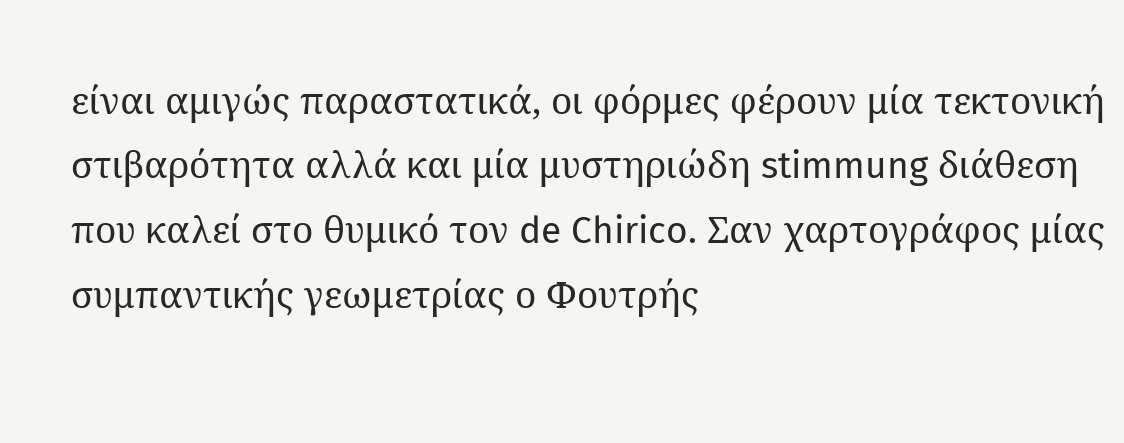είναι αμιγώς παραστατικά, οι φόρμες φέρουν μία τεκτονική στιβαρότητα αλλά και μία μυστηριώδη stimmung διάθεση που καλεί στο θυμικό τον de Chirico. Σαν χαρτογράφος μίας συμπαντικής γεωμετρίας ο Φουτρής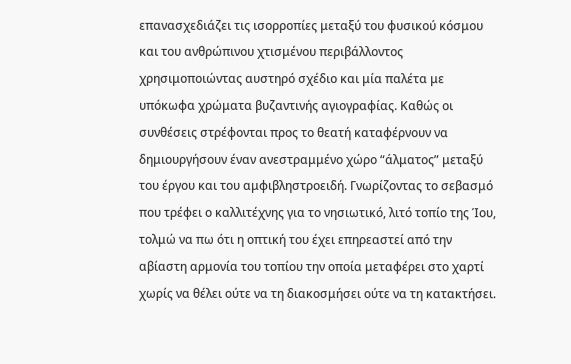επανασχεδιάζει τις ισορροπίες μεταξύ του φυσικού κόσμου και του ανθρώπινου χτισμένου περιβάλλοντος χρησιμοποιώντας αυστηρό σχέδιο και μία παλέτα με υπόκωφα χρώματα βυζαντινής αγιογραφίας. Καθώς οι συνθέσεις στρέφονται προς το θεατή καταφέρνουν να δημιουργήσουν έναν ανεστραμμένο χώρο “άλματος” μεταξύ του έργου και του αμφιβληστροειδή. Γνωρίζοντας το σεβασμό που τρέφει ο καλλιτέχνης για το νησιωτικό, λιτό τοπίο της Ίου, τολμώ να πω ότι η οπτική του έχει επηρεαστεί από την αβίαστη αρμονία του τοπίου την οποία μεταφέρει στο χαρτί χωρίς να θέλει ούτε να τη διακοσμήσει ούτε να τη κατακτήσει.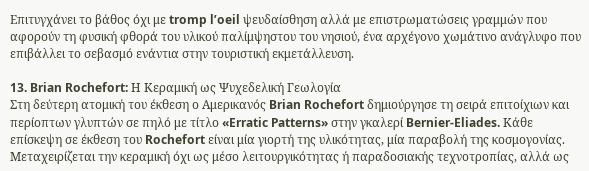Επιτυγχάνει το βάθος όχι με tromp l’oeil ψευδαίσθηση αλλά με επιστρωματώσεις γραμμών που αφορούν τη φυσική φθορά του υλικού παλίμψηστου του νησιού, ένα αρχέγονο χωμάτινο ανάγλυφο που επιβάλλει το σεβασμό ενάντια στην τουριστική εκμετάλλευση.

13. Brian Rochefort: Η Κεραμική ως Ψυχεδελική Γεωλογία
Στη δεύτερη ατομική του έκθεση ο Αμερικανός Brian Rochefort δημιούργησε τη σειρά επιτοίχιων και περίοπτων γλυπτών σε πηλό με τίτλο «Erratic Patterns» στην γκαλερί Bernier-Eliades. Κάθε επίσκεψη σε έκθεση του Rochefort είναι μία γιορτή της υλικότητας, μία παραβολή της κοσμογονίας. Μεταχειρίζεται την κεραμική όχι ως μέσο λειτουργικότητας ή παραδοσιακής τεχνοτροπίας, αλλά ως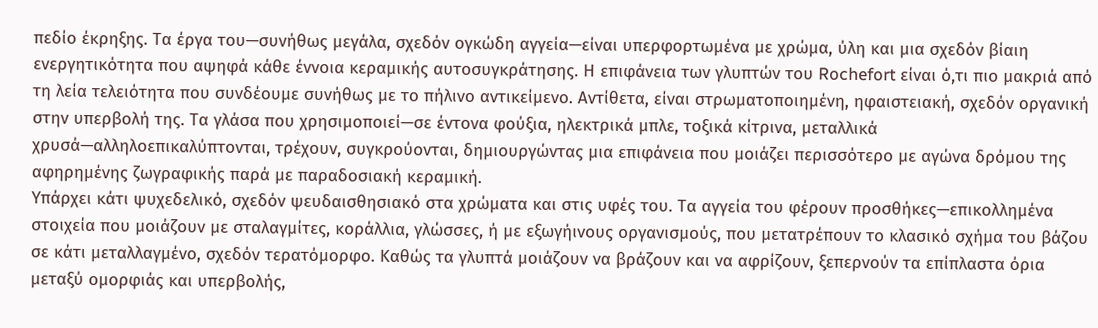πεδίο έκρηξης. Τα έργα του—συνήθως μεγάλα, σχεδόν ογκώδη αγγεία—είναι υπερφορτωμένα με χρώμα, ύλη και μια σχεδόν βίαιη ενεργητικότητα που αψηφά κάθε έννοια κεραμικής αυτοσυγκράτησης. Η επιφάνεια των γλυπτών του Rochefort είναι ό,τι πιο μακριά από τη λεία τελειότητα που συνδέουμε συνήθως με το πήλινο αντικείμενο. Αντίθετα, είναι στρωματοποιημένη, ηφαιστειακή, σχεδόν οργανική στην υπερβολή της. Τα γλάσα που χρησιμοποιεί—σε έντονα φούξια, ηλεκτρικά μπλε, τοξικά κίτρινα, μεταλλικά χρυσά—αλληλοεπικαλύπτονται, τρέχουν, συγκρούονται, δημιουργώντας μια επιφάνεια που μοιάζει περισσότερο με αγώνα δρόμου της αφηρημένης ζωγραφικής παρά με παραδοσιακή κεραμική.
Υπάρχει κάτι ψυχεδελικό, σχεδόν ψευδαισθησιακό στα χρώματα και στις υφές του. Τα αγγεία του φέρουν προσθήκες—επικολλημένα στοιχεία που μοιάζουν με σταλαγμίτες, κοράλλια, γλώσσες, ή με εξωγήινους οργανισμούς, που μετατρέπουν το κλασικό σχήμα του βάζου σε κάτι μεταλλαγμένο, σχεδόν τερατόμορφο. Καθώς τα γλυπτά μοιάζουν να βράζουν και να αφρίζουν, ξεπερνούν τα επίπλαστα όρια μεταξύ ομορφιάς και υπερβολής,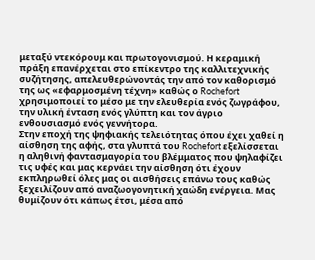μεταξύ ντεκόρουμ και πρωτογονισμού. Η κεραμική πράξη επανέρχεται στο επίκεντρο της καλλιτεχνικής συζήτησης, απελευθερώνοντάς την από τον καθορισμό της ως «εφαρμοσμένη τέχνη» καθώς ο Rochefort χρησιμοποιεί το μέσο με την ελευθερία ενός ζωγράφου, την υλική ένταση ενός γλύπτη και τον άγριο ενθουσιασμό ενός γεννήτορα.
Στην εποχή της ψηφιακής τελειότητας όπου έχει χαθεί η αίσθηση της αφής, στα γλυπτά του Rochefort εξελίσσεται η αληθινή φαντασμαγορία του βλέμματος που ψηλαφίζει τις υφές και μας κερνάει την αίσθηση ότι έχουν εκπληρωθεί όλες μας οι αισθήσεις επάνω τους καθώς ξεχειλίζουν από αναζωογονητική χαώδη ενέργεια. Μας θυμίζουν ότι κάπως έτσι, μέσα από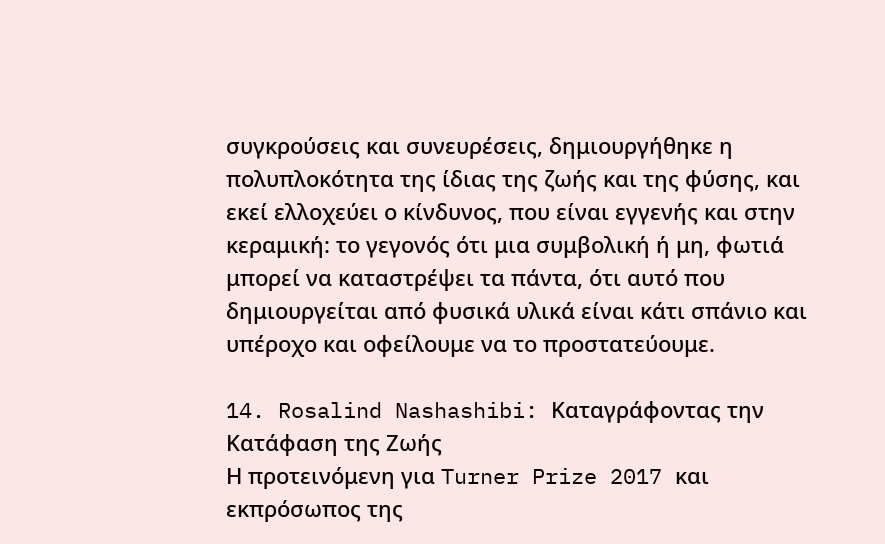συγκρούσεις και συνευρέσεις, δημιουργήθηκε η πολυπλοκότητα της ίδιας της ζωής και της φύσης, και εκεί ελλοχεύει ο κίνδυνος, που είναι εγγενής και στην κεραμική: το γεγονός ότι μια συμβολική ή μη, φωτιά μπορεί να καταστρέψει τα πάντα, ότι αυτό που δημιουργείται από φυσικά υλικά είναι κάτι σπάνιο και υπέροχο και οφείλουμε να το προστατεύουμε.

14. Rosalind Nashashibi: Καταγράφοντας την Κατάφαση της Ζωής
Η προτεινόμενη για Turner Prize 2017 και εκπρόσωπος της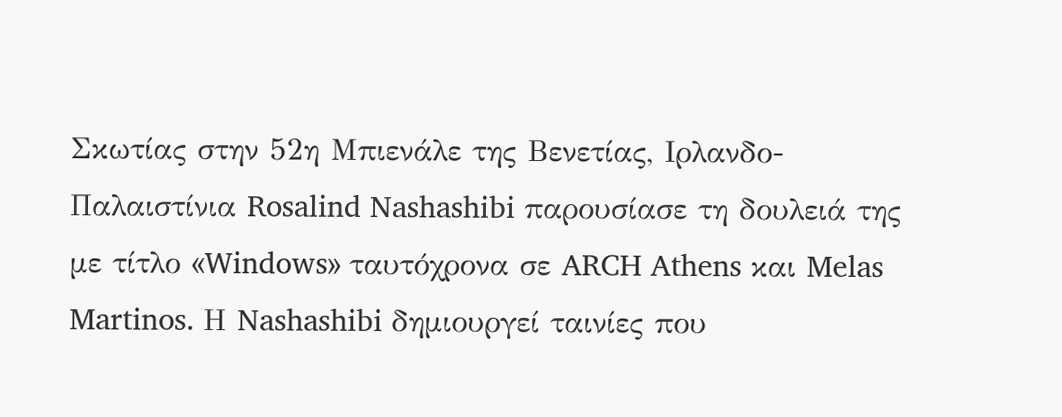Σκωτίας στην 52η Μπιενάλε της Βενετίας, Ιρλανδο-Παλαιστίνια Rosalind Nashashibi παρουσίασε τη δουλειά της με τίτλο «Windows» ταυτόχρονα σε ARCH Athens και Melas Martinos. Η Nashashibi δημιουργεί ταινίες που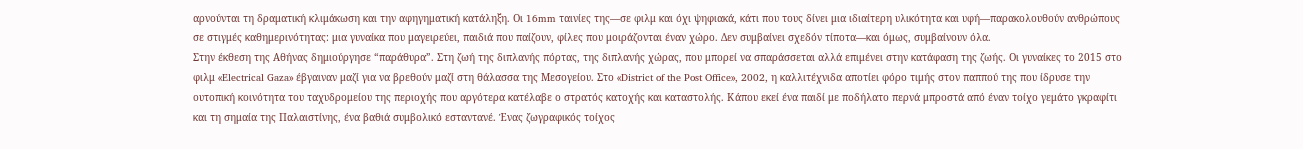αρνούνται τη δραματική κλιμάκωση και την αφηγηματική κατάληξη. Οι 16mm ταινίες της—σε φιλμ και όχι ψηφιακά, κάτι που τους δίνει μια ιδιαίτερη υλικότητα και υφή—παρακολουθούν ανθρώπους σε στιγμές καθημερινότητας: μια γυναίκα που μαγειρεύει, παιδιά που παίζουν, φίλες που μοιράζονται έναν χώρο. Δεν συμβαίνει σχεδόν τίποτα—και όμως, συμβαίνουν όλα.
Στην έκθεση της Αθήνας δημιούργησε “παράθυρα”. Στη ζωή της διπλανής πόρτας, της διπλανής χώρας, που μπορεί να σπαράσσεται αλλά επιμένει στην κατάφαση της ζωής. Οι γυναίκες το 2015 στο φιλμ «Electrical Gaza» έβγαιναν μαζί για να βρεθούν μαζί στη θάλασσα της Μεσογείου. Στο «District of the Post Office», 2002, η καλλιτέχνιδα αποτίει φόρο τιμής στον παππού της που ίδρυσε την ουτοπική κοινότητα του ταχυδρομείου της περιοχής που αργότερα κατέλαβε ο στρατός κατοχής και καταστολής. Κάπου εκεί ένα παιδί με ποδήλατο περνά μπροστά από έναν τοίχο γεμάτο γκραφίτι και τη σημαία της Παλαιστίνης, ένα βαθιά συμβολικό εσταντανέ. Ένας ζωγραφικός τοίχος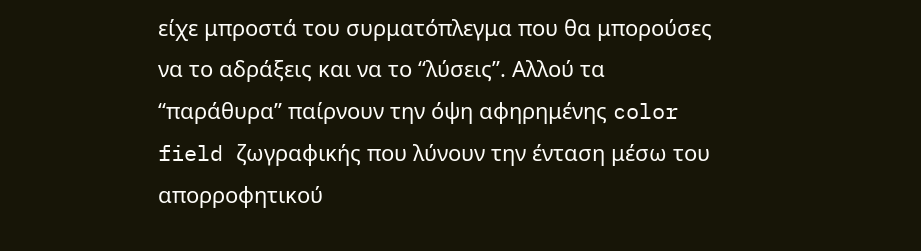είχε μπροστά του συρματόπλεγμα που θα μπορούσες να το αδράξεις και να το “λύσεις”. Αλλού τα “παράθυρα” παίρνουν την όψη αφηρημένης color field ζωγραφικής που λύνουν την ένταση μέσω του απορροφητικού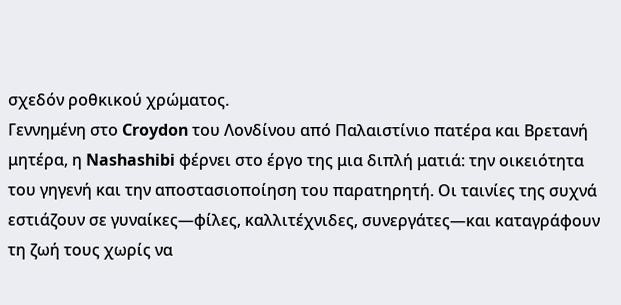σχεδόν ροθκικού χρώματος.
Γεννημένη στο Croydon του Λονδίνου από Παλαιστίνιο πατέρα και Βρετανή μητέρα, η Nashashibi φέρνει στο έργο της μια διπλή ματιά: την οικειότητα του γηγενή και την αποστασιοποίηση του παρατηρητή. Οι ταινίες της συχνά εστιάζουν σε γυναίκες—φίλες, καλλιτέχνιδες, συνεργάτες—και καταγράφουν τη ζωή τους χωρίς να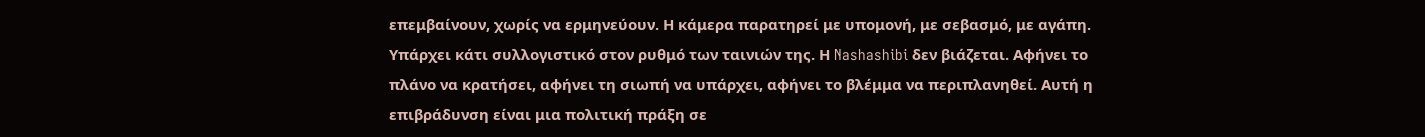επεμβαίνουν, χωρίς να ερμηνεύουν. Η κάμερα παρατηρεί με υπομονή, με σεβασμό, με αγάπη. Υπάρχει κάτι συλλογιστικό στον ρυθμό των ταινιών της. Η Nashashibi δεν βιάζεται. Αφήνει το πλάνο να κρατήσει, αφήνει τη σιωπή να υπάρχει, αφήνει το βλέμμα να περιπλανηθεί. Αυτή η επιβράδυνση είναι μια πολιτική πράξη σε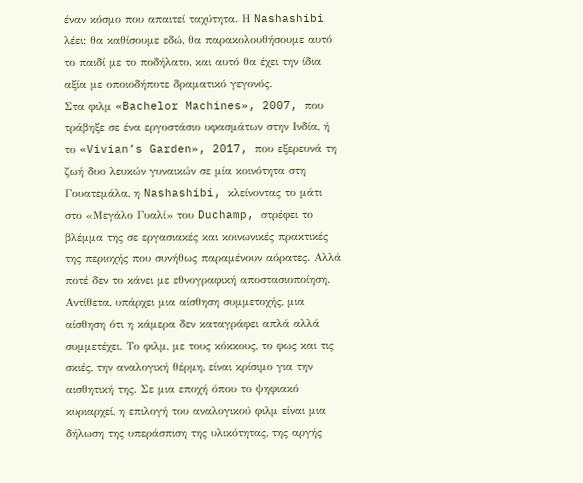έναν κόσμο που απαιτεί ταχύτητα. Η Nashashibi λέει: θα καθίσουμε εδώ, θα παρακολουθήσουμε αυτό το παιδί με το ποδήλατο, και αυτό θα έχει την ίδια αξία με οποιοδήποτε δραματικό γεγονός.
Στα φιλμ «Bachelor Machines», 2007, που τράβηξε σε ένα εργοστάσιο υφασμάτων στην Ινδία, ή το «Vivian’s Garden», 2017, που εξερευνά τη ζωή δυο λευκών γυναικών σε μία κοινότητα στη Γουατεμάλα, η Nashashibi, κλείνοντας το μάτι στο «Μεγάλο Γυαλί» του Duchamp, στρέφει το βλέμμα της σε εργασιακές και κοινωνικές πρακτικές της περιοχής που συνήθως παραμένουν αόρατες. Αλλά ποτέ δεν το κάνει με εθνογραφική αποστασιοποίηση. Αντίθετα, υπάρχει μια αίσθηση συμμετοχής, μια αίσθηση ότι η κάμερα δεν καταγράφει απλά αλλά συμμετέχει. Το φιλμ, με τους κόκκους, το φως και τις σκιές, την αναλογική θέρμη, είναι κρίσιμο για την αισθητική της. Σε μια εποχή όπου το ψηφιακό κυριαρχεί, η επιλογή του αναλογικού φιλμ είναι μια δήλωση της υπεράσπιση της υλικότητας, της αργής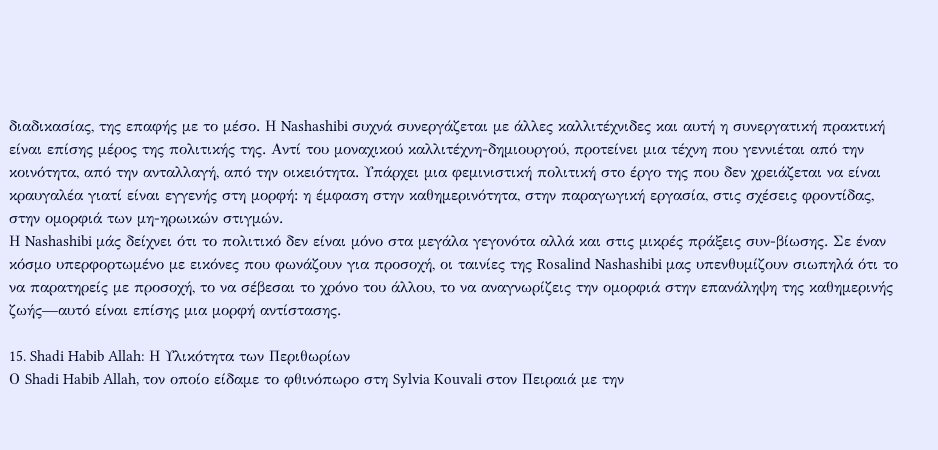διαδικασίας, της επαφής με το μέσο. Η Nashashibi συχνά συνεργάζεται με άλλες καλλιτέχνιδες και αυτή η συνεργατική πρακτική είναι επίσης μέρος της πολιτικής της. Αντί του μοναχικού καλλιτέχνη-δημιουργού, προτείνει μια τέχνη που γεννιέται από την κοινότητα, από την ανταλλαγή, από την οικειότητα. Υπάρχει μια φεμινιστική πολιτική στο έργο της που δεν χρειάζεται να είναι κραυγαλέα γιατί είναι εγγενής στη μορφή: η έμφαση στην καθημερινότητα, στην παραγωγική εργασία, στις σχέσεις φροντίδας, στην ομορφιά των μη-ηρωικών στιγμών.
Η Nashashibi μάς δείχνει ότι το πολιτικό δεν είναι μόνο στα μεγάλα γεγονότα αλλά και στις μικρές πράξεις συν-βίωσης. Σε έναν κόσμο υπερφορτωμένο με εικόνες που φωνάζουν για προσοχή, οι ταινίες της Rosalind Nashashibi μας υπενθυμίζουν σιωπηλά ότι το να παρατηρείς με προσοχή, το να σέβεσαι το χρόνο του άλλου, το να αναγνωρίζεις την ομορφιά στην επανάληψη της καθημερινής ζωής—αυτό είναι επίσης μια μορφή αντίστασης.

15. Shadi Habib Allah: Η Υλικότητα των Περιθωρίων
Ο Shadi Habib Allah, τον οποίο είδαμε το φθινόπωρο στη Sylvia Kouvali στον Πειραιά με την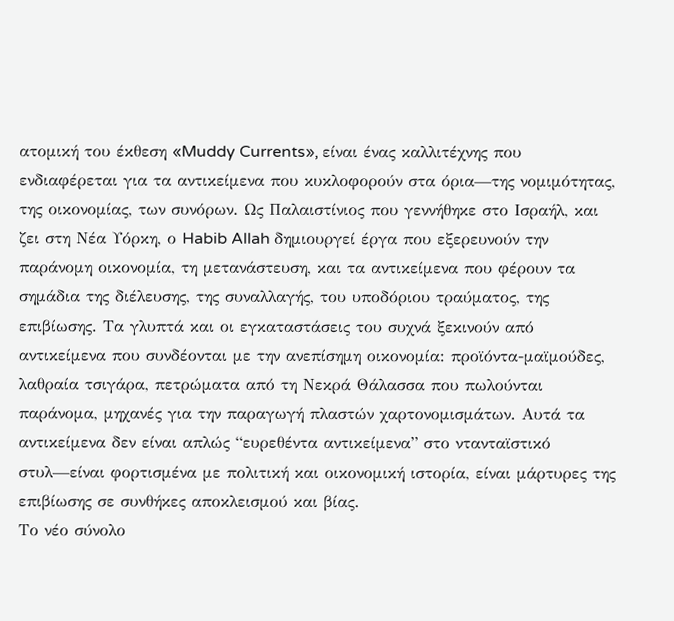ατομική του έκθεση «Muddy Currents», είναι ένας καλλιτέχνης που ενδιαφέρεται για τα αντικείμενα που κυκλοφορούν στα όρια—της νομιμότητας, της οικονομίας, των συνόρων. Ως Παλαιστίνιος που γεννήθηκε στο Ισραήλ, και ζει στη Νέα Υόρκη, ο Habib Allah δημιουργεί έργα που εξερευνούν την παράνομη οικονομία, τη μετανάστευση, και τα αντικείμενα που φέρουν τα σημάδια της διέλευσης, της συναλλαγής, του υποδόριου τραύματος, της επιβίωσης. Τα γλυπτά και οι εγκαταστάσεις του συχνά ξεκινούν από αντικείμενα που συνδέονται με την ανεπίσημη οικονομία: προϊόντα-μαϊμούδες, λαθραία τσιγάρα, πετρώματα από τη Νεκρά Θάλασσα που πωλούνται παράνομα, μηχανές για την παραγωγή πλαστών χαρτονομισμάτων. Αυτά τα αντικείμενα δεν είναι απλώς “ευρεθέντα αντικείμενα” στο ντανταϊστικό στυλ—είναι φορτισμένα με πολιτική και οικονομική ιστορία, είναι μάρτυρες της επιβίωσης σε συνθήκες αποκλεισμού και βίας.
Το νέο σύνολο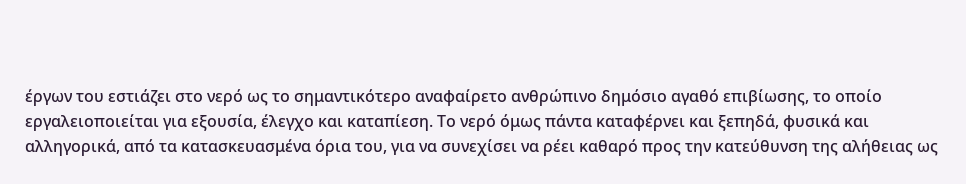έργων του εστιάζει στο νερό ως το σημαντικότερο αναφαίρετο ανθρώπινο δημόσιο αγαθό επιβίωσης, το οποίο εργαλειοποιείται για εξουσία, έλεγχο και καταπίεση. Το νερό όμως πάντα καταφέρνει και ξεπηδά, φυσικά και αλληγορικά, από τα κατασκευασμένα όρια του, για να συνεχίσει να ρέει καθαρό προς την κατεύθυνση της αλήθειας ως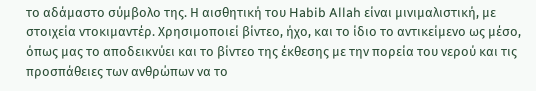το αδάμαστο σύμβολο της. Η αισθητική του Habib Allah είναι μινιμαλιστική, με στοιχεία ντοκιμαντέρ. Χρησιμοποιεί βίντεο, ήχο, και το ίδιο το αντικείμενο ως μέσο, όπως μας το αποδεικνύει και το βίντεο της έκθεσης με την πορεία του νερού και τις προσπάθειες των ανθρώπων να το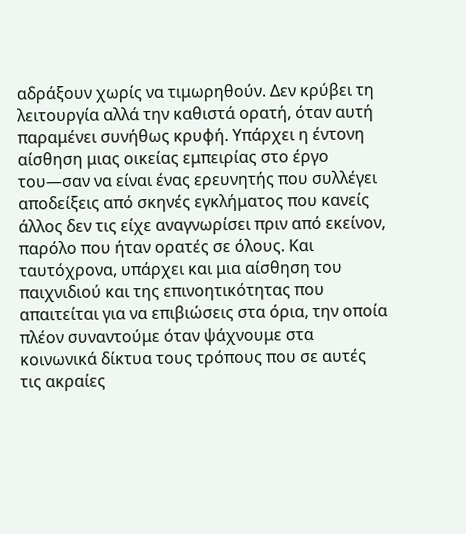αδράξουν χωρίς να τιμωρηθούν. Δεν κρύβει τη λειτουργία αλλά την καθιστά ορατή, όταν αυτή παραμένει συνήθως κρυφή. Υπάρχει η έντονη αίσθηση μιας οικείας εμπειρίας στο έργο του—σαν να είναι ένας ερευνητής που συλλέγει αποδείξεις από σκηνές εγκλήματος που κανείς άλλος δεν τις είχε αναγνωρίσει πριν από εκείνον, παρόλο που ήταν ορατές σε όλους. Και ταυτόχρονα, υπάρχει και μια αίσθηση του παιχνιδιού και της επινοητικότητας που απαιτείται για να επιβιώσεις στα όρια, την οποία πλέον συναντούμε όταν ψάχνουμε στα κοινωνικά δίκτυα τους τρόπους που σε αυτές τις ακραίες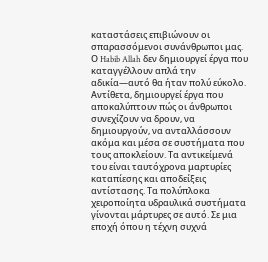καταστάσεις επιβιώνουν οι σπαρασσόμενοι συνάνθρωποι μας.
Ο Habib Allah δεν δημιουργεί έργα που καταγγέλλουν απλά την αδικία—αυτό θα ήταν πολύ εύκολο. Αντίθετα, δημιουργεί έργα που αποκαλύπτουν πώς οι άνθρωποι συνεχίζουν να δρουν, να δημιουργούν, να ανταλλάσσουν ακόμα και μέσα σε συστήματα που τους αποκλείουν. Τα αντικείμενά του είναι ταυτόχρονα μαρτυρίες καταπίεσης και αποδείξεις αντίστασης. Τα πολύπλοκα χειροποίητα υδραυλικά συστήματα γίνονται μάρτυρες σε αυτό. Σε μια εποχή όπου η τέχνη συχνά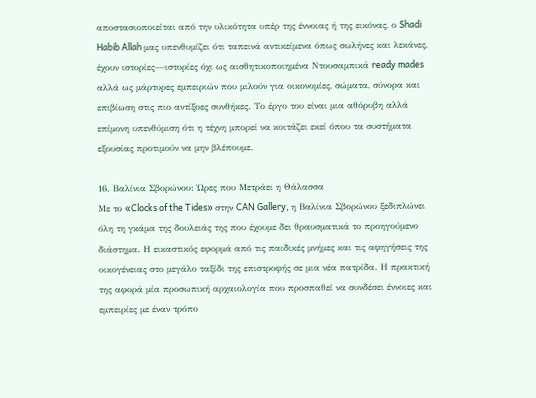αποστασιοποιείται από την υλικότητα υπέρ της έννοιας ή της εικόνας, ο Shadi Habib Allah μας υπενθυμίζει ότι ταπεινά αντικείμενα όπως σωλήνες και λεκάνες, έχουν ιστορίες—ιστορίες όχι ως αισθητικοποιημένα Ντουσαμπικά ready mades αλλά ως μάρτυρες εμπειριών που μιλούν για οικονομίες, σώματα, σύνορα και επιβίωση στις πιο αντίξοες συνθήκες. Το έργο του είναι μια αθόρυβη αλλά επίμονη υπενθύμιση ότι η τέχνη μπορεί να κοιτάζει εκεί όπου τα συστήματα εξουσίας προτιμούν να μην βλέπουμε.

16. Βαλίνια Σβορώνου: Ώρες που Μετράει η Θάλασσα
Με το «Clocks of the Tides» στην CAN Gallery, η Βαλίνια Σβορώνου ξεδιπλώνει όλη τη γκάμα της δουλειάς της που έχουμε δει θραυσματικά το προηγούμενο διάστημα. Η εικαστικός εφορμά από τις παιδικές μνήμες και τις αφηγήσεις της οικογένειας στο μεγάλο ταξίδι της επιστροφής σε μια νέα πατρίδα. Η πρακτική της αφορά μία προσωπική αρχαιολογία που προσπαθεί να συνδέσει έννοιες και εμπειρίες με έναν τρόπο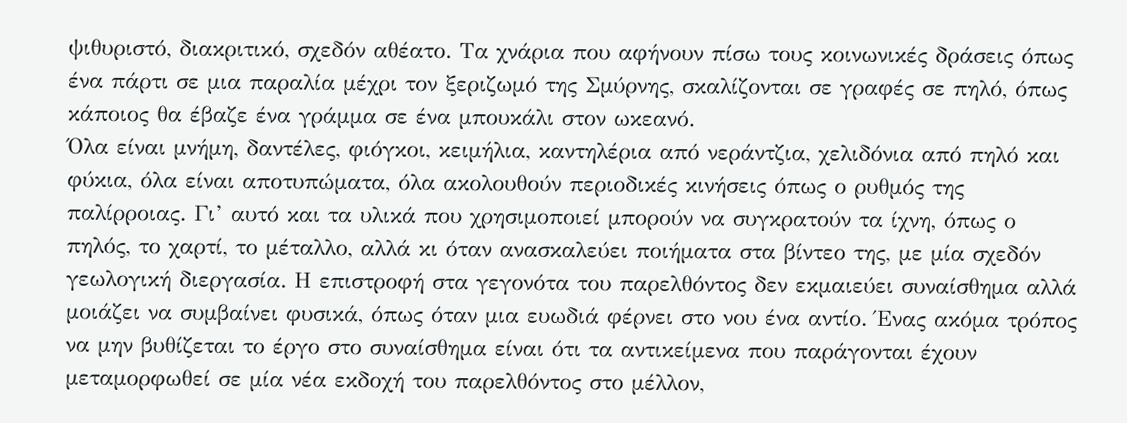ψιθυριστό, διακριτικό, σχεδόν αθέατο. Τα χνάρια που αφήνουν πίσω τους κοινωνικές δράσεις όπως ένα πάρτι σε μια παραλία μέχρι τον ξεριζωμό της Σμύρνης, σκαλίζονται σε γραφές σε πηλό, όπως κάποιος θα έβαζε ένα γράμμα σε ένα μπουκάλι στον ωκεανό.
Όλα είναι μνήμη, δαντέλες, φιόγκοι, κειμήλια, καντηλέρια από νεράντζια, χελιδόνια από πηλό και φύκια, όλα είναι αποτυπώματα, όλα ακολουθούν περιοδικές κινήσεις όπως ο ρυθμός της παλίρροιας. Γι’ αυτό και τα υλικά που χρησιμοποιεί μπορούν να συγκρατούν τα ίχνη, όπως ο πηλός, το χαρτί, το μέταλλο, αλλά κι όταν ανασκαλεύει ποιήματα στα βίντεο της, με μία σχεδόν γεωλογική διεργασία. Η επιστροφή στα γεγονότα του παρελθόντος δεν εκμαιεύει συναίσθημα αλλά μοιάζει να συμβαίνει φυσικά, όπως όταν μια ευωδιά φέρνει στο νου ένα αντίο. Ένας ακόμα τρόπος να μην βυθίζεται το έργο στο συναίσθημα είναι ότι τα αντικείμενα που παράγονται έχουν μεταμορφωθεί σε μία νέα εκδοχή του παρελθόντος στο μέλλον,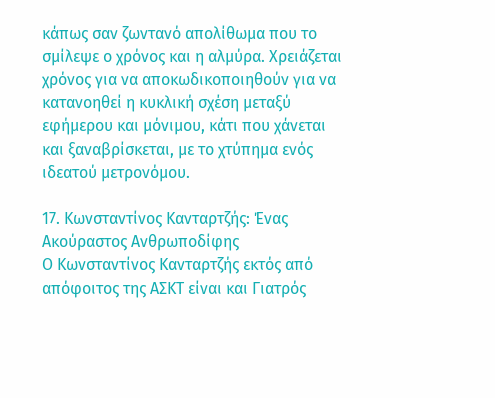κάπως σαν ζωντανό απολίθωμα που το σμίλεψε ο χρόνος και η αλμύρα. Χρειάζεται χρόνος για να αποκωδικοποιηθούν για να κατανοηθεί η κυκλική σχέση μεταξύ εφήμερου και μόνιμου, κάτι που χάνεται και ξαναβρίσκεται, με το χτύπημα ενός ιδεατού μετρονόμου.

17. Κωνσταντίνος Κανταρτζής: Ένας Ακούραστος Ανθρωποδίφης
Ο Κωνσταντίνος Κανταρτζής εκτός από απόφοιτος της ΑΣΚΤ είναι και Γιατρός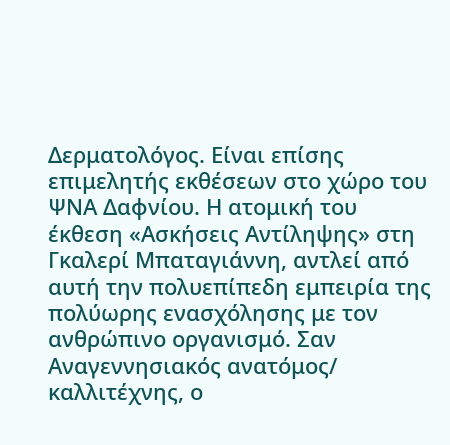Δερματολόγος. Είναι επίσης επιμελητής εκθέσεων στο χώρο του ΨΝΑ Δαφνίου. Η ατομική του έκθεση «Ασκήσεις Αντίληψης» στη Γκαλερί Μπαταγιάννη, αντλεί από αυτή την πολυεπίπεδη εμπειρία της πολύωρης ενασχόλησης με τον ανθρώπινο οργανισμό. Σαν Αναγεννησιακός ανατόμος/ καλλιτέχνης, ο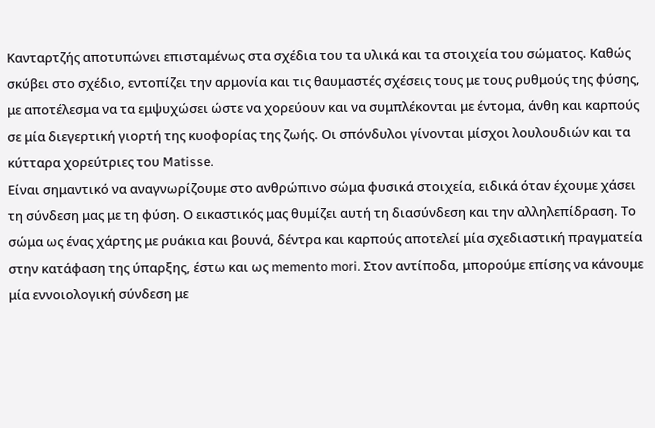Κανταρτζής αποτυπώνει επισταμένως στα σχέδια του τα υλικά και τα στοιχεία του σώματος. Καθώς σκύβει στο σχέδιο, εντοπίζει την αρμονία και τις θαυμαστές σχέσεις τους με τους ρυθμούς της φύσης, με αποτέλεσμα να τα εμψυχώσει ώστε να χορεύουν και να συμπλέκονται με έντομα, άνθη και καρπούς σε μία διεγερτική γιορτή της κυοφορίας της ζωής. Οι σπόνδυλοι γίνονται μίσχοι λουλουδιών και τα κύτταρα χορεύτριες του Matisse.
Είναι σημαντικό να αναγνωρίζουμε στο ανθρώπινο σώμα φυσικά στοιχεία, ειδικά όταν έχουμε χάσει τη σύνδεση μας με τη φύση. Ο εικαστικός μας θυμίζει αυτή τη διασύνδεση και την αλληλεπίδραση. Το σώμα ως ένας χάρτης με ρυάκια και βουνά, δέντρα και καρπούς αποτελεί μία σχεδιαστική πραγματεία στην κατάφαση της ύπαρξης, έστω και ως memento mori. Στον αντίποδα, μπορούμε επίσης να κάνουμε μία εννοιολογική σύνδεση με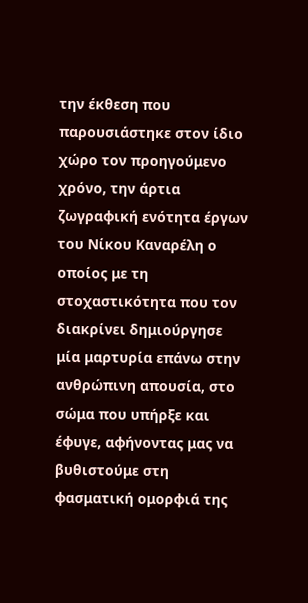την έκθεση που παρουσιάστηκε στον ίδιο χώρο τον προηγούμενο χρόνο, την άρτια ζωγραφική ενότητα έργων του Νίκου Καναρέλη ο οποίος με τη στοχαστικότητα που τον διακρίνει δημιούργησε μία μαρτυρία επάνω στην ανθρώπινη απουσία, στο σώμα που υπήρξε και έφυγε, αφήνοντας μας να βυθιστούμε στη φασματική ομορφιά της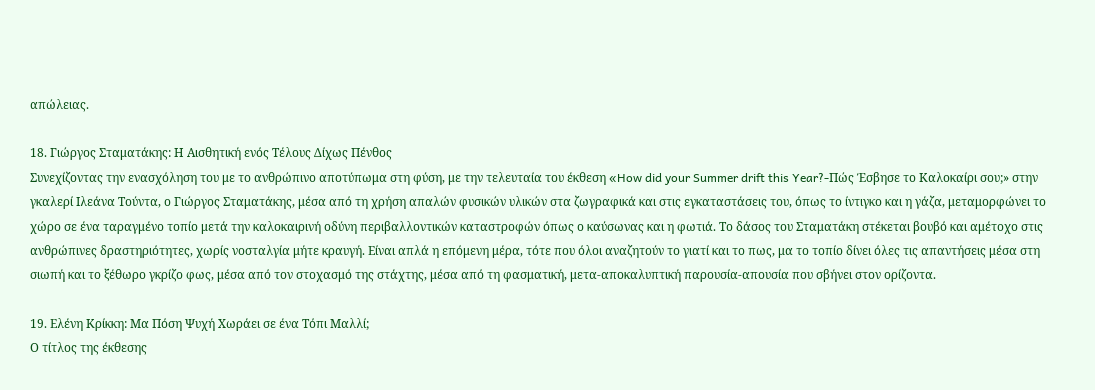απώλειας.

18. Γιώργος Σταματάκης: Η Αισθητική ενός Τέλους Δίχως Πένθος
Συνεχίζοντας την ενασχόληση του με το ανθρώπινο αποτύπωμα στη φύση, με την τελευταία του έκθεση «How did your Summer drift this Year?-Πώς Έσβησε το Καλοκαίρι σου;» στην γκαλερί Ιλεάνα Τούντα, ο Γιώργος Σταματάκης, μέσα από τη χρήση απαλών φυσικών υλικών στα ζωγραφικά και στις εγκαταστάσεις του, όπως το ίντιγκο και η γάζα, μεταμορφώνει το χώρο σε ένα ταραγμένο τοπίο μετά την καλοκαιρινή οδύνη περιβαλλοντικών καταστροφών όπως ο καύσωνας και η φωτιά. Το δάσος του Σταματάκη στέκεται βουβό και αμέτοχο στις ανθρώπινες δραστηριότητες, χωρίς νοσταλγία μήτε κραυγή. Είναι απλά η επόμενη μέρα, τότε που όλοι αναζητούν το γιατί και το πως, μα το τοπίο δίνει όλες τις απαντήσεις μέσα στη σιωπή και το ξέθωρο γκρίζο φως, μέσα από τον στοχασμό της στάχτης, μέσα από τη φασματική, μετα-αποκαλυπτική παρουσία-απουσία που σβήνει στον ορίζοντα.

19. Ελένη Κρίκκη: Μα Πόση Ψυχή Χωράει σε ένα Τόπι Μαλλί;
Ο τίτλος της έκθεσης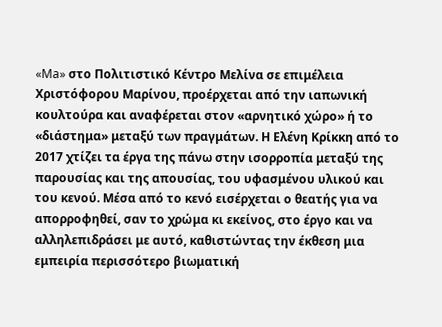«Ma» στο Πολιτιστικό Κέντρο Μελίνα σε επιμέλεια Χριστόφορου Μαρίνου, προέρχεται από την ιαπωνική κουλτούρα και αναφέρεται στον «αρνητικό χώρο» ή το «διάστημα» μεταξύ των πραγμάτων. Η Ελένη Κρίκκη από το 2017 χτίζει τα έργα της πάνω στην ισορροπία μεταξύ της παρουσίας και της απουσίας, του υφασμένου υλικού και του κενού. Μέσα από το κενό εισέρχεται ο θεατής για να απορροφηθεί, σαν το χρώμα κι εκείνος, στο έργο και να αλληλεπιδράσει με αυτό, καθιστώντας την έκθεση μια εμπειρία περισσότερο βιωματική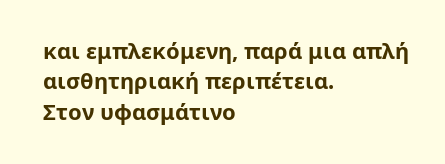και εμπλεκόμενη, παρά μια απλή αισθητηριακή περιπέτεια.
Στον υφασμάτινο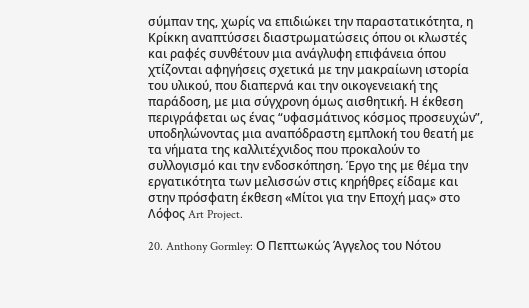σύμπαν της, χωρίς να επιδιώκει την παραστατικότητα, η Κρίκκη αναπτύσσει διαστρωματώσεις όπου οι κλωστές και ραφές συνθέτουν μια ανάγλυφη επιφάνεια όπου χτίζονται αφηγήσεις σχετικά με την μακραίωνη ιστορία του υλικού, που διαπερνά και την οικογενειακή της παράδοση, με μια σύγχρονη όμως αισθητική. Η έκθεση περιγράφεται ως ένας “υφασμάτινος κόσμος προσευχών”, υποδηλώνοντας μια αναπόδραστη εμπλοκή του θεατή με τα νήματα της καλλιτέχνιδος που προκαλούν το συλλογισμό και την ενδοσκόπηση. Έργο της με θέμα την εργατικότητα των μελισσών στις κηρήθρες είδαμε και στην πρόσφατη έκθεση «Μίτοι για την Εποχή μας» στο Λόφος Art Project.

20. Anthony Gormley: Ο Πεπτωκώς Άγγελος του Νότου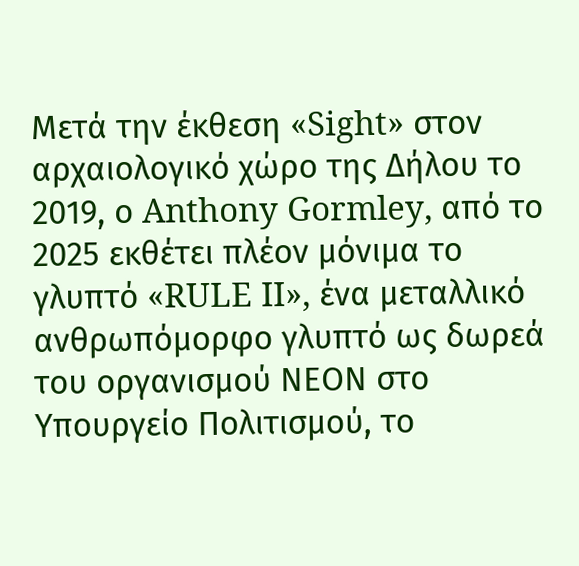Μετά την έκθεση «Sight» στον αρχαιολογικό χώρο της Δήλου το 2019, ο Anthony Gormley, από το 2025 εκθέτει πλέον μόνιμα το γλυπτό «RULE II», ένα μεταλλικό ανθρωπόμορφο γλυπτό ως δωρεά του οργανισμού ΝΕΟΝ στο Υπουργείο Πολιτισμού, το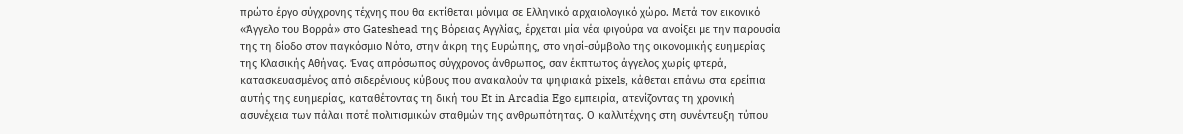πρώτο έργο σύγχρονης τέχνης που θα εκτίθεται μόνιμα σε Ελληνικό αρχαιολογικό χώρο. Μετά τον εικονικό «Άγγελο του Βορρά» στο Gateshead της Βόρειας Αγγλίας, έρχεται μία νέα φιγούρα να ανοίξει με την παρουσία της τη δίοδο στον παγκόσμιο Νότο, στην άκρη της Ευρώπης, στο νησί-σύμβολο της οικονομικής ευημερίας της Κλασικής Αθήνας. Ένας απρόσωπος σύγχρονος άνθρωπος, σαν έκπτωτος άγγελος χωρίς φτερά, κατασκευασμένος από σιδερένιους κύβους που ανακαλούν τα ψηφιακά pixels, κάθεται επάνω στα ερείπια αυτής της ευημερίας, καταθέτοντας τη δική του Et in Arcadia Ego εμπειρία, ατενίζοντας τη χρονική ασυνέχεια των πάλαι ποτέ πολιτισμικών σταθμών της ανθρωπότητας. Ο καλλιτέχνης στη συνέντευξη τύπου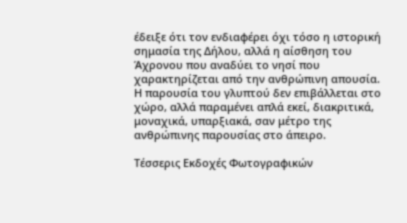έδειξε ότι τον ενδιαφέρει όχι τόσο η ιστορική σημασία της Δήλου, αλλά η αίσθηση του Άχρονου που αναδύει το νησί που χαρακτηρίζεται από την ανθρώπινη απουσία. Η παρουσία του γλυπτού δεν επιβάλλεται στο χώρο, αλλά παραμένει απλά εκεί, διακριτικά, μοναχικά, υπαρξιακά, σαν μέτρο της ανθρώπινης παρουσίας στο άπειρο.

Τέσσερις Εκδοχές Φωτογραφικών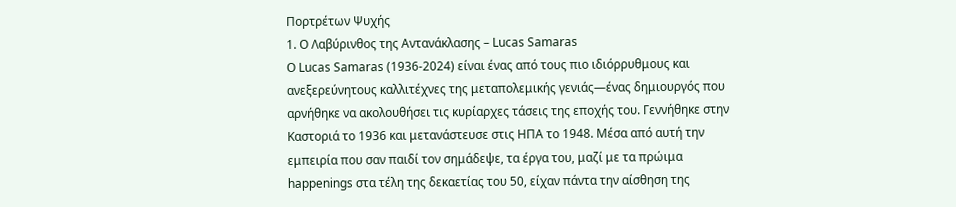Πορτρέτων Ψυχής
1. Ο Λαβύρινθος της Αντανάκλασης – Lucas Samaras
Ο Lucas Samaras (1936-2024) είναι ένας από τους πιο ιδιόρρυθμους και ανεξερεύνητους καλλιτέχνες της μεταπολεμικής γενιάς—ένας δημιουργός που αρνήθηκε να ακολουθήσει τις κυρίαρχες τάσεις της εποχής του. Γεννήθηκε στην Καστοριά το 1936 και μετανάστευσε στις ΗΠΑ το 1948. Μέσα από αυτή την εμπειρία που σαν παιδί τον σημάδεψε, τα έργα του, μαζί με τα πρώιμα happenings στα τέλη της δεκαετίας του 50, είχαν πάντα την αίσθηση της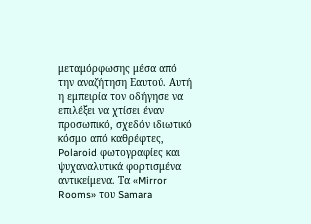μεταμόρφωσης μέσα από την αναζήτηση Εαυτού. Αυτή η εμπειρία τον οδήγησε να επιλέξει να χτίσει έναν προσωπικό, σχεδόν ιδιωτικό κόσμο από καθρέφτες, Polaroid φωτογραφίες και ψυχαναλυτικά φορτισμένα αντικείμενα. Τα «Mirror Rooms» του Samara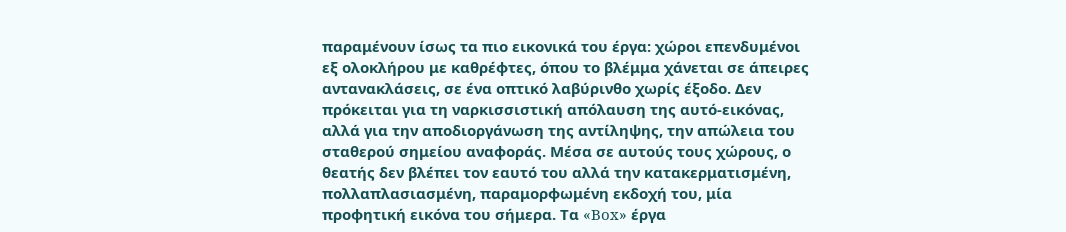παραμένουν ίσως τα πιο εικονικά του έργα: χώροι επενδυμένοι εξ ολοκλήρου με καθρέφτες, όπου το βλέμμα χάνεται σε άπειρες αντανακλάσεις, σε ένα οπτικό λαβύρινθο χωρίς έξοδο. Δεν πρόκειται για τη ναρκισσιστική απόλαυση της αυτό-εικόνας, αλλά για την αποδιοργάνωση της αντίληψης, την απώλεια του σταθερού σημείου αναφοράς. Μέσα σε αυτούς τους χώρους, ο θεατής δεν βλέπει τον εαυτό του αλλά την κατακερματισμένη, πολλαπλασιασμένη, παραμορφωμένη εκδοχή του, μία προφητική εικόνα του σήμερα. Τα «Box» έργα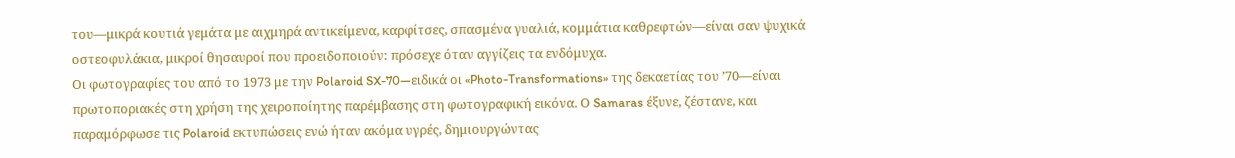του—μικρά κουτιά γεμάτα με αιχμηρά αντικείμενα, καρφίτσες, σπασμένα γυαλιά, κομμάτια καθρεφτών—είναι σαν ψυχικά οστεοφυλάκια, μικροί θησαυροί που προειδοποιούν: πρόσεχε όταν αγγίζεις τα ενδόμυχα.
Οι φωτογραφίες του από το 1973 με την Polaroid SX-70—ειδικά οι «Photo-Transformations» της δεκαετίας του ’70—είναι πρωτοποριακές στη χρήση της χειροποίητης παρέμβασης στη φωτογραφική εικόνα. Ο Samaras έξυνε, ζέστανε, και παραμόρφωσε τις Polaroid εκτυπώσεις ενώ ήταν ακόμα υγρές, δημιουργώντας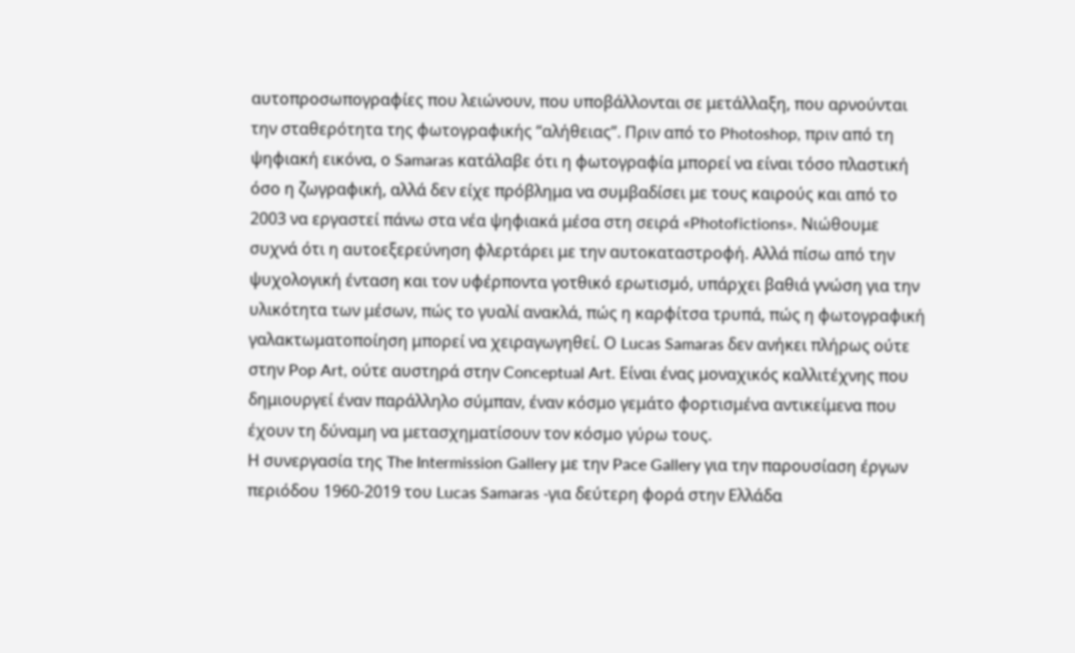αυτοπροσωπογραφίες που λειώνουν, που υποβάλλονται σε μετάλλαξη, που αρνούνται την σταθερότητα της φωτογραφικής “αλήθειας”. Πριν από το Photoshop, πριν από τη ψηφιακή εικόνα, ο Samaras κατάλαβε ότι η φωτογραφία μπορεί να είναι τόσο πλαστική όσο η ζωγραφική, αλλά δεν είχε πρόβλημα να συμβαδίσει με τους καιρούς και από το 2003 να εργαστεί πάνω στα νέα ψηφιακά μέσα στη σειρά «Photofictions». Νιώθουμε συχνά ότι η αυτοεξερεύνηση φλερτάρει με την αυτοκαταστροφή. Αλλά πίσω από την ψυχολογική ένταση και τον υφέρποντα γοτθικό ερωτισμό, υπάρχει βαθιά γνώση για την υλικότητα των μέσων, πώς το γυαλί ανακλά, πώς η καρφίτσα τρυπά, πώς η φωτογραφική γαλακτωματοποίηση μπορεί να χειραγωγηθεί. Ο Lucas Samaras δεν ανήκει πλήρως ούτε στην Pop Art, ούτε αυστηρά στην Conceptual Art. Είναι ένας μοναχικός καλλιτέχνης που δημιουργεί έναν παράλληλο σύμπαν, έναν κόσμο γεμάτο φορτισμένα αντικείμενα που έχουν τη δύναμη να μετασχηματίσουν τον κόσμο γύρω τους.
Η συνεργασία της The Intermission Gallery με την Pace Gallery για την παρουσίαση έργων περιόδου 1960-2019 του Lucas Samaras -για δεύτερη φορά στην Ελλάδα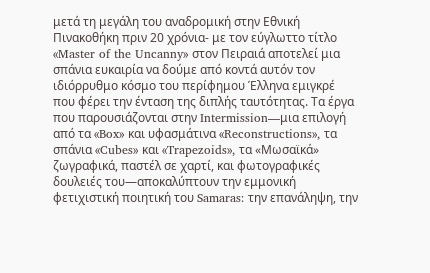μετά τη μεγάλη του αναδρομική στην Εθνική Πινακοθήκη πριν 20 χρόνια- με τον εύγλωττο τίτλο «Master of the Uncanny» στον Πειραιά αποτελεί μια σπάνια ευκαιρία να δούμε από κοντά αυτόν τον ιδιόρρυθμο κόσμο του περίφημου Έλληνα εμιγκρέ που φέρει την ένταση της διπλής ταυτότητας. Τα έργα που παρουσιάζονται στην Intermission—μια επιλογή από τα «Box» και υφασμάτινα «Reconstructions», τα σπάνια «Cubes» και «Trapezoids», τα «Μωσαϊκά» ζωγραφικά, παστέλ σε χαρτί, και φωτογραφικές δουλειές του—αποκαλύπτουν την εμμονική φετιχιστική ποιητική του Samaras: την επανάληψη, την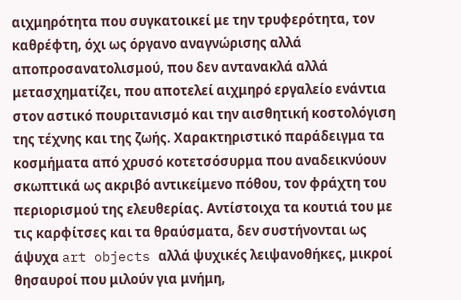αιχμηρότητα που συγκατοικεί με την τρυφερότητα, τον καθρέφτη, όχι ως όργανο αναγνώρισης αλλά αποπροσανατολισμού, που δεν αντανακλά αλλά μετασχηματίζει, που αποτελεί αιχμηρό εργαλείο ενάντια στον αστικό πουριτανισμό και την αισθητική κοστολόγιση της τέχνης και της ζωής. Χαρακτηριστικό παράδειγμα τα κοσμήματα από χρυσό κοτετσόσυρμα που αναδεικνύουν σκωπτικά ως ακριβό αντικείμενο πόθου, τον φράχτη του περιορισμού της ελευθερίας. Αντίστοιχα τα κουτιά του με τις καρφίτσες και τα θραύσματα, δεν συστήνονται ως άψυχα art objects αλλά ψυχικές λειψανοθήκες, μικροί θησαυροί που μιλούν για μνήμη,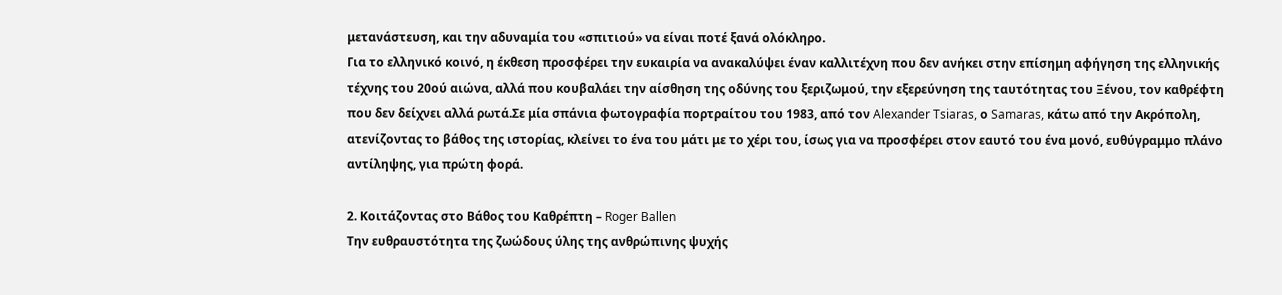μετανάστευση, και την αδυναμία του «σπιτιού» να είναι ποτέ ξανά ολόκληρο.
Για το ελληνικό κοινό, η έκθεση προσφέρει την ευκαιρία να ανακαλύψει έναν καλλιτέχνη που δεν ανήκει στην επίσημη αφήγηση της ελληνικής τέχνης του 20ού αιώνα, αλλά που κουβαλάει την αίσθηση της οδύνης του ξεριζωμού, την εξερεύνηση της ταυτότητας του Ξένου, τον καθρέφτη που δεν δείχνει αλλά ρωτά.Σε μία σπάνια φωτογραφία πορτραίτου του 1983, από τον Alexander Tsiaras, ο Samaras, κάτω από την Ακρόπολη, ατενίζοντας το βάθος της ιστορίας, κλείνει το ένα του μάτι με το χέρι του, ίσως για να προσφέρει στον εαυτό του ένα μονό, ευθύγραμμο πλάνο αντίληψης, για πρώτη φορά.

2. Κοιτάζοντας στο Βάθος του Καθρέπτη – Roger Ballen
Την ευθραυστότητα της ζωώδους ύλης της ανθρώπινης ψυχής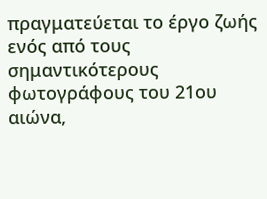πραγματεύεται το έργο ζωής ενός από τους σημαντικότερους φωτογράφους του 21ου αιώνα,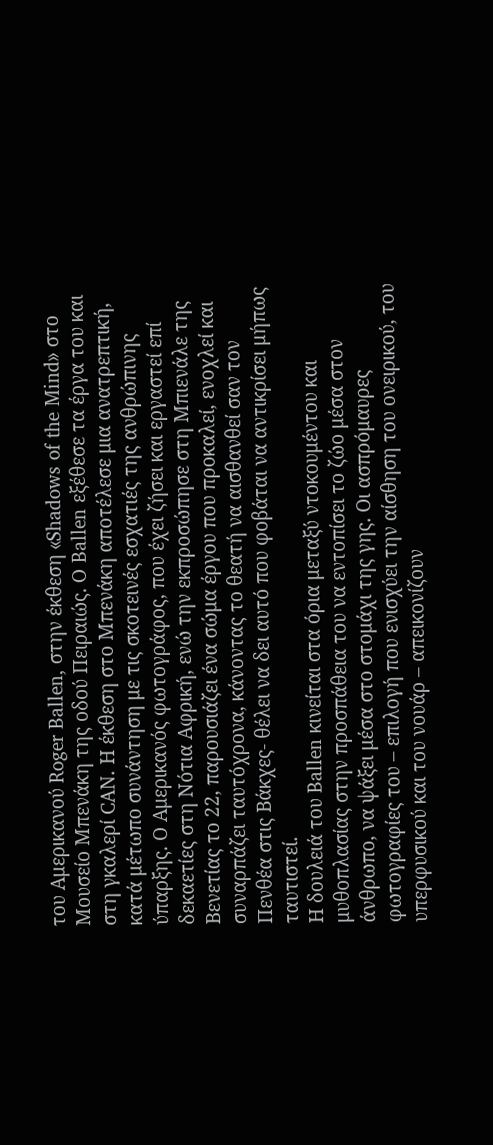του Αμερικανού Roger Ballen, στην έκθεση «Shadows of the Mind» στο Μουσείο Μπενάκη της οδού Πειραιώς. O Ballen εξέθεσε τα έργα του και στη γκαλερί CAN. Η έκθεση στο Μπενάκη αποτέλεσε μια ανατρεπτική, κατά μέτωπο συνάντηση με τις σκοτεινές εσχατιές της ανθρώπινης ύπαρξης. Ο Αμερικανός φωτογράφος, που έχει ζήσει και εργαστεί επί δεκαετίες στη Νότια Αφρική, ενώ την εκπροσώπησε στη Μπιενάλε της Βενετίας το 22, παρουσιάζει ένα σώμα έργου που προκαλεί, ενοχλεί και συναρπάζει ταυτόχρονα, κάνοντας το θεατή να αισθανθεί σαν τον Πενθέα στις Βάκχες- θέλει να δει αυτό που φοβάται να αντικρίσει μήπως ταυτιστεί.
Η δουλειά του Ballen κινείται στα όρια μεταξύ ντοκουμέντου και μυθοπλασίας στην προσπάθεια του να εντοπίσει το ζώο μέσα στον άνθρωπο, να ψάξει μέσα στο στομάχι της γης. Οι ασπρόμαυρες φωτογραφίες του – επιλογή που ενισχύει την αίσθηση του ονειρικού, του υπερφυσικού και του νουάρ – απεικονίζουν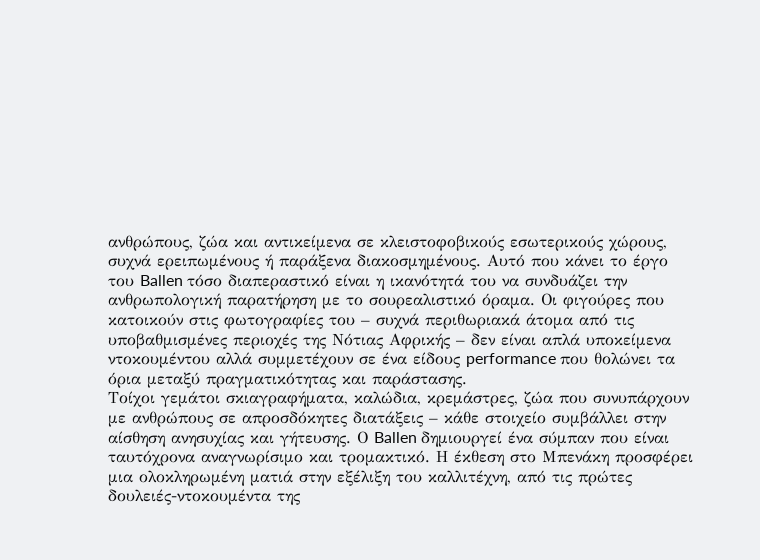ανθρώπους, ζώα και αντικείμενα σε κλειστοφοβικούς εσωτερικούς χώρους, συχνά ερειπωμένους ή παράξενα διακοσμημένους. Αυτό που κάνει το έργο του Ballen τόσο διαπεραστικό είναι η ικανότητά του να συνδυάζει την ανθρωπολογική παρατήρηση με το σουρεαλιστικό όραμα. Οι φιγούρες που κατοικούν στις φωτογραφίες του – συχνά περιθωριακά άτομα από τις υποβαθμισμένες περιοχές της Νότιας Αφρικής – δεν είναι απλά υποκείμενα ντοκουμέντου αλλά συμμετέχουν σε ένα είδους performance που θολώνει τα όρια μεταξύ πραγματικότητας και παράστασης.
Τοίχοι γεμάτοι σκιαγραφήματα, καλώδια, κρεμάστρες, ζώα που συνυπάρχουν με ανθρώπους σε απροσδόκητες διατάξεις – κάθε στοιχείο συμβάλλει στην αίσθηση ανησυχίας και γήτευσης. Ο Ballen δημιουργεί ένα σύμπαν που είναι ταυτόχρονα αναγνωρίσιμο και τρομακτικό. Η έκθεση στο Μπενάκη προσφέρει μια ολοκληρωμένη ματιά στην εξέλιξη του καλλιτέχνη, από τις πρώτες δουλειές-ντοκουμέντα της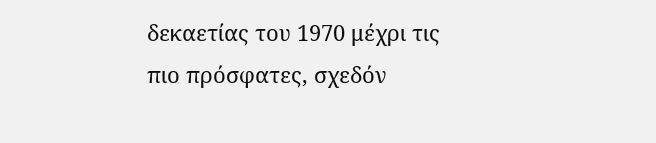δεκαετίας του 1970 μέχρι τις πιο πρόσφατες, σχεδόν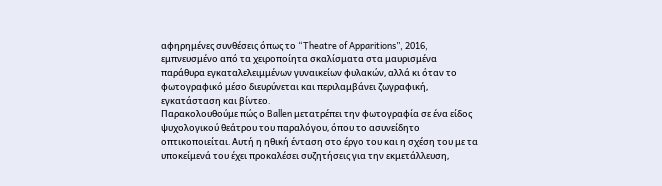αφηρημένες συνθέσεις όπως το “Theatre of Apparitions”, 2016, εμπνευσμένο από τα χειροποίητα σκαλίσματα στα μαυρισμένα παράθυρα εγκαταλελειμμένων γυναικείων φυλακών, αλλά κι όταν το φωτογραφικό μέσο διευρύνεται και περιλαμβάνει ζωγραφική, εγκατάσταση και βίντεο.
Παρακολουθούμε πώς ο Ballen μετατρέπει την φωτογραφία σε ένα είδος ψυχολογικού θεάτρου του παραλόγου, όπου το ασυνείδητο οπτικοποιείται. Αυτή η ηθική ένταση στο έργο του και η σχέση του με τα υποκείμενά του έχει προκαλέσει συζητήσεις για την εκμετάλλευση,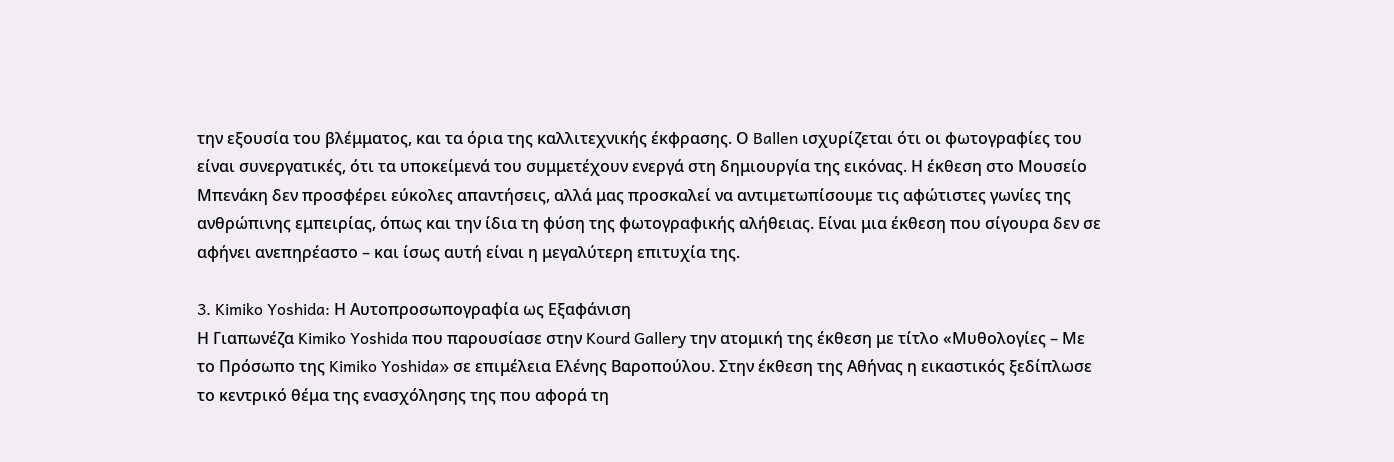την εξουσία του βλέμματος, και τα όρια της καλλιτεχνικής έκφρασης. Ο Ballen ισχυρίζεται ότι οι φωτογραφίες του είναι συνεργατικές, ότι τα υποκείμενά του συμμετέχουν ενεργά στη δημιουργία της εικόνας. Η έκθεση στο Μουσείο Μπενάκη δεν προσφέρει εύκολες απαντήσεις, αλλά μας προσκαλεί να αντιμετωπίσουμε τις αφώτιστες γωνίες της ανθρώπινης εμπειρίας, όπως και την ίδια τη φύση της φωτογραφικής αλήθειας. Είναι μια έκθεση που σίγουρα δεν σε αφήνει ανεπηρέαστο – και ίσως αυτή είναι η μεγαλύτερη επιτυχία της.

3. Kimiko Yoshida: Η Αυτοπροσωπογραφία ως Εξαφάνιση
Η Γιαπωνέζα Kimiko Yoshida που παρουσίασε στην Kourd Gallery την ατομική της έκθεση με τίτλο «Μυθολογίες – Με το Πρόσωπο της Kimiko Yoshida» σε επιμέλεια Ελένης Βαροπούλου. Στην έκθεση της Αθήνας η εικαστικός ξεδίπλωσε το κεντρικό θέμα της ενασχόλησης της που αφορά τη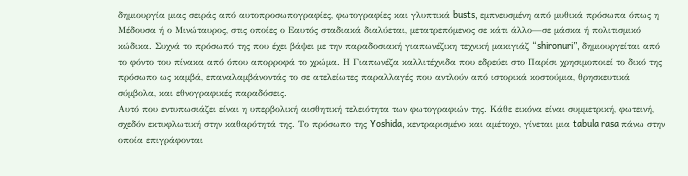δημιουργία μιας σειράς από αυτοπροσωπογραφίες, φωτογραφίες και γλυπτικά busts, εμπνευσμένη από μυθικά πρόσωπα όπως η Μέδουσα ή ο Μινώταυρος, στις οποίες ο Εαυτός σταδιακά διαλύεται, μετατρεπόμενος σε κάτι άλλο—σε μάσκα ή πολιτισμικό κώδικα. Συχνά το πρόσωπό της που έχει βάψει με την παραδοσιακή γιαπωνέζικη τεχνική μακιγιάζ “shironuri”, δημιουργείται από το φόντο του πίνακα από όπου απορροφά το χρώμα. Η Γιαπωνέζα καλλιτέχνιδα που εδρεύει στο Παρίσι χρησιμοποιεί το δικό της πρόσωπο ως καμβά, επαναλαμβάνοντάς το σε ατελείωτες παραλλαγές που αντλούν από ιστορικά κοστούμια, θρησκευτικά σύμβολα, και εθνογραφικές παραδόσεις.
Αυτό που εντυπωσιάζει είναι η υπερβολική αισθητική τελειότητα των φωτογραφιών της. Κάθε εικόνα είναι συμμετρική, φωτεινή, σχεδόν εκτυφλωτική στην καθαρότητά της. Το πρόσωπο της Yoshida, κεντραρισμένο και αμέτοχο, γίνεται μια tabula rasa πάνω στην οποία επιγράφονται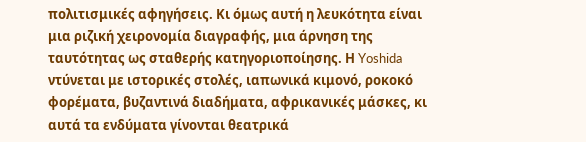πολιτισμικές αφηγήσεις. Κι όμως αυτή η λευκότητα είναι μια ριζική χειρονομία διαγραφής, μια άρνηση της ταυτότητας ως σταθερής κατηγοριοποίησης. Η Yoshida ντύνεται με ιστορικές στολές, ιαπωνικά κιμονό, ροκοκό φορέματα, βυζαντινά διαδήματα, αφρικανικές μάσκες, κι αυτά τα ενδύματα γίνονται θεατρικά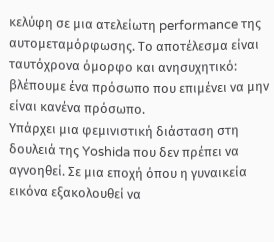κελύφη σε μια ατελείωτη performance της αυτομεταμόρφωσης. Το αποτέλεσμα είναι ταυτόχρονα όμορφο και ανησυχητικό: βλέπουμε ένα πρόσωπο που επιμένει να μην είναι κανένα πρόσωπο.
Υπάρχει μια φεμινιστική διάσταση στη δουλειά της Yoshida που δεν πρέπει να αγνοηθεί. Σε μια εποχή όπου η γυναικεία εικόνα εξακολουθεί να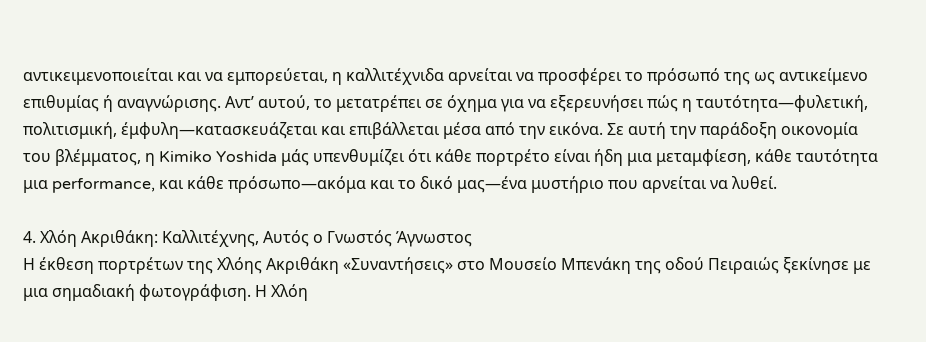αντικειμενοποιείται και να εμπορεύεται, η καλλιτέχνιδα αρνείται να προσφέρει το πρόσωπό της ως αντικείμενο επιθυμίας ή αναγνώρισης. Αντ’ αυτού, το μετατρέπει σε όχημα για να εξερευνήσει πώς η ταυτότητα—φυλετική, πολιτισμική, έμφυλη—κατασκευάζεται και επιβάλλεται μέσα από την εικόνα. Σε αυτή την παράδοξη οικονομία του βλέμματος, η Kimiko Yoshida μάς υπενθυμίζει ότι κάθε πορτρέτο είναι ήδη μια μεταμφίεση, κάθε ταυτότητα μια performance, και κάθε πρόσωπο—ακόμα και το δικό μας—ένα μυστήριο που αρνείται να λυθεί.

4. Χλόη Ακριθάκη: Καλλιτέχνης, Αυτός ο Γνωστός Άγνωστος
Η έκθεση πορτρέτων της Χλόης Ακριθάκη «Συναντήσεις» στο Μουσείο Μπενάκη της οδού Πειραιώς ξεκίνησε με μια σημαδιακή φωτογράφιση. Η Χλόη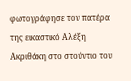φωτογράφησε τον πατέρα της εικαστικό Αλέξη Ακριθάκη στο στούντιο του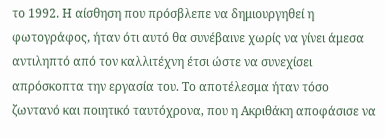το 1992. Η αίσθηση που πρόσβλεπε να δημιουργηθεί η φωτογράφος, ήταν ότι αυτό θα συνέβαινε χωρίς να γίνει άμεσα αντιληπτό από τον καλλιτέχνη έτσι ώστε να συνεχίσει απρόσκοπτα την εργασία του. Το αποτέλεσμα ήταν τόσο ζωντανό και ποιητικό ταυτόχρονα, που η Ακριθάκη αποφάσισε να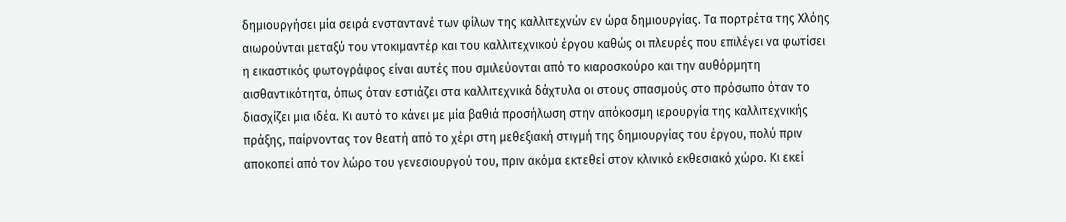δημιουργήσει μία σειρά ενσταντανέ των φίλων της καλλιτεχνών εν ώρα δημιουργίας. Τα πορτρέτα της Χλόης αιωρούνται μεταξύ του ντοκιμαντέρ και του καλλιτεχνικού έργου καθώς οι πλευρές που επιλέγει να φωτίσει η εικαστικός φωτογράφος είναι αυτές που σμιλεύονται από το κιαροσκούρο και την αυθόρμητη αισθαντικότητα, όπως όταν εστιάζει στα καλλιτεχνικά δάχτυλα οι στους σπασμούς στο πρόσωπο όταν το διασχίζει μια ιδέα. Κι αυτό το κάνει με μία βαθιά προσήλωση στην απόκοσμη ιερουργία της καλλιτεχνικής πράξης, παίρνοντας τον θεατή από το χέρι στη μεθεξιακή στιγμή της δημιουργίας του έργου, πολύ πριν αποκοπεί από τον λώρο του γενεσιουργού του, πριν ακόμα εκτεθεί στον κλινικό εκθεσιακό χώρο. Κι εκεί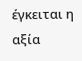έγκειται η αξία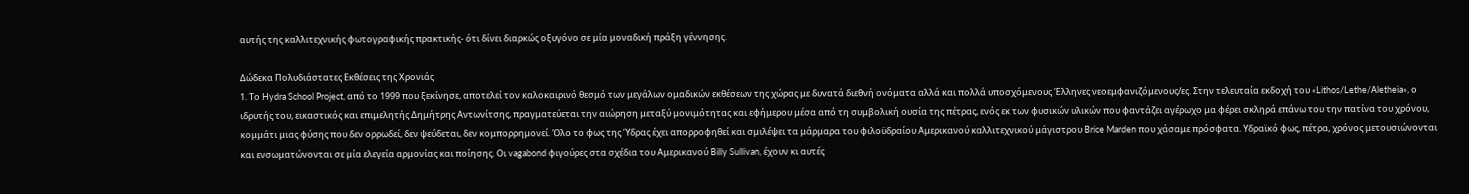αυτής της καλλιτεχνικής φωτογραφικής πρακτικής- ότι δίνει διαρκώς οξυγόνο σε μία μοναδική πράξη γέννησης.

Δώδεκα Πολυδιάστατες Εκθέσεις της Χρονιάς
1. Το Hydra School Project, από το 1999 που ξεκίνησε, αποτελεί τον καλοκαιρινό θεσμό των μεγάλων ομαδικών εκθέσεων της χώρας με δυνατά διεθνή ονόματα αλλά και πολλά υποσχόμενους Έλληνες νεοεμφανιζόμενους/ες. Στην τελευταία εκδοχή του «Lithos/Lethe/Αletheia», ο ιδρυτής του, εικαστικός και επιμελητής Δημήτρης Αντωνίτσης, πραγματεύεται την αιώρηση μεταξύ μονιμότητας και εφήμερου μέσα από τη συμβολική ουσία της πέτρας, ενός εκ των φυσικών υλικών που φαντάζει αγέρωχο μα φέρει σκληρά επάνω του την πατίνα του χρόνου, κομμάτι μιας φύσης που δεν ορρωδεί, δεν ψεύδεται, δεν κομπορρημονεί. Όλο το φως της Ύδρας έχει απορροφηθεί και σμιλέψει τα μάρμαρα του φιλοϋδραίου Αμερικανού καλλιτεχνικού μάγιστρου Brice Marden που χάσαμε πρόσφατα. Υδραϊκό φως, πέτρα, χρόνος μετουσιώνονται και ενσωματώνονται σε μία ελεγεία αρμονίας και ποίησης. Οι vagabond φιγούρες στα σχέδια του Αμερικανού Billy Sullivan, έχουν κι αυτές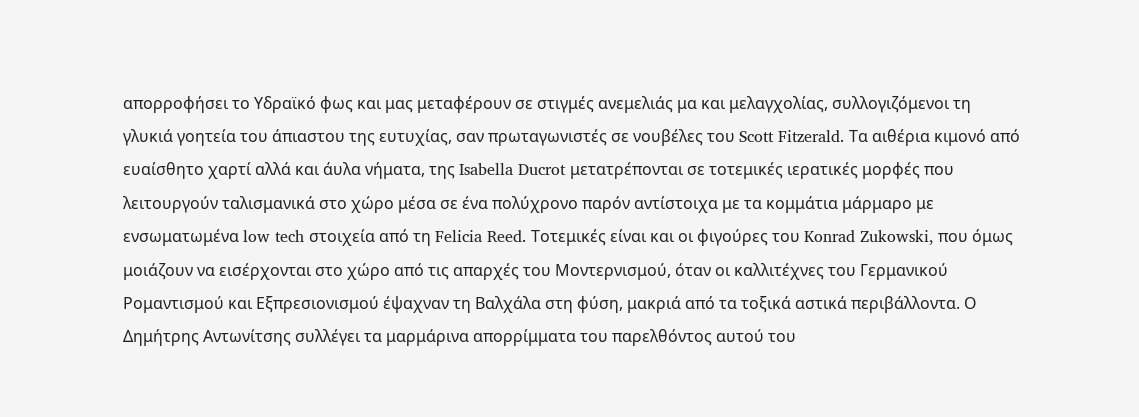απορροφήσει το Υδραϊκό φως και μας μεταφέρουν σε στιγμές ανεμελιάς μα και μελαγχολίας, συλλογιζόμενοι τη γλυκιά γοητεία του άπιαστου της ευτυχίας, σαν πρωταγωνιστές σε νουβέλες του Scott Fitzerald. Τα αιθέρια κιμονό από ευαίσθητο χαρτί αλλά και άυλα νήματα, της Isabella Ducrot μετατρέπονται σε τοτεμικές ιερατικές μορφές που λειτουργούν ταλισμανικά στο χώρο μέσα σε ένα πολύχρονο παρόν αντίστοιχα με τα κομμάτια μάρμαρο με ενσωματωμένα low tech στοιχεία από τη Felicia Reed. Τοτεμικές είναι και οι φιγούρες του Konrad Zukowski, που όμως μοιάζουν να εισέρχονται στο χώρο από τις απαρχές του Μοντερνισμού, όταν οι καλλιτέχνες του Γερμανικού Ρομαντισμού και Εξπρεσιονισμού έψαχναν τη Βαλχάλα στη φύση, μακριά από τα τοξικά αστικά περιβάλλοντα. Ο Δημήτρης Αντωνίτσης συλλέγει τα μαρμάρινα απορρίμματα του παρελθόντος αυτού του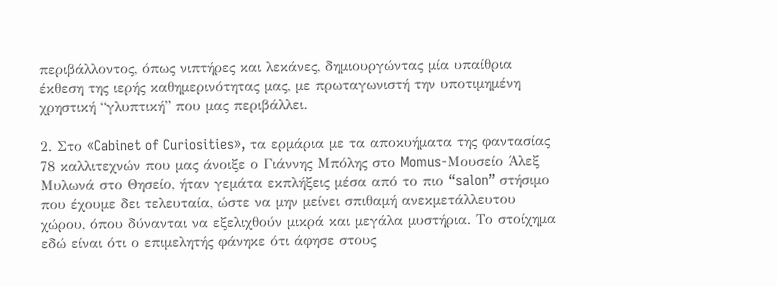περιβάλλοντος, όπως νιπτήρες και λεκάνες, δημιουργώντας μία υπαίθρια έκθεση της ιερής καθημερινότητας μας, με πρωταγωνιστή την υποτιμημένη χρηστική “γλυπτική” που μας περιβάλλει.

2. Στο «Cabinet of Curiosities», τα ερμάρια με τα αποκυήματα της φαντασίας 78 καλλιτεχνών που μας άνοιξε ο Γιάννης Μπόλης στο Momus-Μουσείο Άλεξ Μυλωνά στο Θησείο, ήταν γεμάτα εκπλήξεις μέσα από το πιο “salon” στήσιμο που έχουμε δει τελευταία, ώστε να μην μείνει σπιθαμή ανεκμετάλλευτου χώρου, όπου δύνανται να εξελιχθούν μικρά και μεγάλα μυστήρια. Το στοίχημα εδώ είναι ότι ο επιμελητής φάνηκε ότι άφησε στους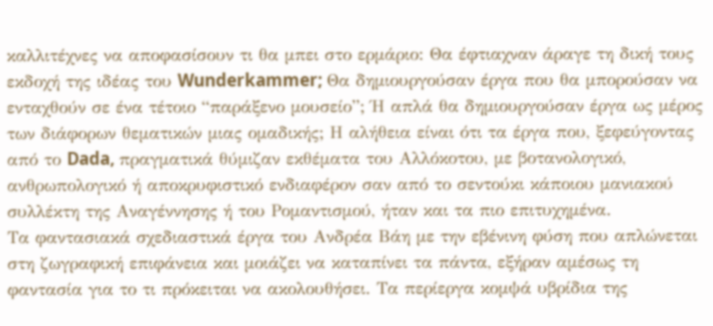καλλιτέχνες να αποφασίσουν τι θα μπει στο ερμάριο: Θα έφτιαχναν άραγε τη δική τους εκδοχή της ιδέας του Wunderkammer; Θα δημιουργούσαν έργα που θα μπορούσαν να ενταχθούν σε ένα τέτοιο “παράξενο μουσείο”; Ή απλά θα δημιουργούσαν έργα ως μέρος των διάφορων θεματικών μιας ομαδικής; Η αλήθεια είναι ότι τα έργα που, ξεφεύγοντας από το Dada, πραγματικά θύμιζαν εκθέματα του Αλλόκοτου, με βοτανολογικό, ανθρωπολογικό ή αποκρυφιστικό ενδιαφέρον σαν από το σεντούκι κάποιου μανιακού συλλέκτη της Αναγέννησης ή του Ρομαντισμού, ήταν και τα πιο επιτυχημένα.
Τα φαντασιακά σχεδιαστικά έργα του Ανδρέα Βάη με την εβένινη φύση που απλώνεται στη ζωγραφική επιφάνεια και μοιάζει να καταπίνει τα πάντα, εξήραν αμέσως τη φαντασία για το τι πρόκειται να ακολουθήσει. Τα περίεργα κομψά υβρίδια της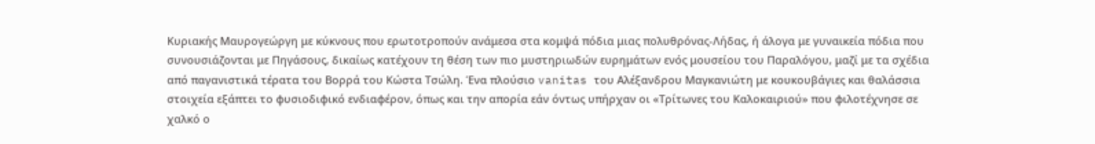Κυριακής Μαυρογεώργη με κύκνους που ερωτοτροπούν ανάμεσα στα κομψά πόδια μιας πολυθρόνας-Λήδας, ή άλογα με γυναικεία πόδια που συνουσιάζονται με Πηγάσους, δικαίως κατέχουν τη θέση των πιο μυστηριωδών ευρημάτων ενός μουσείου του Παραλόγου, μαζί με τα σχέδια από παγανιστικά τέρατα του Βορρά του Κώστα Τσώλη. Ένα πλούσιο vanitas του Αλέξανδρου Μαγκανιώτη με κουκουβάγιες και θαλάσσια στοιχεία εξάπτει το φυσιοδιφικό ενδιαφέρον, όπως και την απορία εάν όντως υπήρχαν οι «Τρίτωνες του Καλοκαιριού» που φιλοτέχνησε σε χαλκό ο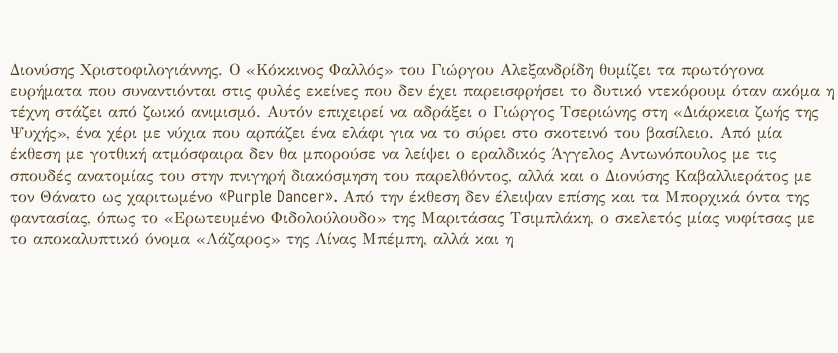Διονύσης Χριστοφιλογιάννης. Ο «Κόκκινος Φαλλός» του Γιώργου Αλεξανδρίδη θυμίζει τα πρωτόγονα ευρήματα που συναντιόνται στις φυλές εκείνες που δεν έχει παρεισφρήσει το δυτικό ντεκόρουμ όταν ακόμα η τέχνη στάζει από ζωικό ανιμισμό. Αυτόν επιχειρεί να αδράξει ο Γιώργος Τσεριώνης στη «Διάρκεια ζωής της Ψυχής», ένα χέρι με νύχια που αρπάζει ένα ελάφι για να το σύρει στο σκοτεινό του βασίλειο. Από μία έκθεση με γοτθική ατμόσφαιρα δεν θα μπορούσε να λείψει ο εραλδικός Άγγελος Αντωνόπουλος με τις σπουδές ανατομίας του στην πνιγηρή διακόσμηση του παρελθόντος, αλλά και ο Διονύσης Καβαλλιεράτος με τον Θάνατο ως χαριτωμένο «Purple Dancer». Από την έκθεση δεν έλειψαν επίσης και τα Μπορχικά όντα της φαντασίας, όπως το «Ερωτευμένο Φιδολούλουδο» της Μαριτάσας Τσιμπλάκη, ο σκελετός μίας νυφίτσας με το αποκαλυπτικό όνομα «Λάζαρος» της Λίνας Μπέμπη, αλλά και η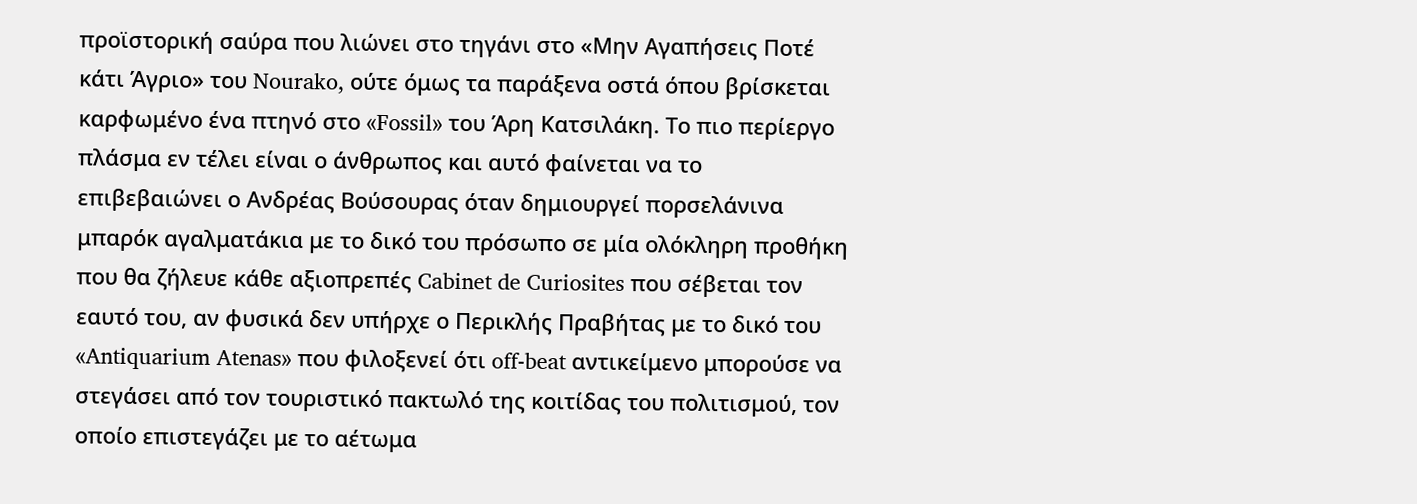προϊστορική σαύρα που λιώνει στο τηγάνι στο «Μην Αγαπήσεις Ποτέ κάτι Άγριο» του Nourako, ούτε όμως τα παράξενα οστά όπου βρίσκεται καρφωμένο ένα πτηνό στο «Fossil» του Άρη Κατσιλάκη. Το πιο περίεργο πλάσμα εν τέλει είναι ο άνθρωπος και αυτό φαίνεται να το επιβεβαιώνει ο Ανδρέας Βούσουρας όταν δημιουργεί πορσελάνινα μπαρόκ αγαλματάκια με το δικό του πρόσωπο σε μία ολόκληρη προθήκη που θα ζήλευε κάθε αξιοπρεπές Cabinet de Curiosites που σέβεται τον εαυτό του, αν φυσικά δεν υπήρχε ο Περικλής Πραβήτας με το δικό του «Antiquarium Atenas» που φιλοξενεί ότι off-beat αντικείμενο μπορούσε να στεγάσει από τον τουριστικό πακτωλό της κοιτίδας του πολιτισμού, τον οποίο επιστεγάζει με το αέτωμα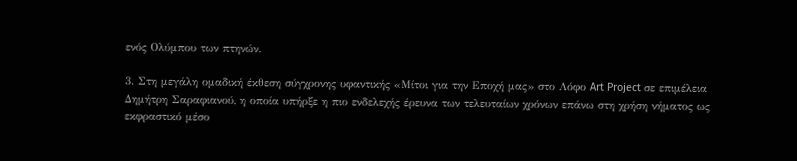ενός Ολύμπου των πτηνών.

3. Στη μεγάλη ομαδική έκθεση σύγχρονης υφαντικής «Μίτοι για την Εποχή μας» στο Λόφο Art Project σε επιμέλεια Δημήτρη Σαραφιανού, η οποία υπήρξε η πιο ενδελεχής έρευνα των τελευταίων χρόνων επάνω στη χρήση νήματος ως εκφραστικό μέσο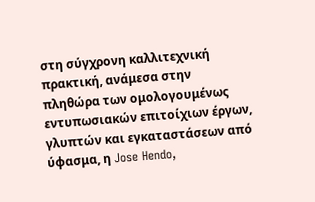στη σύγχρονη καλλιτεχνική πρακτική, ανάμεσα στην πληθώρα των ομολογουμένως εντυπωσιακών επιτοίχιων έργων, γλυπτών και εγκαταστάσεων από ύφασμα, η Jose Hendo,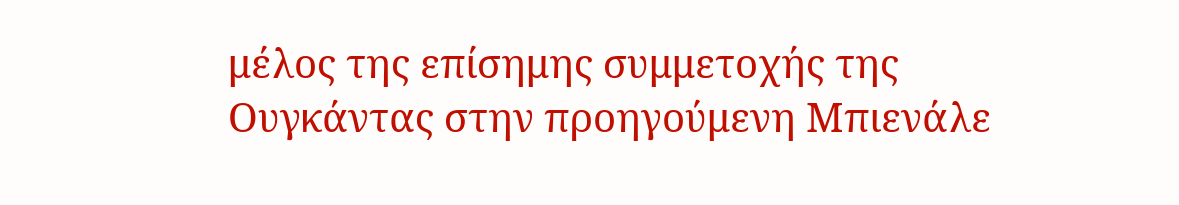μέλος της επίσημης συμμετοχής της Ουγκάντας στην προηγούμενη Μπιενάλε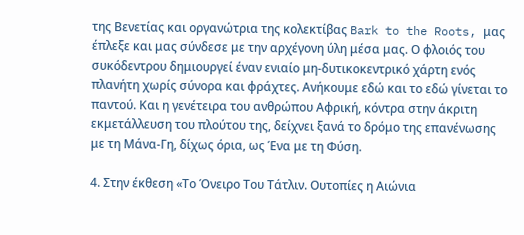της Βενετίας και οργανώτρια της κολεκτίβας Bark to the Roots, μας έπλεξε και μας σύνδεσε με την αρχέγονη ύλη μέσα μας. Ο φλοιός του συκόδεντρου δημιουργεί έναν ενιαίο μη-δυτικοκεντρικό χάρτη ενός πλανήτη χωρίς σύνορα και φράχτες. Ανήκουμε εδώ και το εδώ γίνεται το παντού. Και η γενέτειρα του ανθρώπου Αφρική, κόντρα στην άκριτη εκμετάλλευση του πλούτου της, δείχνει ξανά το δρόμο της επανένωσης με τη Μάνα-Γη, δίχως όρια, ως Ένα με τη Φύση.

4. Στην έκθεση «Το Όνειρο Του Τάτλιν. Ουτοπίες η Αιώνια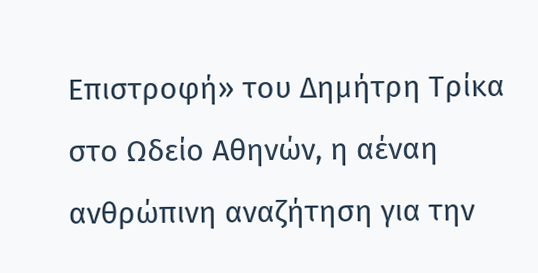Επιστροφή» του Δημήτρη Τρίκα στο Ωδείο Αθηνών, η αέναη ανθρώπινη αναζήτηση για την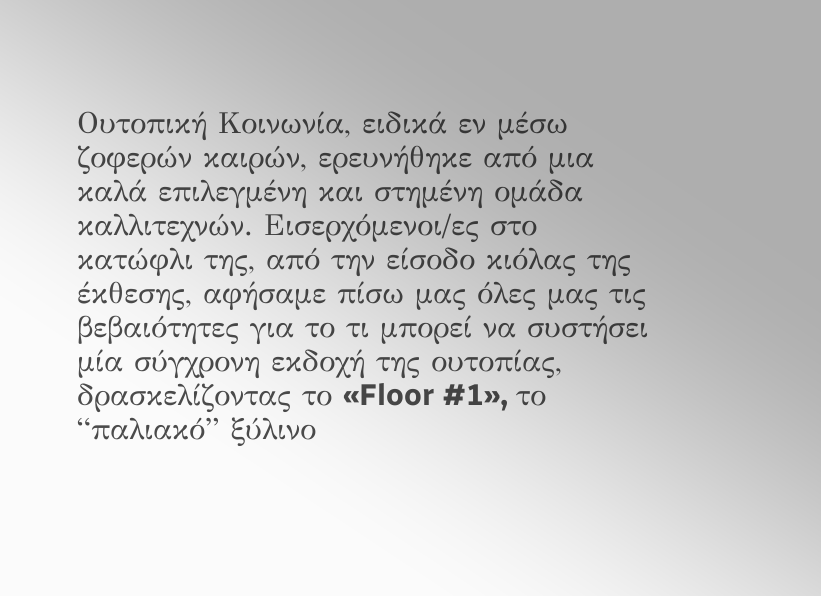Ουτοπική Κοινωνία, ειδικά εν μέσω ζοφερών καιρών, ερευνήθηκε από μια καλά επιλεγμένη και στημένη ομάδα καλλιτεχνών. Εισερχόμενοι/ες στο κατώφλι της, από την είσοδο κιόλας της έκθεσης, αφήσαμε πίσω μας όλες μας τις βεβαιότητες για το τι μπορεί να συστήσει μία σύγχρονη εκδοχή της ουτοπίας, δρασκελίζοντας το «Floor #1», το “παλιακό” ξύλινο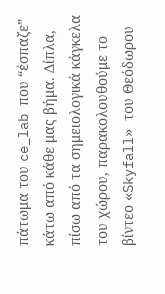πάτωμα του ce_lab που “έσπαζε” κάτω από κάθε μας βήμα. Δίπλα, πίσω από τα σημειολογικά κάγκελα του χώρου, παρακολουθούμε το βίντεο «Skyfall» του Θεόδωρου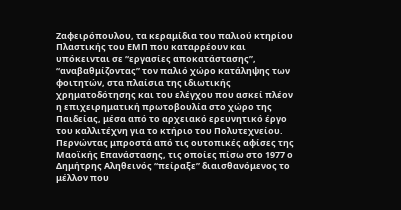Ζαφειρόπουλου, τα κεραμίδια του παλιού κτηρίου Πλαστικής του ΕΜΠ που καταρρέουν και υπόκεινται σε “εργασίες αποκατάστασης”, “αναβαθμίζοντας” τον παλιό χώρο κατάληψης των φοιτητών, στα πλαίσια της ιδιωτικής χρηματοδότησης και του ελέγχου που ασκεί πλέον η επιχειρηματική πρωτοβουλία στο χώρο της Παιδείας, μέσα από το αρχειακό ερευνητικό έργο του καλλιτέχνη για το κτήριο του Πολυτεχνείου. Περνώντας μπροστά από τις ουτοπικές αφίσες της Μαοϊκής Επανάστασης, τις οποίες πίσω στο 1977 ο Δημήτρης Αληθεινός “πείραξε” διαισθανόμενος το μέλλον που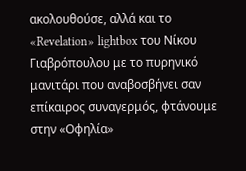ακολουθούσε, αλλά και το «Revelation» lightbox του Νίκου Γιαβρόπουλου με το πυρηνικό μανιτάρι που αναβοσβήνει σαν επίκαιρος συναγερμός, φτάνουμε στην «Οφηλία»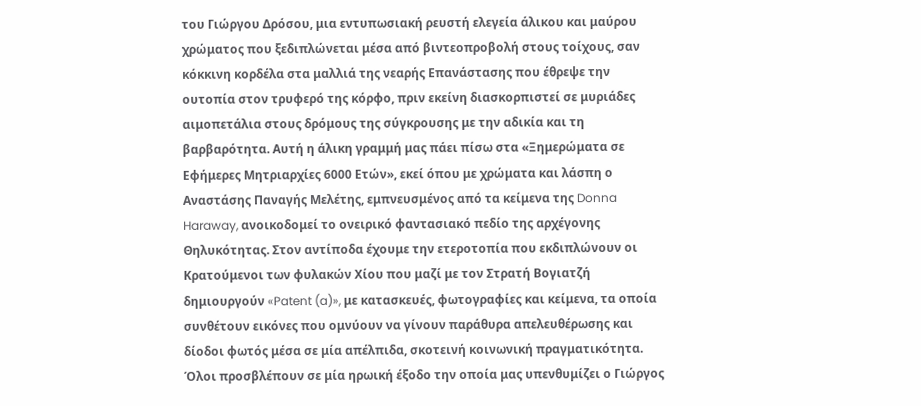του Γιώργου Δρόσου, μια εντυπωσιακή ρευστή ελεγεία άλικου και μαύρου χρώματος που ξεδιπλώνεται μέσα από βιντεοπροβολή στους τοίχους, σαν κόκκινη κορδέλα στα μαλλιά της νεαρής Επανάστασης που έθρεψε την ουτοπία στον τρυφερό της κόρφο, πριν εκείνη διασκορπιστεί σε μυριάδες αιμοπετάλια στους δρόμους της σύγκρουσης με την αδικία και τη βαρβαρότητα. Αυτή η άλικη γραμμή μας πάει πίσω στα «Ξημερώματα σε Εφήμερες Μητριαρχίες 6000 Ετών», εκεί όπου με χρώματα και λάσπη ο Αναστάσης Παναγής Μελέτης, εμπνευσμένος από τα κείμενα της Donna Haraway, ανοικοδομεί το ονειρικό φαντασιακό πεδίο της αρχέγονης Θηλυκότητας. Στον αντίποδα έχουμε την ετεροτοπία που εκδιπλώνουν οι Κρατούμενοι των φυλακών Χίου που μαζί με τον Στρατή Βογιατζή δημιουργούν «Patent (a)», με κατασκευές, φωτογραφίες και κείμενα, τα οποία συνθέτουν εικόνες που ομνύουν να γίνουν παράθυρα απελευθέρωσης και δίοδοι φωτός μέσα σε μία απέλπιδα, σκοτεινή κοινωνική πραγματικότητα. Όλοι προσβλέπουν σε μία ηρωική έξοδο την οποία μας υπενθυμίζει ο Γιώργος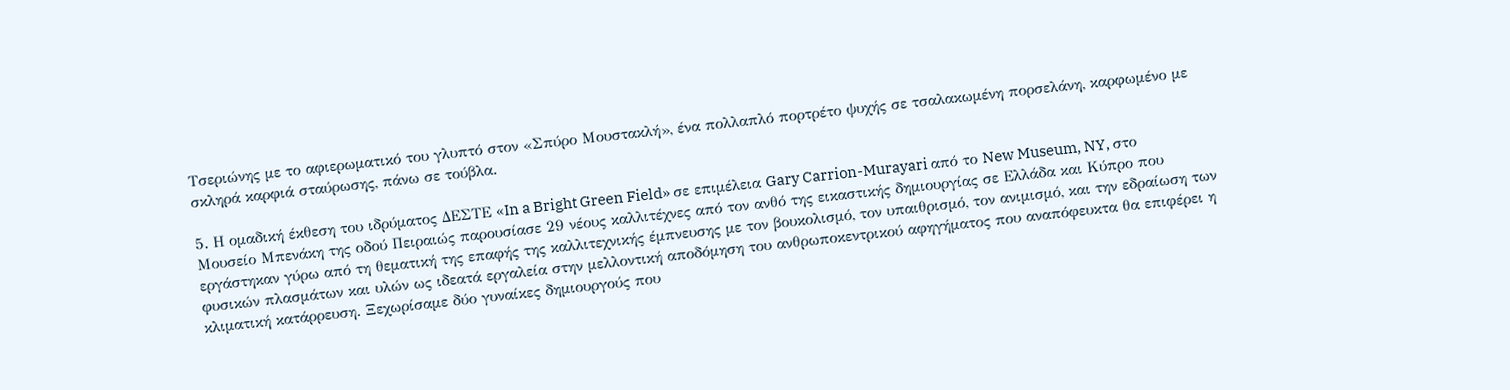Τσεριώνης με το αφιερωματικό του γλυπτό στον «Σπύρο Μουστακλή», ένα πολλαπλό πορτρέτο ψυχής σε τσαλακωμένη πορσελάνη, καρφωμένο με σκληρά καρφιά σταύρωσης, πάνω σε τούβλα.

5. Η ομαδική έκθεση του ιδρύματος ΔΕΣΤΕ «In a Bright Green Field» σε επιμέλεια Gary Carrion-Murayari από το New Museum, NY, στο Μουσείο Μπενάκη της οδού Πειραιώς παρουσίασε 29 νέους καλλιτέχνες από τον ανθό της εικαστικής δημιουργίας σε Ελλάδα και Κύπρο που εργάστηκαν γύρω από τη θεματική της επαφής της καλλιτεχνικής έμπνευσης με τον βουκολισμό, τον υπαιθρισμό, τον ανιμισμό, και την εδραίωση των φυσικών πλασμάτων και υλών ως ιδεατά εργαλεία στην μελλοντική αποδόμηση του ανθρωποκεντρικού αφηγήματος που αναπόφευκτα θα επιφέρει η κλιματική κατάρρευση. Ξεχωρίσαμε δύο γυναίκες δημιουργούς που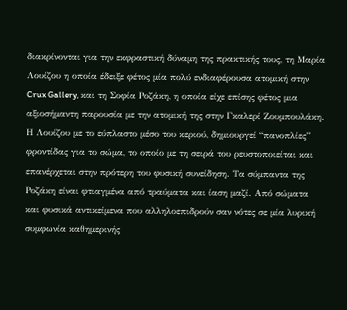διακρίνονται για την εκφραστική δύναμη της πρακτικής τους, τη Μαρία Λουίζου η οποία έδειξε φέτος μία πολύ ενδιαφέρουσα ατομική στην Crux Gallery, και τη Σοφία Ροζάκη, η οποία είχε επίσης φέτος μια αξιοσήμαντη παρουσία με την ατομική της στην Γκαλερί Ζουμπουλάκη. Η Λουίζου με το εύπλαστο μέσο του κεριού, δημιουργεί “πανοπλίες” φροντίδας για το σώμα, το οποίο με τη σειρά του ρευστοποιείται και επανέρχεται στην πρότερη του φυσική συνείδηση. Τα σύμπαντα της Ροζάκη είναι φτιαγμένα από τραύματα και ίαση μαζί. Από σώματα και φυσικά αντικείμενα που αλληλοεπιδρούν σαν νότες σε μία λυρική συμφωνία καθημερινής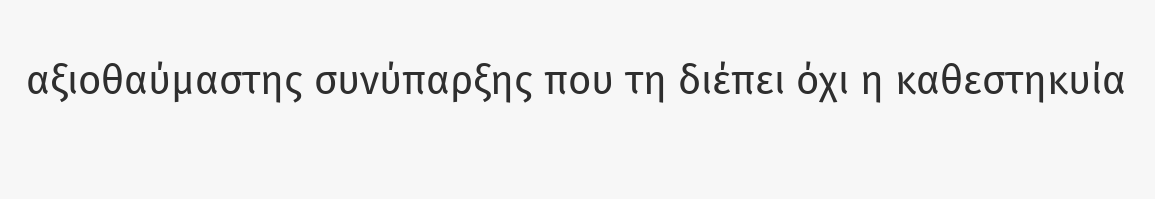αξιοθαύμαστης συνύπαρξης που τη διέπει όχι η καθεστηκυία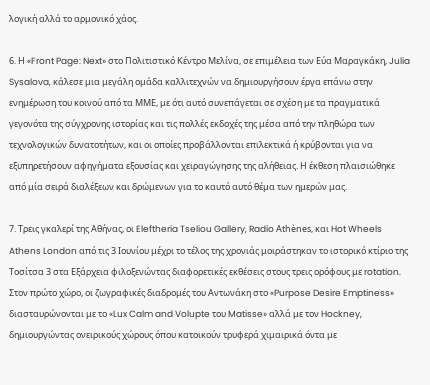λογική αλλά το αρμονικό χάος.

6. Η «Front Page: Next» στο Πολιτιστικό Κέντρο Μελίνα, σε επιμέλεια των Εύα Μαραγκάκη, Julia Sysalova, κάλεσε μια μεγάλη ομάδα καλλιτεχνών να δημιουργήσουν έργα επάνω στην ενημέρωση του κοινού από τα ΜΜΕ, με ότι αυτό συνεπάγεται σε σχέση με τα πραγματικά γεγονότα της σύγχρονης ιστορίας και τις πολλές εκδοχές της μέσα από την πληθώρα των τεχνολογικών δυνατοτήτων, και οι οποίες προβάλλονται επιλεκτικά ή κρύβονται για να εξυπηρετήσουν αφηγήματα εξουσίας και χειραγώγησης της αλήθειας. Η έκθεση πλαισιώθηκε από μία σειρά διαλέξεων και δρώμενων για το καυτό αυτό θέμα των ημερών μας.

7. Τρεις γκαλερί της Αθήνας, οι Eleftheria Tseliou Gallery, Radio Athènes, και Hot Wheels Athens London από τις 3 Ιουνίου μέχρι το τέλος της χρονιάς μοιράστηκαν το ιστορικό κτίριο της Τοσίτσα 3 στα Εξάρχεια φιλοξενώντας διαφορετικές εκθέσεις στους τρεις ορόφους με rotation. Στον πρώτο χώρο, οι ζωγραφικές διαδρομές του Αντωνάκη στο «Purpose Desire Emptiness» διασταυρώνονται με το «Lux Calm and Volupte του Matisse» αλλά με τον Hockney, δημιουργώντας ονειρικούς χώρους όπου κατοικούν τρυφερά χιμαιρικά όντα με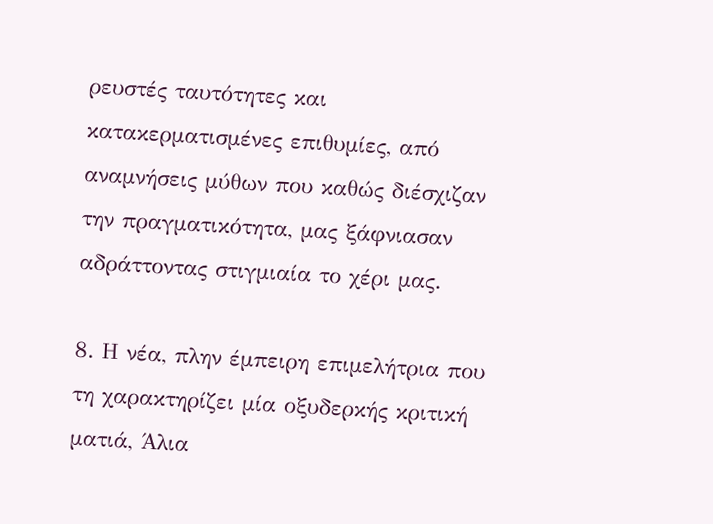ρευστές ταυτότητες και κατακερματισμένες επιθυμίες, από αναμνήσεις μύθων που καθώς διέσχιζαν την πραγματικότητα, μας ξάφνιασαν αδράττοντας στιγμιαία το χέρι μας.

8. Η νέα, πλην έμπειρη επιμελήτρια που τη χαρακτηρίζει μία οξυδερκής κριτική ματιά, Άλια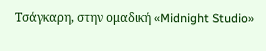Τσάγκαρη, στην ομαδική «Midnight Studio»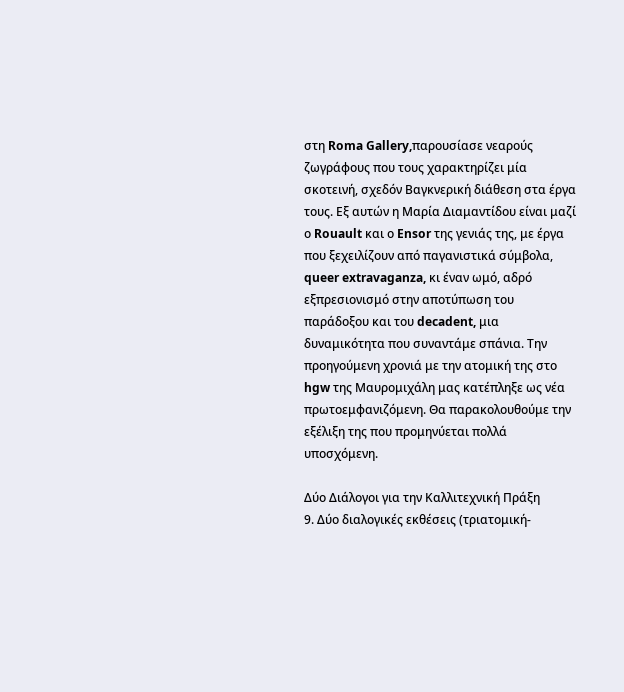στη Roma Gallery,παρουσίασε νεαρούς ζωγράφους που τους χαρακτηρίζει μία σκοτεινή, σχεδόν Βαγκνερική διάθεση στα έργα τους. Εξ αυτών η Μαρία Διαμαντίδου είναι μαζί ο Rouault και ο Ensor της γενιάς της, με έργα που ξεχειλίζουν από παγανιστικά σύμβολα, queer extravaganza, κι έναν ωμό, αδρό εξπρεσιονισμό στην αποτύπωση του παράδοξου και του decadent, μια δυναμικότητα που συναντάμε σπάνια. Την προηγούμενη χρονιά με την ατομική της στο hgw της Μαυρομιχάλη μας κατέπληξε ως νέα πρωτοεμφανιζόμενη. Θα παρακολουθούμε την εξέλιξη της που προμηνύεται πολλά υποσχόμενη.

Δύο Διάλογοι για την Καλλιτεχνική Πράξη
9. Δύο διαλογικές εκθέσεις (τριατομική-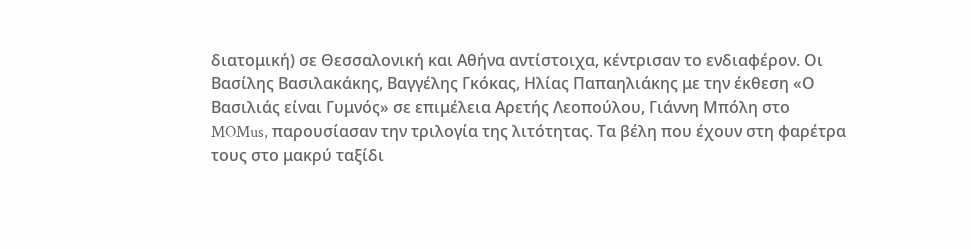διατομική) σε Θεσσαλονική και Αθήνα αντίστοιχα, κέντρισαν το ενδιαφέρον. Οι Βασίλης Βασιλακάκης, Βαγγέλης Γκόκας, Ηλίας Παπαηλιάκης με την έκθεση «Ο Βασιλιάς είναι Γυμνός» σε επιμέλεια Αρετής Λεοπούλου, Γιάννη Μπόλη στο MOMus, παρουσίασαν την τριλογία της λιτότητας. Τα βέλη που έχουν στη φαρέτρα τους στο μακρύ ταξίδι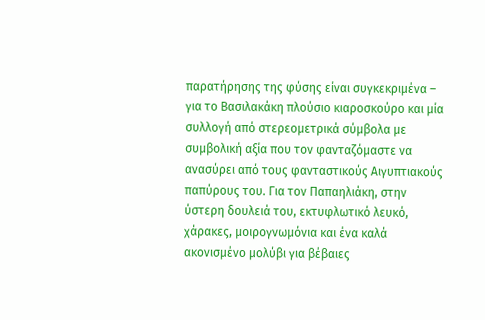παρατήρησης της φύσης είναι συγκεκριμένα – για το Βασιλακάκη πλούσιο κιαροσκούρο και μία συλλογή από στερεομετρικά σύμβολα με συμβολική αξία που τον φανταζόμαστε να ανασύρει από τους φανταστικούς Αιγυπτιακούς παπύρους του. Για τον Παπαηλιάκη, στην ύστερη δουλειά του, εκτυφλωτικό λευκό, χάρακες, μοιρογνωμόνια και ένα καλά ακονισμένο μολύβι για βέβαιες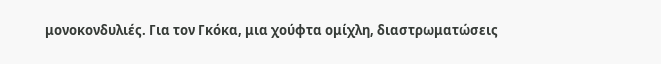μονοκονδυλιές. Για τον Γκόκα, μια χούφτα ομίχλη, διαστρωματώσεις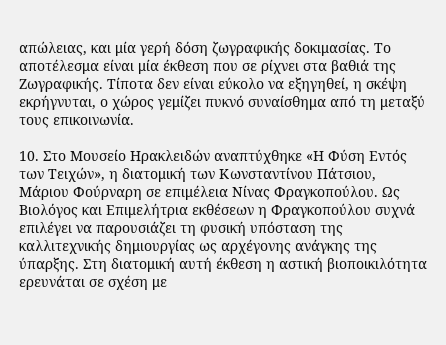απώλειας, και μία γερή δόση ζωγραφικής δοκιμασίας. Το αποτέλεσμα είναι μία έκθεση που σε ρίχνει στα βαθιά της Ζωγραφικής. Τίποτα δεν είναι εύκολο να εξηγηθεί, η σκέψη εκρήγνυται, ο χώρος γεμίζει πυκνό συναίσθημα από τη μεταξύ τους επικοινωνία.

10. Στο Μουσείο Ηρακλειδών αναπτύχθηκε «Η Φύση Εντός των Τειχών», η διατομική των Κωνσταντίνου Πάτσιου, Μάριου Φούρναρη σε επιμέλεια Νίνας Φραγκοπούλου. Ως Βιολόγος και Επιμελήτρια εκθέσεων η Φραγκοπούλου συχνά επιλέγει να παρουσιάζει τη φυσική υπόσταση της καλλιτεχνικής δημιουργίας ως αρχέγονης ανάγκης της ύπαρξης. Στη διατομική αυτή έκθεση η αστική βιοποικιλότητα ερευνάται σε σχέση με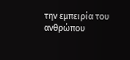την εμπειρία του ανθρώπου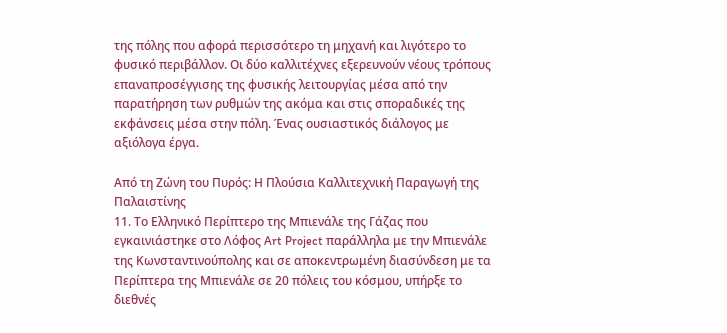της πόλης που αφορά περισσότερο τη μηχανή και λιγότερο το φυσικό περιβάλλον. Οι δύο καλλιτέχνες εξερευνούν νέους τρόπους επαναπροσέγγισης της φυσικής λειτουργίας μέσα από την παρατήρηση των ρυθμών της ακόμα και στις σποραδικές της εκφάνσεις μέσα στην πόλη. Ένας ουσιαστικός διάλογος με αξιόλογα έργα.

Από τη Ζώνη του Πυρός: Η Πλούσια Καλλιτεχνική Παραγωγή της Παλαιστίνης
11. Το Ελληνικό Περίπτερο της Μπιενάλε της Γάζας που εγκαινιάστηκε στο Λόφος Art Project παράλληλα με την Μπιενάλε της Κωνσταντινούπολης και σε αποκεντρωμένη διασύνδεση με τα Περίπτερα της Μπιενάλε σε 20 πόλεις του κόσμου, υπήρξε το διεθνές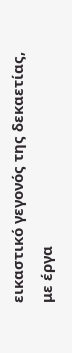εικαστικό γεγονός της δεκαετίας, με έργα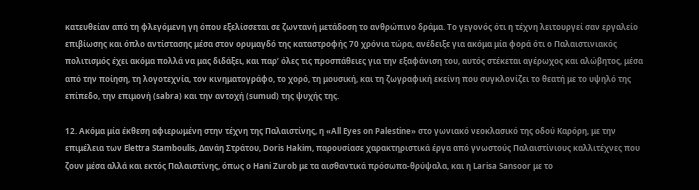κατευθείαν από τη φλεγόμενη γη όπου εξελίσσεται σε ζωντανή μετάδοση το ανθρώπινο δράμα. Το γεγονός ότι η τέχνη λειτουργεί σαν εργαλείο επιβίωσης και όπλο αντίστασης μέσα στον ορυμαγδό της καταστροφής 70 χρόνια τώρα, ανέδειξε για ακόμα μία φορά ότι ο Παλαιστινιακός πολιτισμός έχει ακόμα πολλά να μας διδάξει, και παρ’ όλες τις προσπάθειες για την εξαφάνιση του, αυτός στέκεται αγέρωχος και αλώβητος, μέσα από την ποίηση, τη λογοτεχνία, τον κινηματογράφο, το χορό, τη μουσική, και τη ζωγραφική εκείνη που συγκλονίζει το θεατή με το υψηλό της επίπεδο, την επιμονή (sabra) και την αντοχή (sumud) της ψυχής της.

12. Ακόμα μία έκθεση αφιερωμένη στην τέχνη της Παλαιστίνης, η «All Eyes on Palestine» στο γωνιακό νεοκλασικό της οδού Καρόρη, με την επιμέλεια των Elettra Stamboulis, Δανάη Στράτου, Doris Hakim, παρουσίασε χαρακτηριστικά έργα από γνωστούς Παλαιστίνιους καλλιτέχνες που ζουν μέσα αλλά και εκτός Παλαιστίνης, όπως ο Hani Zurob με τα αισθαντικά πρόσωπα-θρύψαλα, και η Larisa Sansoor με το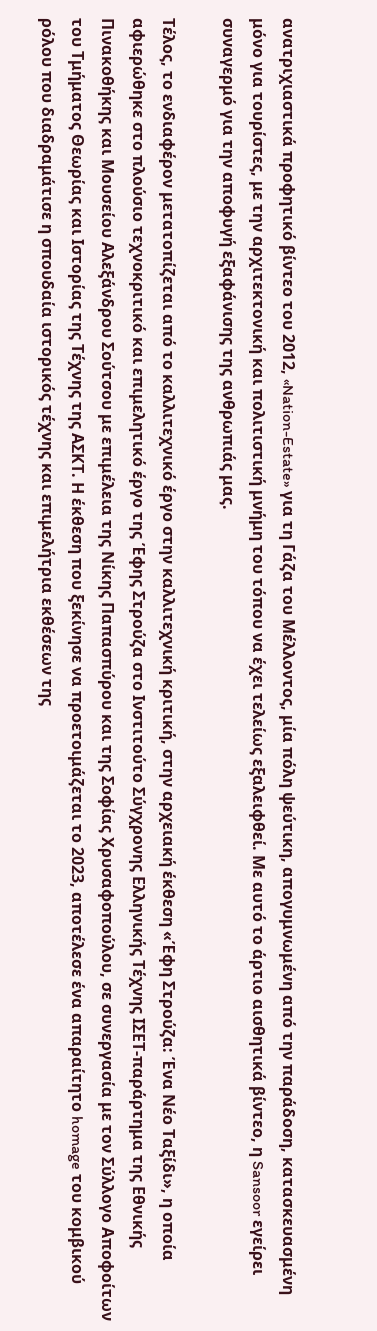ανατριχιαστικά προφητικό βίντεο του 2012, «Nation-Estate» για τη Γάζα του Μέλλοντος, μία πόλη ψεύτικη, απογυμνωμένη από την παράδοση, κατασκευασμένη μόνο για τουρίστες, με την αρχιτεκτονική και πολιτιστική μνήμη του τόπου να έχει τελείως εξαλειφθεί. Με αυτό το άρτιο αισθητικά βίντεο, η Sansoor εγείρει συναγερμό για την αποφυγή εξαφάνισης της ανθρωπιάς μας.

Τέλος, το ενδιαφέρον μετατοπίζεται από το καλλιτεχνικό έργο στην καλλιτεχνική κριτική, στην αρχειακή έκθεση «Έφη Στρούζα: Ένα Νέο Ταξίδι», η οποία αφιερώθηκε στο πλούσιο τεχνοκριτικό και επιμελητικό έργο της Έφης Στρούζα στο Ινστιτούτο Σύγχρονης Ελληνικής Τέχνης ΙΣΕΤ-παράρτημα της Εθνικής Πινακοθήκης και Μουσείου Αλεξάνδρου Σούτσου με επιμέλεια της Νίκης Παπασπύρου και της Σοφίας Χρυσαφοπούλου, σε συνεργασία με τον Σύλλογο Αποφοίτων του Τμήματος Θεωρίας και Ιστορίας της Τέχνης της ΑΣΚΤ. Η έκθεση που ξεκίνησε να προετοιμάζεται το 2023, αποτέλεσε ένα απαραίτητο homage του κομβικού ρόλου που διαδραμάτισε η σπουδαία ιστορικός τέχνης και επιμελήτρια εκθέσεων της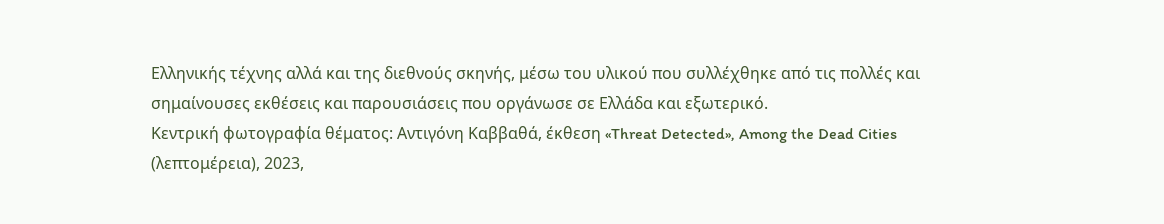Ελληνικής τέχνης αλλά και της διεθνούς σκηνής, μέσω του υλικού που συλλέχθηκε από τις πολλές και σημαίνουσες εκθέσεις και παρουσιάσεις που οργάνωσε σε Ελλάδα και εξωτερικό.
Κεντρική φωτογραφία θέματος: Αντιγόνη Καββαθά, έκθεση «Threat Detected», Among the Dead Cities (λεπτομέρεια), 2023,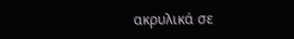ακρυλικά σε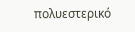πολυεστερικό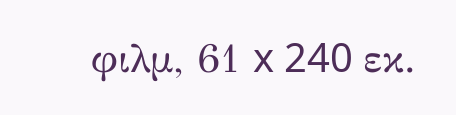φιλμ, 61 x 240 εκ.